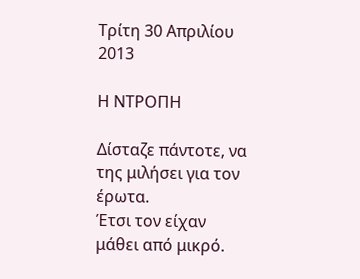Τρίτη 30 Απριλίου 2013

Η ΝΤΡΟΠΗ

Δίσταζε πάντοτε, να της μιλήσει για τον έρωτα.
Έτσι τον είχαν μάθει από μικρό.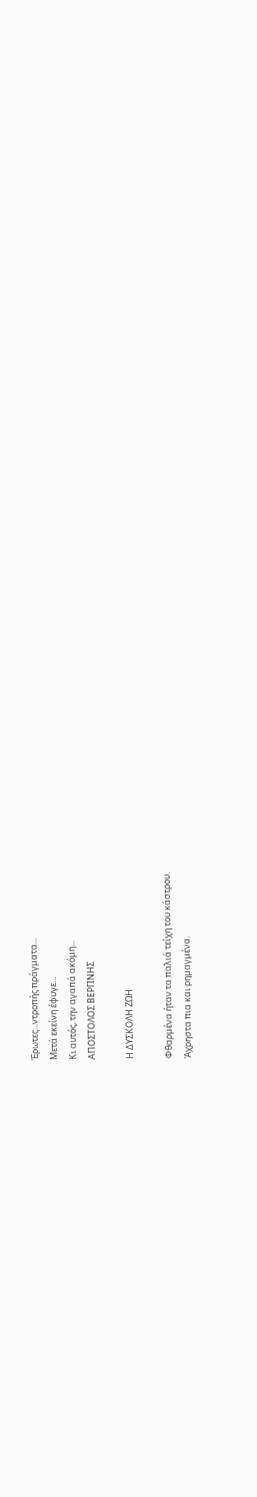Έρωτες...ντροπής πράγματα...
Μετά εκείνη έφυγε...
Κι αυτός, την αγαπά ακόμη...
ΑΠΟΣΤΟΛΟΣ ΒΕΡΓΙΝΗΣ

Η ΔΥΣΚΟΛΗ ΖΩΗ

Φθαρμένα ήταν τα παλιά τείχη του κάστρου.
Άχρηστα πια και ρημαγμένα.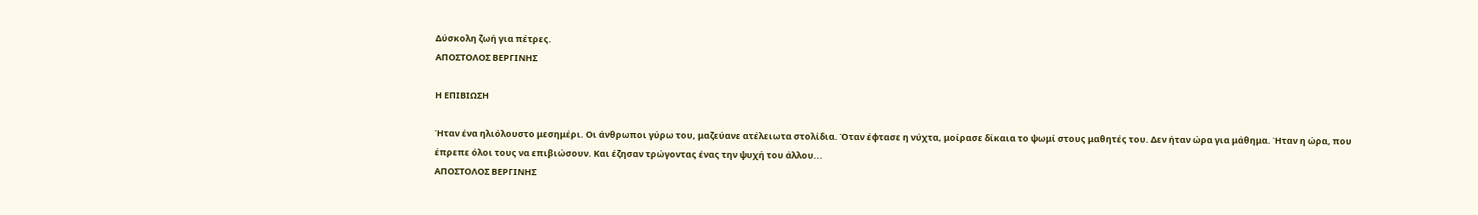Δύσκολη ζωή για πέτρες.
ΑΠΟΣΤΟΛΟΣ ΒΕΡΓΙΝΗΣ

Η ΕΠΙΒΙΩΣΗ

Ήταν ένα ηλιόλουστο μεσημέρι. Οι άνθρωποι γύρω του, μαζεύανε ατέλειωτα στολίδια. Όταν έφτασε η νύχτα, μοίρασε δίκαια το ψωμί στους μαθητές του. Δεν ήταν ώρα για μάθημα. Ήταν η ώρα, που έπρεπε όλοι τους να επιβιώσουν. Και έζησαν τρώγοντας ένας την ψυχή του άλλου...
ΑΠΟΣΤΟΛΟΣ ΒΕΡΓΙΝΗΣ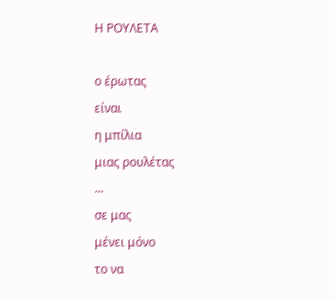Η ΡΟΥΛΕΤΑ

ο έρωτας
είναι
η μπίλια
μιας ρουλέτας
...
σε μας
μένει μόνο
το να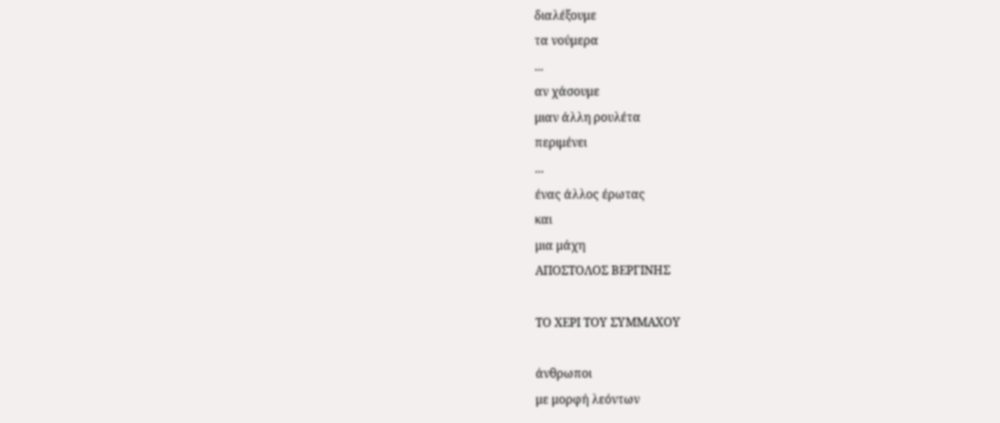διαλέξουμε
τα νούμερα
...
αν χάσουμε
μιαν άλλη ρουλέτα
περιμένει
...
ένας άλλος έρωτας
και
μια μάχη
ΑΠΟΣΤΟΛΟΣ ΒΕΡΓΙΝΗΣ

ΤΟ ΧΕΡΙ ΤΟΥ ΣΥΜΜΑΧΟΥ

άνθρωποι
με μορφή λεόντων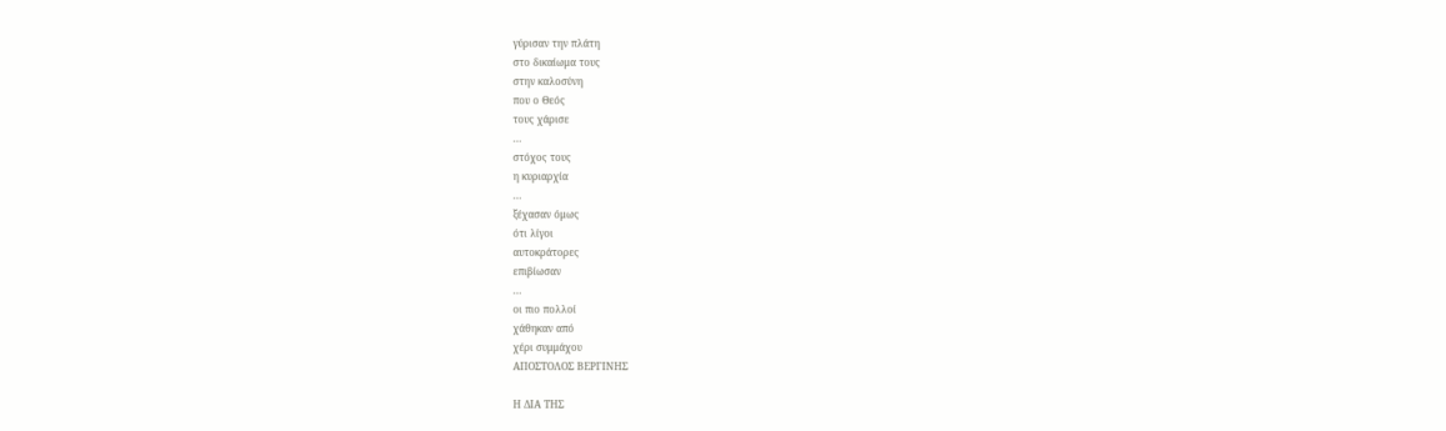γύρισαν την πλάτη
στο δικαίωμα τους
στην καλοσύνη
που ο Θεός
τους χάρισε
...
στόχος τους
η κυριαρχία
...
ξέχασαν όμως
ότι λίγοι
αυτοκράτορες
επιβίωσαν
...
οι πιο πολλοί
χάθηκαν από
χέρι συμμάχου
ΑΠΟΣΤΟΛΟΣ ΒΕΡΓΙΝΗΣ

Η ΔΙΑ ΤΗΣ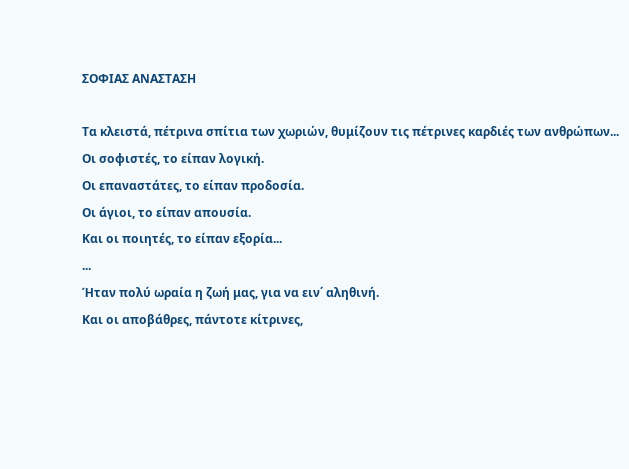ΣΟΦΙΑΣ ΑΝΑΣΤΑΣΗ

Τα κλειστά, πέτρινα σπίτια των χωριών, θυμίζουν τις πέτρινες καρδιές των ανθρώπων...
Οι σοφιστές, το είπαν λογική.
Οι επαναστάτες, το είπαν προδοσία.
Οι άγιοι, το είπαν απουσία.
Και οι ποιητές, το είπαν εξορία...
...
Ήταν πολύ ωραία η ζωή μας, για να ειν΄ αληθινή.
Και οι αποβάθρες, πάντοτε κίτρινες,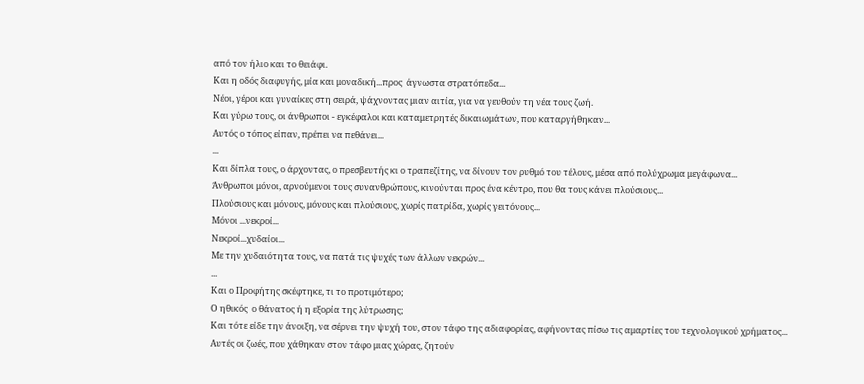από τον ήλιο και το θειάφι.
Και η οδός διαφυγής, μία και μοναδική...προς  άγνωστα στρατόπεδα...
Νέοι, γέροι και γυναίκες στη σειρά, ψάχνοντας μιαν αιτία, για να γευθούν τη νέα τους ζωή.
Και γύρω τους, οι άνθρωποι - εγκέφαλοι και καταμετρητές δικαιωμάτων, που καταργήθηκαν...
Αυτός ο τόπος είπαν, πρέπει να πεθάνει...
...
Και δίπλα τους, ο άρχοντας, ο πρεσβευτής κι ο τραπεζίτης, να δίνουν τον ρυθμό του τέλους, μέσα από πολύχρωμα μεγάφωνα...
Άνθρωποι μόνοι, αρνούμενοι τους συνανθρώπους, κινούνται προς ένα κέντρο, που θα τους κάνει πλούσιους...
Πλούσιους και μόνους, μόνους και πλούσιους, χωρίς πατρίδα, χωρίς γειτόνους...
Μόνοι ...νεκροί...
Νεκροί...χυδαίοι...
Με την χυδαιότητα τους, να πατά τις ψυχές των άλλων νεκρών...
...
Και ο Προφήτης σκέφτηκε, τι το προτιμότερο;
Ο ηθικός  ο θάνατος ή η εξορία της λύτρωσης;
Και τότε είδε την άνοιξη, να σέρνει την ψυχή του, στον τάφο της αδιαφορίας, αφήνοντας πίσω τις αμαρτίες του τεχνολογικού χρήματος...
Αυτές οι ζωές, που χάθηκαν στον τάφο μιας χώρας, ζητούν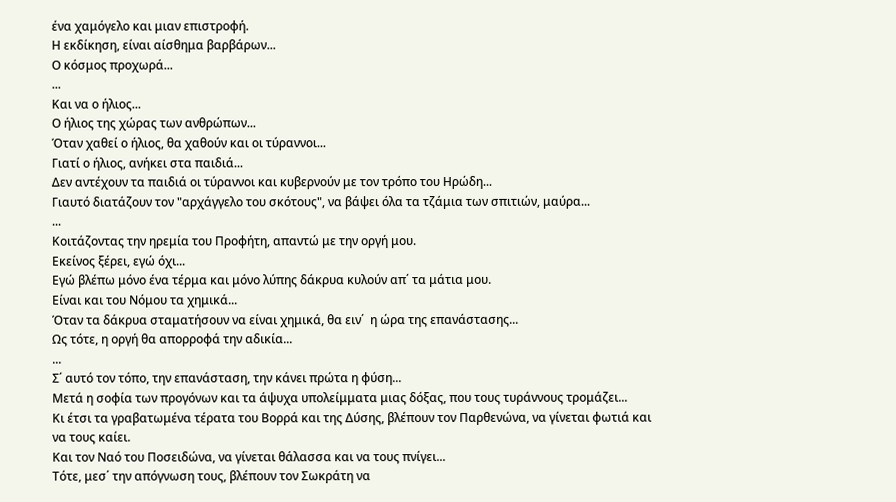ένα χαμόγελο και μιαν επιστροφή.
Η εκδίκηση, είναι αίσθημα βαρβάρων...
Ο κόσμος προχωρά...
...
Και να ο ήλιος...
Ο ήλιος της χώρας των ανθρώπων...
Όταν χαθεί ο ήλιος, θα χαθούν και οι τύραννοι...
Γιατί ο ήλιος, ανήκει στα παιδιά...
Δεν αντέχουν τα παιδιά οι τύραννοι και κυβερνούν με τον τρόπο του Ηρώδη...
Γιαυτό διατάζουν τον "αρχάγγελο του σκότους", να βάψει όλα τα τζάμια των σπιτιών, μαύρα...
...
Κοιτάζοντας την ηρεμία του Προφήτη, απαντώ με την οργή μου.
Εκείνος ξέρει, εγώ όχι...
Εγώ βλέπω μόνο ένα τέρμα και μόνο λύπης δάκρυα κυλούν απ΄ τα μάτια μου.
Είναι και του Νόμου τα χημικά...
Όταν τα δάκρυα σταματήσουν να είναι χημικά, θα ειν΄  η ώρα της επανάστασης...
Ως τότε, η οργή θα απορροφά την αδικία...
...
Σ΄ αυτό τον τόπο, την επανάσταση, την κάνει πρώτα η φύση...
Μετά η σοφία των προγόνων και τα άψυχα υπολείμματα μιας δόξας, που τους τυράννους τρομάζει...
Κι έτσι τα γραβατωμένα τέρατα του Βορρά και της Δύσης, βλέπουν τον Παρθενώνα, να γίνεται φωτιά και να τους καίει.
Και τον Ναό του Ποσειδώνα, να γίνεται θάλασσα και να τους πνίγει...
Τότε, μεσ΄ την απόγνωση τους, βλέπουν τον Σωκράτη να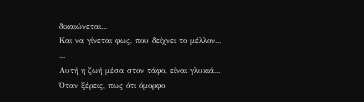δικαιώνεται...
Και να γίνεται φως, που δείχνει το μέλλον...
...
Αυτή η ζωή μέσα στον τάφο, είναι γλυκιά...
Όταν ξέρεις, πως ότι όμορφο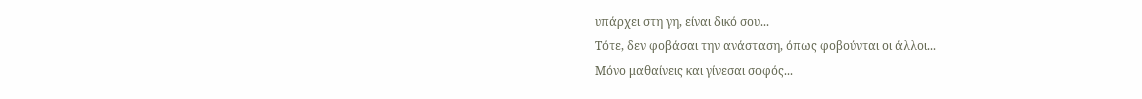υπάρχει στη γη, είναι δικό σου...
Τότε, δεν φοβάσαι την ανάσταση, όπως φοβούνται οι άλλοι...
Μόνο μαθαίνεις και γίνεσαι σοφός...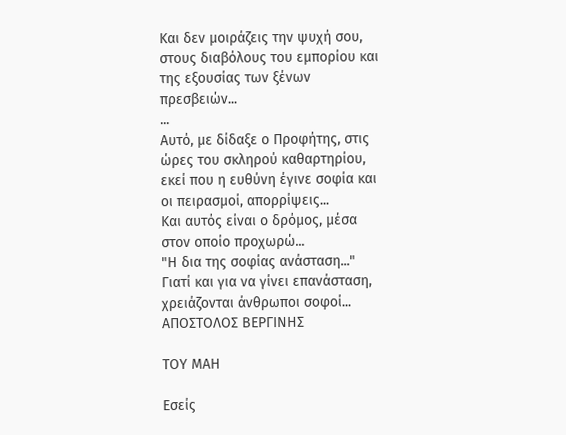Και δεν μοιράζεις την ψυχή σου, στους διαβόλους του εμπορίου και της εξουσίας των ξένων πρεσβειών...
...
Αυτό, με δίδαξε ο Προφήτης, στις ώρες του σκληρού καθαρτηρίου, εκεί που η ευθύνη έγινε σοφία και οι πειρασμοί, απορρίψεις...
Και αυτός είναι ο δρόμος, μέσα στον οποίο προχωρώ...
"Η δια της σοφίας ανάσταση..."
Γιατί και για να γίνει επανάσταση, χρειάζονται άνθρωποι σοφοί...
ΑΠΟΣΤΟΛΟΣ ΒΕΡΓΙΝΗΣ

ΤΟΥ ΜΑΗ

Εσείς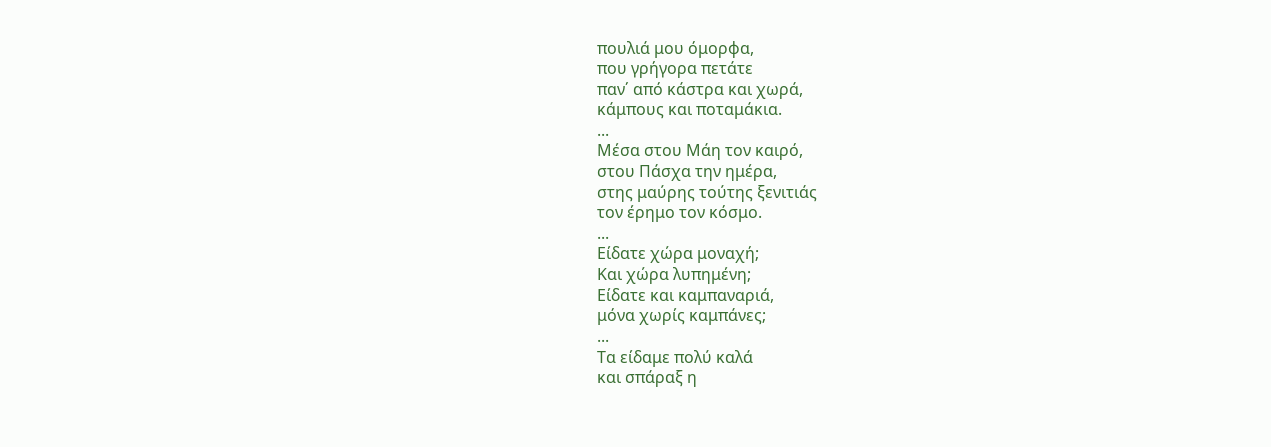πουλιά μου όμορφα,
που γρήγορα πετάτε
παν΄ από κάστρα και χωρά,
κάμπους και ποταμάκια.
...
Μέσα στου Μάη τον καιρό,
στου Πάσχα την ημέρα,
στης μαύρης τούτης ξενιτιάς
τον έρημο τον κόσμο.
...
Είδατε χώρα μοναχή;
Και χώρα λυπημένη;
Είδατε και καμπαναριά,
μόνα χωρίς καμπάνες;
...
Τα είδαμε πολύ καλά
και σπάραξ η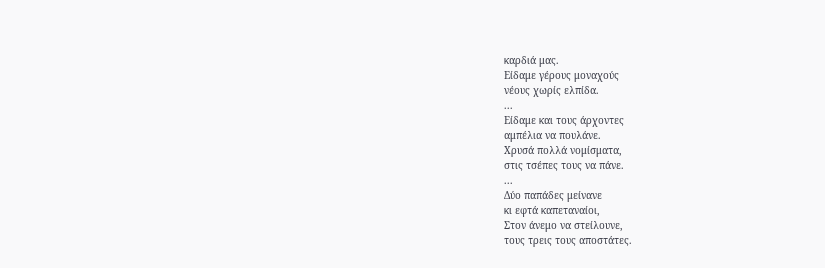καρδιά μας.
Είδαμε γέρους μοναχούς
νέους χωρίς ελπίδα.
...
Είδαμε και τους άρχοντες
αμπέλια να πουλάνε.
Χρυσά πολλά νομίσματα,
στις τσέπες τους να πάνε.
...
Δύο παπάδες μείνανε
κι εφτά καπεταναίοι,
Στον άνεμο να στείλουνε,
τους τρεις τους αποστάτες.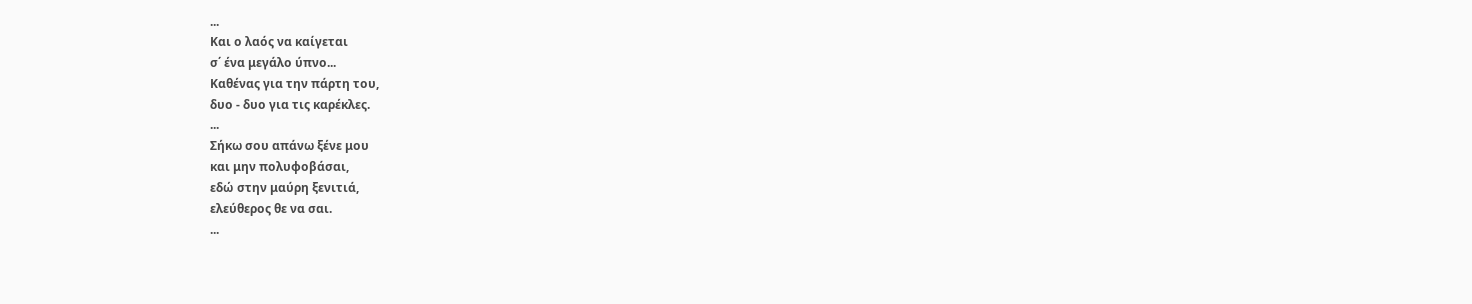...
Και ο λαός να καίγεται
σ΄ ένα μεγάλο ύπνο...
Καθένας για την πάρτη του,
δυο - δυο για τις καρέκλες.
...
Σήκω σου απάνω ξένε μου
και μην πολυφοβάσαι,
εδώ στην μαύρη ξενιτιά,
ελεύθερος θε να σαι.
...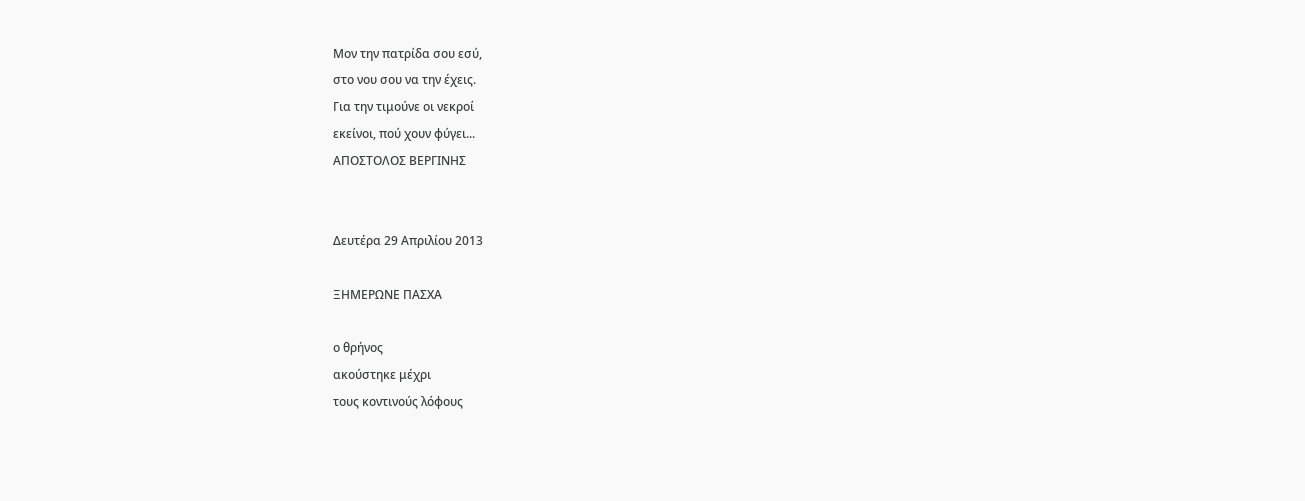Μον την πατρίδα σου εσύ,
στο νου σου να την έχεις.
Για την τιμούνε οι νεκροί
εκείνοι, πού χουν φύγει...
ΑΠΟΣΤΟΛΟΣ ΒΕΡΓΙΝΗΣ


Δευτέρα 29 Απριλίου 2013

ΞΗΜΕΡΩΝΕ ΠΑΣΧΑ

ο θρήνος
ακούστηκε μέχρι
τους κοντινούς λόφους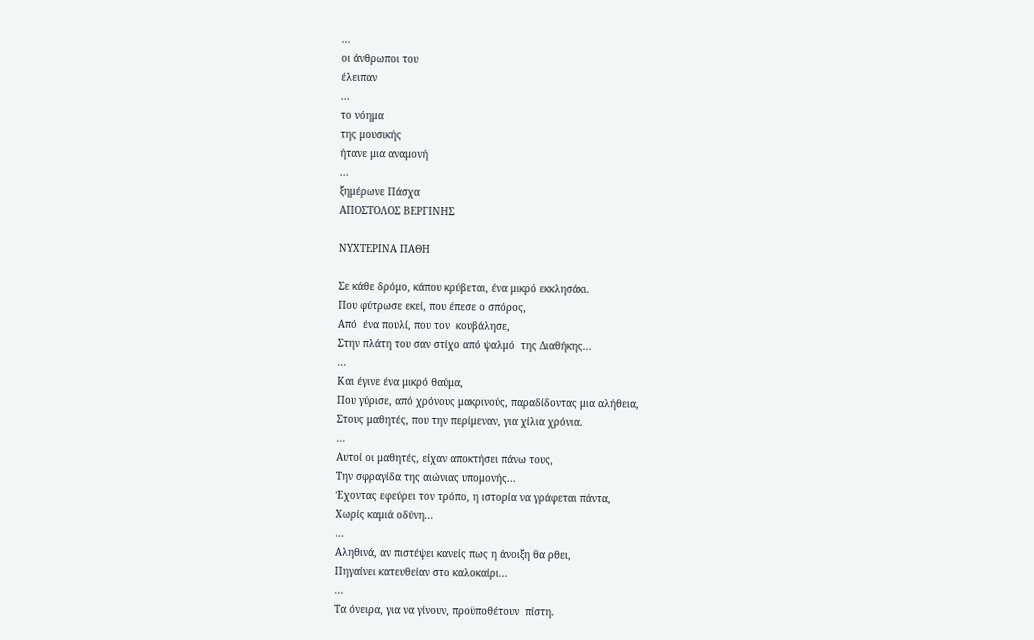...
οι άνθρωποι του
έλειπαν
...
το νόημα
της μουσικής
ήτανε μια αναμονή
...
ξημέρωνε Πάσχα
ΑΠΟΣΤΟΛΟΣ ΒΕΡΓΙΝΗΣ

ΝΥΧΤΕΡΙΝΑ ΠΑΘΗ

Σε κάθε δρόμο, κάπου κρύβεται, ένα μικρό εκκλησάκι.
Που φύτρωσε εκεί, που έπεσε ο σπόρος,
Από  ένα πουλί, που τον  κουβάλησε,
Στην πλάτη του σαν στίχο από ψαλμό  της Διαθήκης...
...
Και έγινε ένα μικρό θαύμα,
Που γύρισε, από χρόνους μακρινούς, παραδίδοντας μια αλήθεια,
Στους μαθητές, που την περίμεναν, για χίλια χρόνια.
...
Αυτοί οι μαθητές, είχαν αποκτήσει πάνω τους,
Την σφραγίδα της αιώνιας υπομονής...
Έχοντας εφεύρει τον τρόπο, η ιστορία να γράφεται πάντα,
Χωρίς καμιά οδύνη...
...
Αληθινά, αν πιστέψει κανείς πως η άνοιξη θα ρθει,
Πηγαίνει κατευθείαν στο καλοκαίρι...
...
Τα όνειρα, για να γίνουν, προϋποθέτουν  πίστη.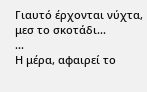Γιαυτό έρχονται νύχτα, μεσ το σκοτάδι...
...
Η μέρα, αφαιρεί το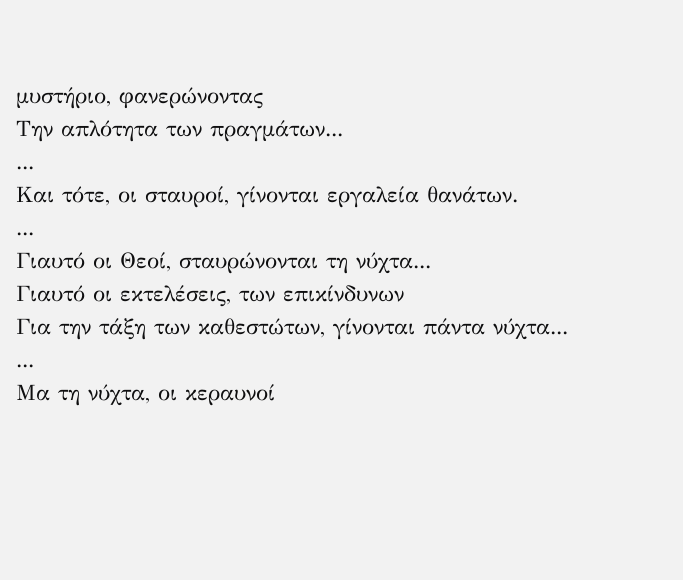μυστήριο, φανερώνοντας
Την απλότητα των πραγμάτων...
...
Και τότε, οι σταυροί, γίνονται εργαλεία θανάτων.
...
Γιαυτό οι Θεοί, σταυρώνονται τη νύχτα...
Γιαυτό οι εκτελέσεις, των επικίνδυνων
Για την τάξη των καθεστώτων, γίνονται πάντα νύχτα...
...
Μα τη νύχτα, οι κεραυνοί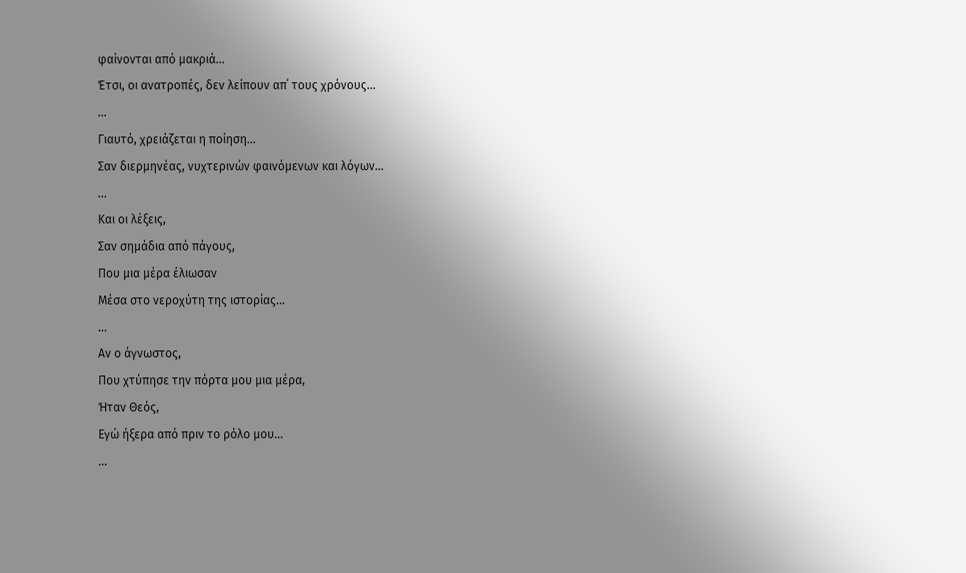φαίνονται από μακριά...
Έτσι, οι ανατροπές, δεν λείπουν απ΄ τους χρόνους...
...
Γιαυτό, χρειάζεται η ποίηση...
Σαν διερμηνέας, νυχτερινών φαινόμενων και λόγων...
...
Και οι λέξεις,
Σαν σημάδια από πάγους,
Που μια μέρα έλιωσαν
Μέσα στο νεροχύτη της ιστορίας...
...
Αν ο άγνωστος,
Που χτύπησε την πόρτα μου μια μέρα,
Ήταν Θεός,
Εγώ ήξερα από πριν το ρόλο μου...
...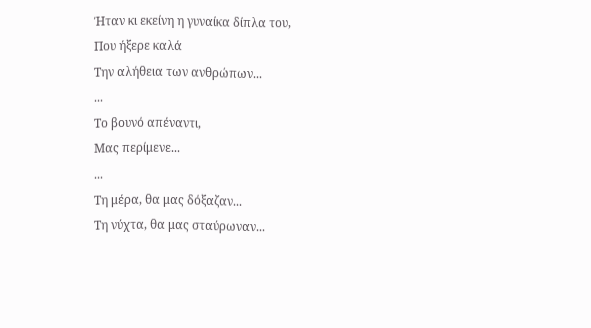Ήταν κι εκείνη η γυναίκα δίπλα του,
Που ήξερε καλά
Την αλήθεια των ανθρώπων...
...
Το βουνό απέναντι,
Μας περίμενε...
...
Τη μέρα, θα μας δόξαζαν...
Τη νύχτα, θα μας σταύρωναν...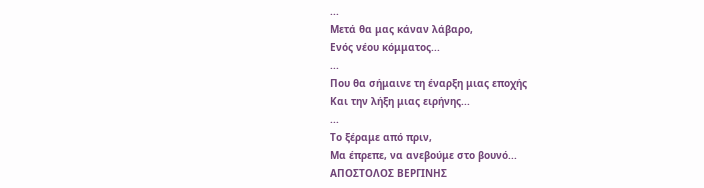...
Μετά θα μας κάναν λάβαρο,
Ενός νέου κόμματος...
...
Που θα σήμαινε τη έναρξη μιας εποχής
Και την λήξη μιας ειρήνης...
...
Το ξέραμε από πριν,
Μα έπρεπε, να ανεβούμε στο βουνό...
ΑΠΟΣΤΟΛΟΣ ΒΕΡΓΙΝΗΣ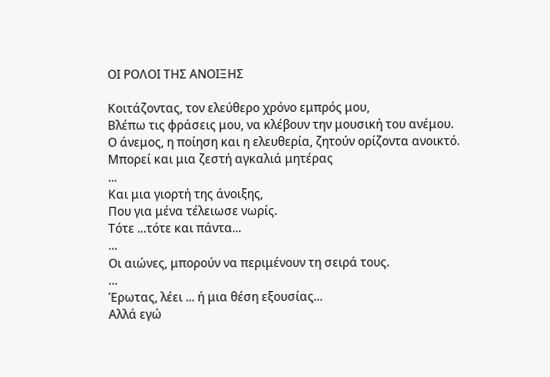ΟΙ ΡΟΛΟΙ ΤΗΣ ΑΝΟΙΞΗΣ

Κοιτάζοντας, τον ελεύθερο χρόνο εμπρός μου,
Βλέπω τις φράσεις μου, να κλέβουν την μουσική του ανέμου.
Ο άνεμος, η ποίηση και η ελευθερία, ζητούν ορίζοντα ανοικτό.
Μπορεί και μια ζεστή αγκαλιά μητέρας
...
Και μια γιορτή της άνοιξης,
Που για μένα τέλειωσε νωρίς.
Τότε ...τότε και πάντα...
...
Οι αιώνες, μπορούν να περιμένουν τη σειρά τους.
...
Έρωτας, λέει ... ή μια θέση εξουσίας...
Αλλά εγώ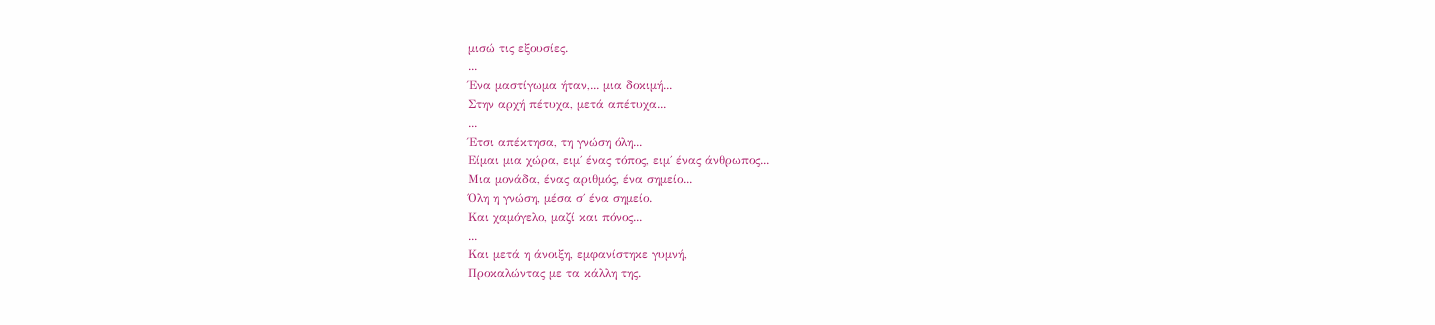μισώ τις εξουσίες.
...
Ένα μαστίγωμα ήταν,... μια δοκιμή...
Στην αρχή πέτυχα, μετά απέτυχα...
...
Έτσι απέκτησα, τη γνώση όλη...
Είμαι μια χώρα, ειμ΄ ένας τόπος, ειμ΄ ένας άνθρωπος...
Μια μονάδα, ένας αριθμός, ένα σημείο...
Όλη η γνώση, μέσα σ΄ ένα σημείο.
Και χαμόγελο, μαζί και πόνος...
...
Και μετά η άνοιξη, εμφανίστηκε γυμνή,
Προκαλώντας με τα κάλλη της.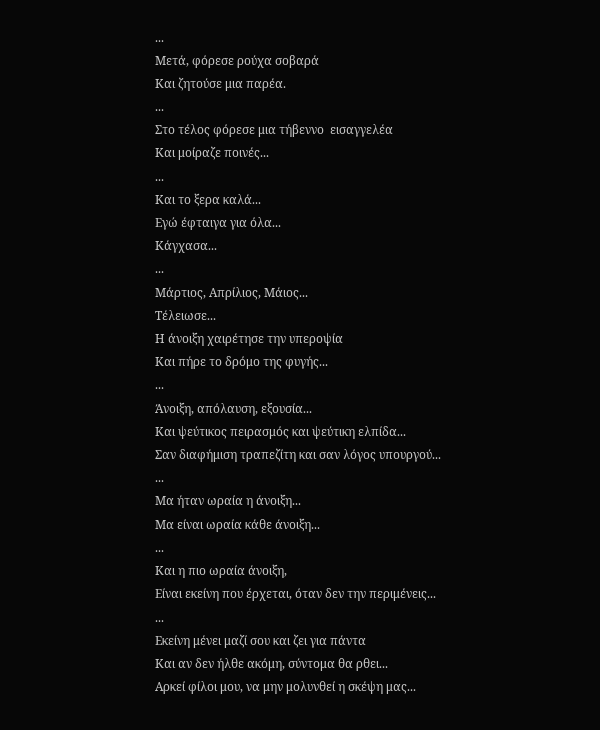...
Μετά, φόρεσε ρούχα σοβαρά
Και ζητούσε μια παρέα.
...
Στο τέλος φόρεσε μια τήβεννο  εισαγγελέα
Και μοίραζε ποινές...
...
Και το ξερα καλά...
Εγώ έφταιγα για όλα...
Κάγχασα...
...
Μάρτιος, Απρίλιος, Μάιος...
Τέλειωσε...
Η άνοιξη χαιρέτησε την υπεροψία
Και πήρε το δρόμο της φυγής...
...
Άνοιξη, απόλαυση, εξουσία...
Και ψεύτικος πειρασμός και ψεύτικη ελπίδα...
Σαν διαφήμιση τραπεζίτη και σαν λόγος υπουργού...
...
Μα ήταν ωραία η άνοιξη...
Μα είναι ωραία κάθε άνοιξη...
...
Και η πιο ωραία άνοιξη,
Είναι εκείνη που έρχεται, όταν δεν την περιμένεις...
...
Εκείνη μένει μαζί σου και ζει για πάντα
Και αν δεν ήλθε ακόμη, σύντομα θα ρθει...
Αρκεί φίλοι μου, να μην μολυνθεί η σκέψη μας...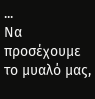...
Να προσέχουμε το μυαλό μας,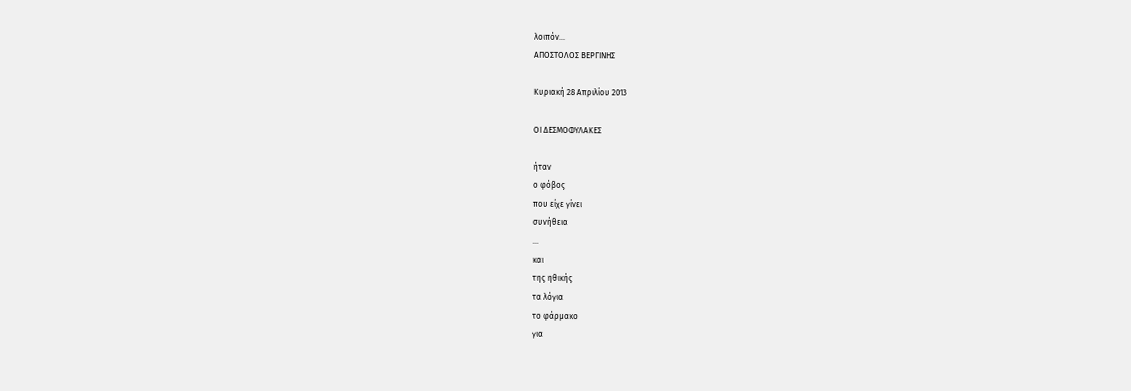λοιπόν...
ΑΠΟΣΤΟΛΟΣ ΒΕΡΓΙΝΗΣ

Κυριακή 28 Απριλίου 2013

ΟΙ ΔΕΣΜΟΦΥΛΑΚΕΣ

ήταν
ο φόβος
που είχε γίνει
συνήθεια
...
και
της ηθικής
τα λόγια
το φάρμακο
για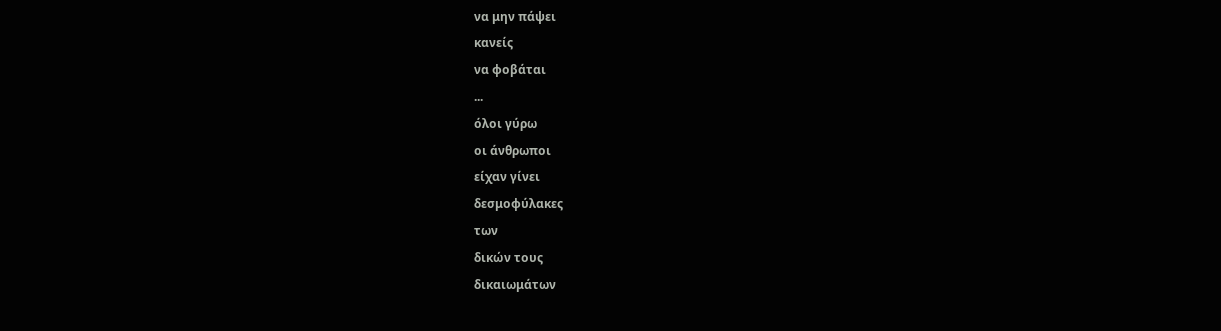να μην πάψει
κανείς
να φοβάται
...
όλοι γύρω
οι άνθρωποι
είχαν γίνει
δεσμοφύλακες
των
δικών τους
δικαιωμάτων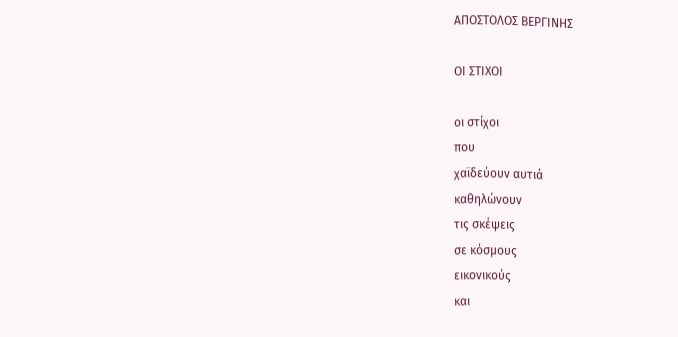ΑΠΟΣΤΟΛΟΣ ΒΕΡΓΙΝΗΣ

ΟΙ ΣΤΙΧΟΙ

οι στίχοι
που
χαϊδεύουν αυτιά
καθηλώνουν
τις σκέψεις
σε κόσμους
εικονικούς
και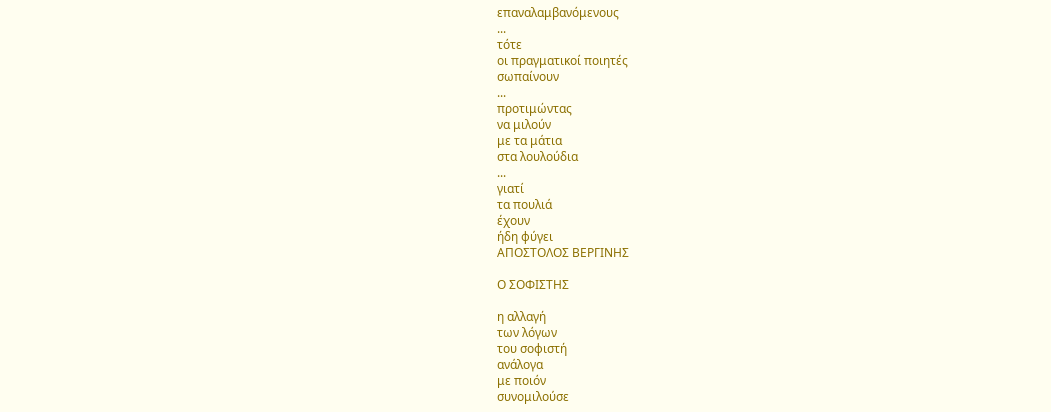επαναλαμβανόμενους
...
τότε
οι πραγματικοί ποιητές
σωπαίνουν
...
προτιμώντας
να μιλούν
με τα μάτια
στα λουλούδια
...
γιατί
τα πουλιά
έχουν
ήδη φύγει
ΑΠΟΣΤΟΛΟΣ ΒΕΡΓΙΝΗΣ

Ο ΣΟΦΙΣΤΗΣ

η αλλαγή
των λόγων
του σοφιστή
ανάλογα
με ποιόν
συνομιλούσε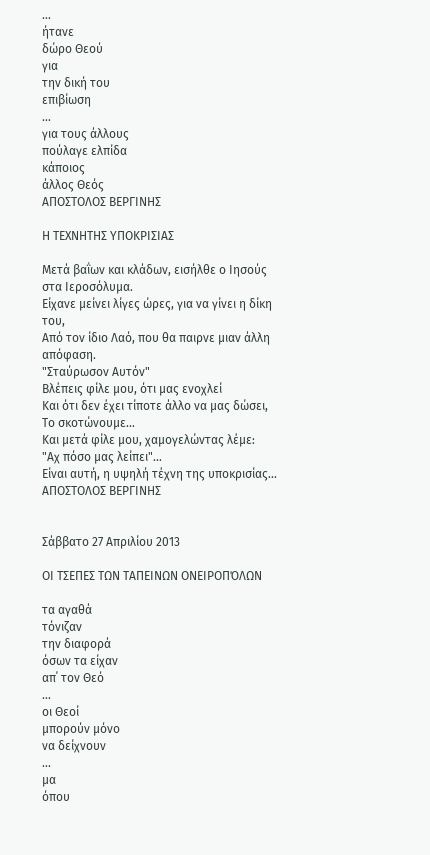...
ήτανε
δώρο Θεού
για
την δική του
επιβίωση
...
για τους άλλους
πούλαγε ελπίδα
κάποιος
άλλος Θεός
ΑΠΟΣΤΟΛΟΣ ΒΕΡΓΙΝΗΣ

Η ΤΕΧΝΗΤΗΣ ΥΠΟΚΡΙΣΙΑΣ

Μετά βαΐων και κλάδων, εισήλθε ο Ιησούς στα Ιεροσόλυμα.
Είχανε μείνει λίγες ώρες, για να γίνει η δίκη του,
Από τον ίδιο Λαό, που θα παιρνε μιαν άλλη απόφαση.
"Σταύρωσον Αυτόν"
Βλέπεις φίλε μου, ότι μας ενοχλεί
Και ότι δεν έχει τίποτε άλλο να μας δώσει,
Το σκοτώνουμε...
Και μετά φίλε μου, χαμογελώντας λέμε:
"Αχ πόσο μας λείπει"...
Είναι αυτή, η υψηλή τέχνη της υποκρισίας...
ΑΠΟΣΤΟΛΟΣ ΒΕΡΓΙΝΗΣ


Σάββατο 27 Απριλίου 2013

ΟΙ ΤΣΕΠΕΣ ΤΩΝ ΤΑΠΕΙΝΩΝ ΟΝΕΙΡΟΠΌΛΩΝ

τα αγαθά
τόνιζαν
την διαφορά
όσων τα είχαν
απ΄ τον Θεό
...
οι Θεοί
μπορούν μόνο
να δείχνουν
...
μα
όπου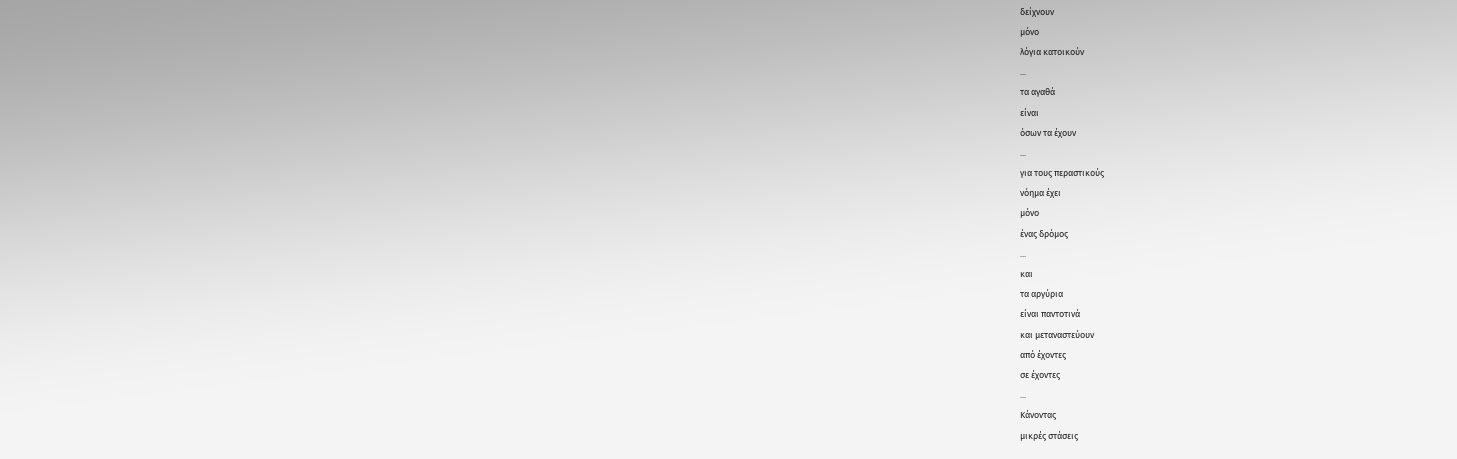δείχνουν
μόνο
λόγια κατοικούν
...
τα αγαθά
είναι
όσων τα έχουν
...
για τους περαστικούς
νόημα έχει
μόνο
ένας δρόμος
...
και
τα αργύρια
είναι παντοτινά
και μεταναστεύουν
από έχοντες
σε έχοντες
...
Κάνοντας
μικρές στάσεις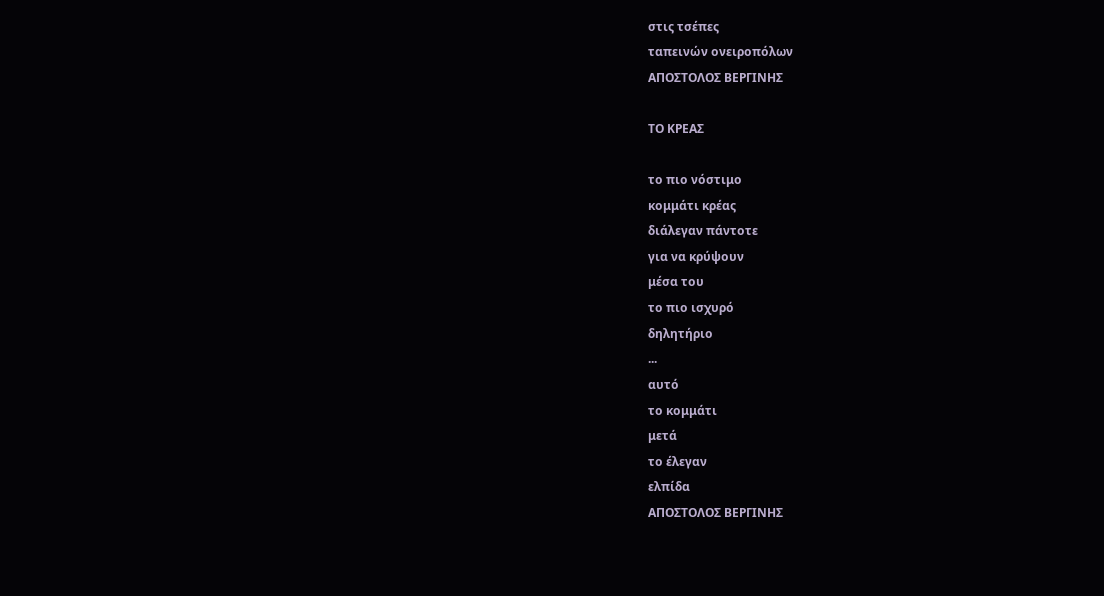στις τσέπες
ταπεινών ονειροπόλων
ΑΠΟΣΤΟΛΟΣ ΒΕΡΓΙΝΗΣ

ΤΟ ΚΡΕΑΣ

το πιο νόστιμο
κομμάτι κρέας
διάλεγαν πάντοτε
για να κρύψουν
μέσα του
το πιο ισχυρό
δηλητήριο
...
αυτό
το κομμάτι
μετά
το έλεγαν
ελπίδα
ΑΠΟΣΤΟΛΟΣ ΒΕΡΓΙΝΗΣ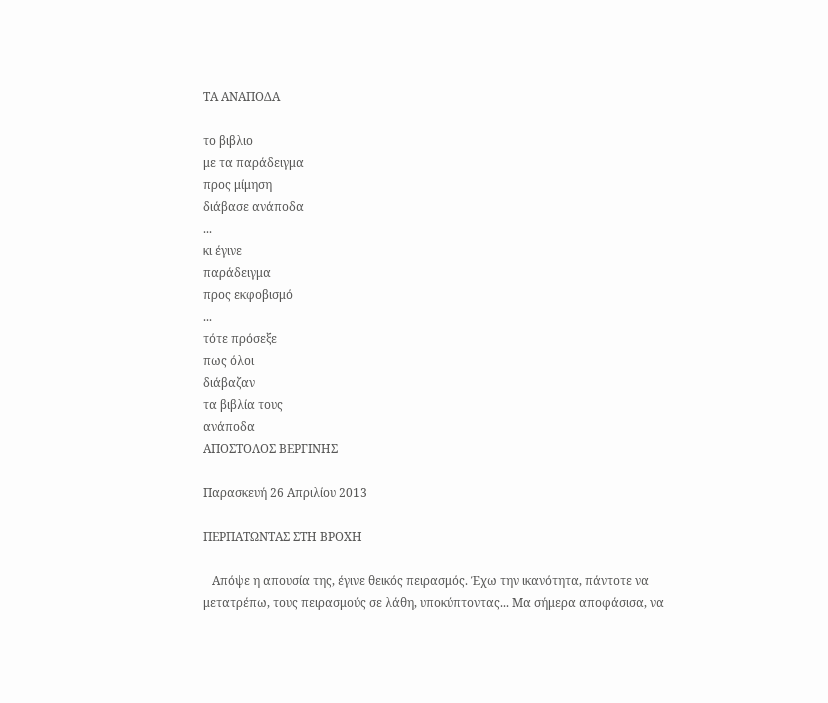ΤΑ ΑΝΑΠΟΔΑ

το βιβλιο
με τα παράδειγμα
προς μίμηση
διάβασε ανάποδα
...
κι έγινε
παράδειγμα
προς εκφοβισμό
...
τότε πρόσεξε
πως όλοι
διάβαζαν
τα βιβλία τους
ανάποδα
ΑΠΟΣΤΟΛΟΣ ΒΕΡΓΙΝΗΣ

Παρασκευή 26 Απριλίου 2013

ΠΕΡΠΑΤΩΝΤΑΣ ΣΤΗ ΒΡΟΧΗ

   Απόψε η απουσία της, έγινε θεικός πειρασμός. Έχω την ικανότητα, πάντοτε να μετατρέπω, τους πειρασμούς σε λάθη, υποκύπτοντας... Μα σήμερα αποφάσισα, να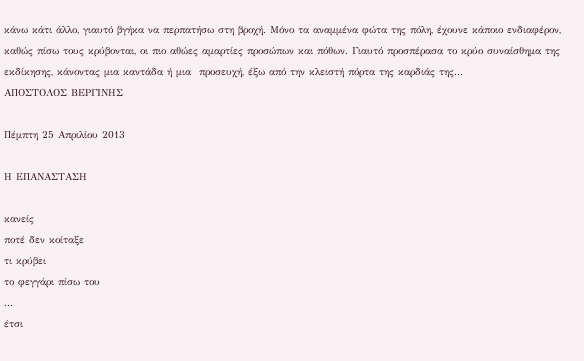κάνω κάτι άλλο, γιαυτό βγήκα να περπατήσω στη βροχή. Μόνο τα αναμμένα φώτα της πόλη, έχουνε κάποιο ενδιαφέρον, καθώς πίσω τους κρύβονται, οι πιο αθώες αμαρτίες προσώπων και πόθων. Γιαυτό προσπέρασα το κρύο συναίσθημα της εκδίκησης, κάνοντας μια καντάδα ή μια  προσευχή, έξω από την κλειστή πόρτα της καρδιάς της...
ΑΠΟΣΤΟΛΟΣ ΒΕΡΓΙΝΗΣ

Πέμπτη 25 Απριλίου 2013

Η ΕΠΑΝΑΣΤΑΣΗ

κανείς
ποτέ δεν κοίταξε
τι κρύβει
το φεγγάρι πίσω του
...
έτσι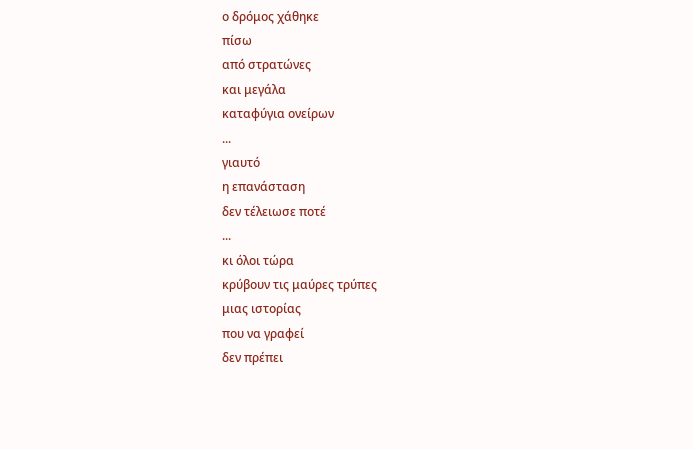ο δρόμος χάθηκε
πίσω
από στρατώνες
και μεγάλα
καταφύγια ονείρων
...
γιαυτό
η επανάσταση
δεν τέλειωσε ποτέ
...
κι όλοι τώρα
κρύβουν τις μαύρες τρύπες
μιας ιστορίας
που να γραφεί
δεν πρέπει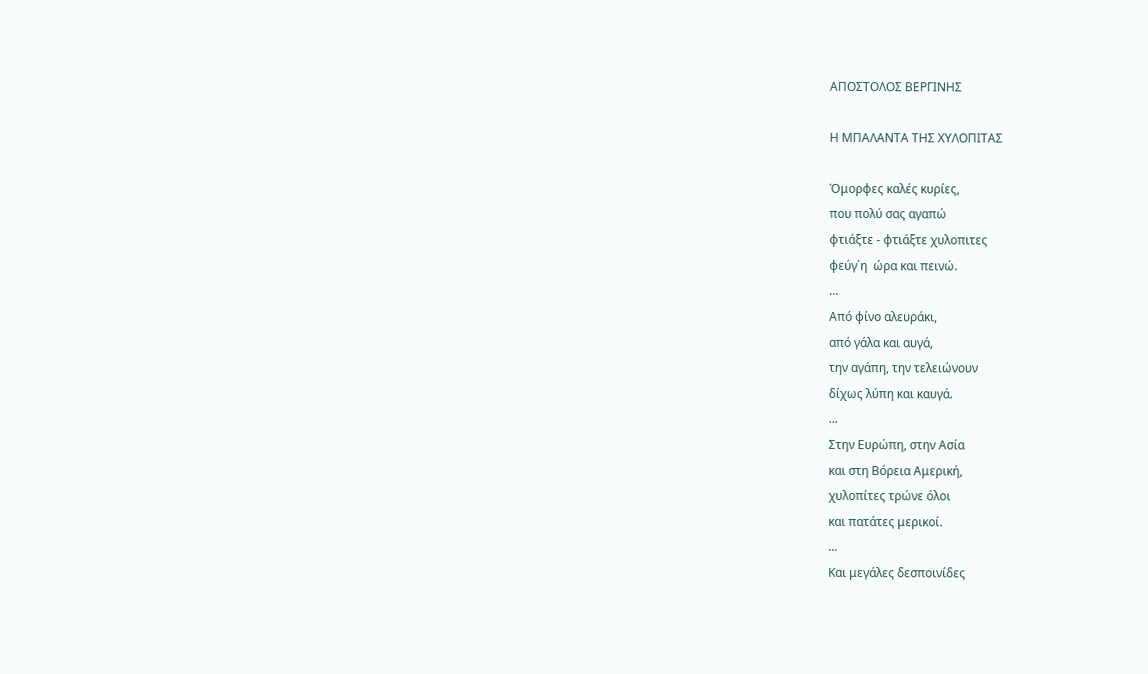ΑΠΟΣΤΟΛΟΣ ΒΕΡΓΙΝΗΣ

Η ΜΠΑΛΑΝΤΑ ΤΗΣ ΧΥΛΟΠΙΤΑΣ

Όμορφες καλές κυρίες,
που πολύ σας αγαπώ
φτιάξτε - φτιάξτε χυλοπιτες
φεύγ΄η  ώρα και πεινώ.
...
Από φίνο αλευράκι,
από γάλα και αυγά,
την αγάπη, την τελειώνουν
δίχως λύπη και καυγά.
...
Στην Ευρώπη, στην Ασία
και στη Βόρεια Αμερική,
χυλοπίτες τρώνε όλοι
και πατάτες μερικοί.
...
Και μεγάλες δεσποινίδες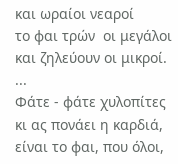και ωραίοι νεαροί
το φαι τρών  οι μεγάλοι
και ζηλεύουν οι μικροί.
...
Φάτε - φάτε χυλοπίτες
κι ας πονάει η καρδιά,
είναι το φαι, που όλοι,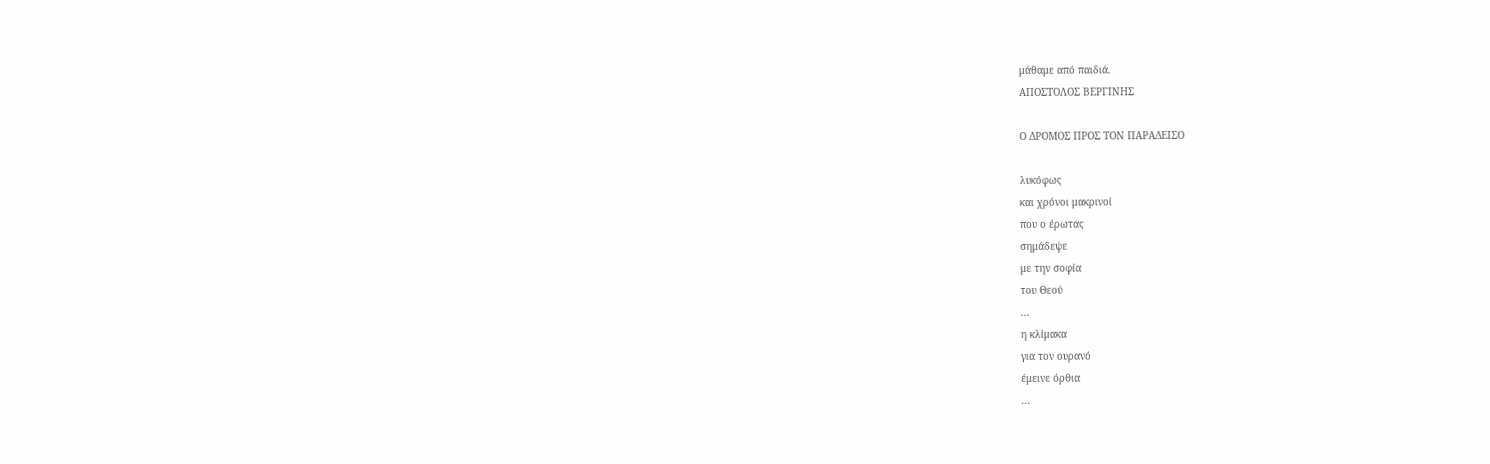μάθαμε από παιδιά.
ΑΠΟΣΤΟΛΟΣ ΒΕΡΓΙΝΗΣ

Ο ΔΡΟΜΟΣ ΠΡΟΣ ΤΟΝ ΠΑΡΑΔΕΙΣΟ

λυκόφως
και χρόνοι μακρινοί
που ο έρωτας
σημάδεψε
με την σοφία
του Θεού
...
η κλίμακα
για τον ουρανό
έμεινε όρθια
...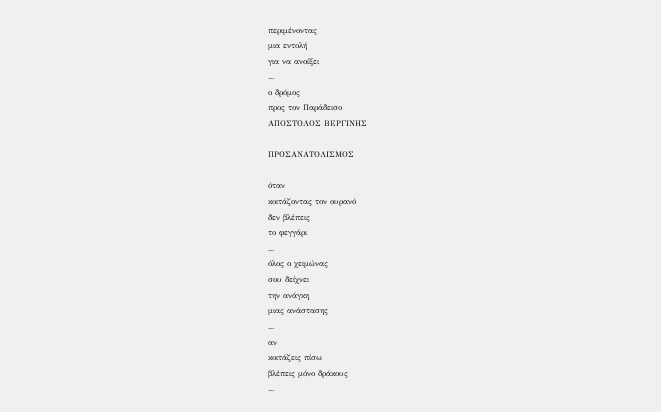περιμένοντας
μια εντολή
για να ανοίξει
...
ο δρόμος
προς τον Παράδεισο
ΑΠΟΣΤΟΛΟΣ ΒΕΡΓΙΝΗΣ

ΠΡΟΣΑΝΑΤΟΛΙΣΜΟΣ

όταν
κοιτάζοντας τον ουρανό
δεν βλέπεις
το φεγγάρι
...
όλος ο χειμώνας
σου δείχνει
την ανάγκη
μιας ανάστασης
...
αν
κοιτάζεις πίσω
βλέπεις μόνο δράκους
...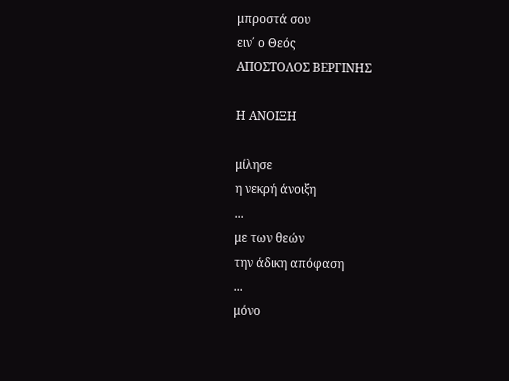μπροστά σου
ειν΄ ο Θεός
ΑΠΟΣΤΟΛΟΣ ΒΕΡΓΙΝΗΣ

Η ΑΝΟΙΞΗ

μίλησε
η νεκρή άνοιξη
...
με των θεών
την άδικη απόφαση
...
μόνο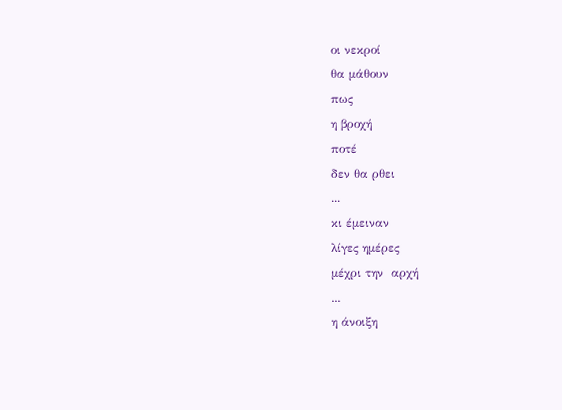οι νεκροί
θα μάθουν
πως
η βροχή
ποτέ
δεν θα ρθει
...
κι έμειναν
λίγες ημέρες
μέχρι την  αρχή
...
η άνοιξη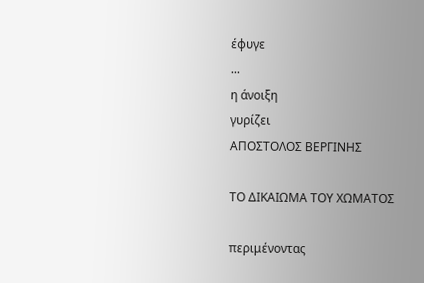έφυγε
...
η άνοιξη
γυρίζει
ΑΠΟΣΤΟΛΟΣ ΒΕΡΓΙΝΗΣ

ΤΟ ΔΙΚΑΙΩΜΑ ΤΟΥ ΧΩΜΑΤΟΣ

περιμένοντας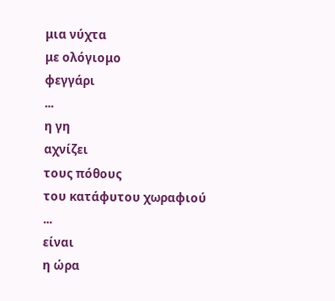μια νύχτα
με ολόγιομο
φεγγάρι
...
η γη
αχνίζει
τους πόθους
του κατάφυτου χωραφιού
...
είναι
η ώρα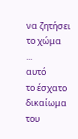να ζητήσει το χώμα
...
αυτό
το έσχατο
δικαίωμα του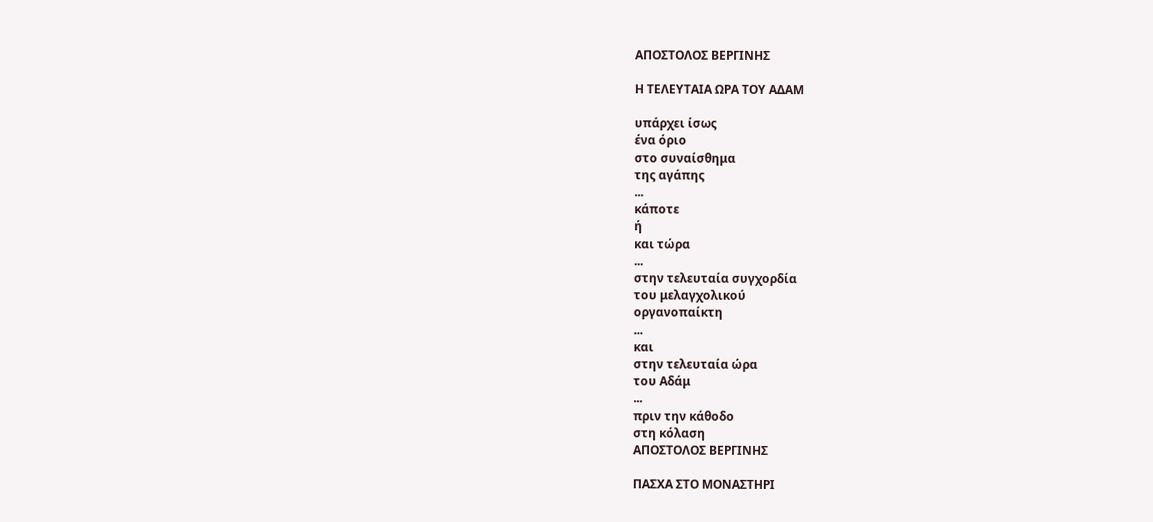ΑΠΟΣΤΟΛΟΣ ΒΕΡΓΙΝΗΣ

Η ΤΕΛΕΥΤΑΙΑ ΩΡΑ ΤΟΥ ΑΔΑΜ

υπάρχει ίσως
ένα όριο
στο συναίσθημα
της αγάπης
...
κάποτε
ή
και τώρα
...
στην τελευταία συγχορδία
του μελαγχολικού
οργανοπαίκτη
...
και
στην τελευταία ώρα
του Αδάμ
...
πριν την κάθοδο
στη κόλαση
ΑΠΟΣΤΟΛΟΣ ΒΕΡΓΙΝΗΣ

ΠΑΣΧΑ ΣΤΟ ΜΟΝΑΣΤΗΡΙ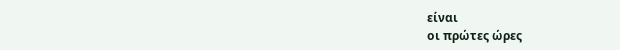είναι
οι πρώτες ώρες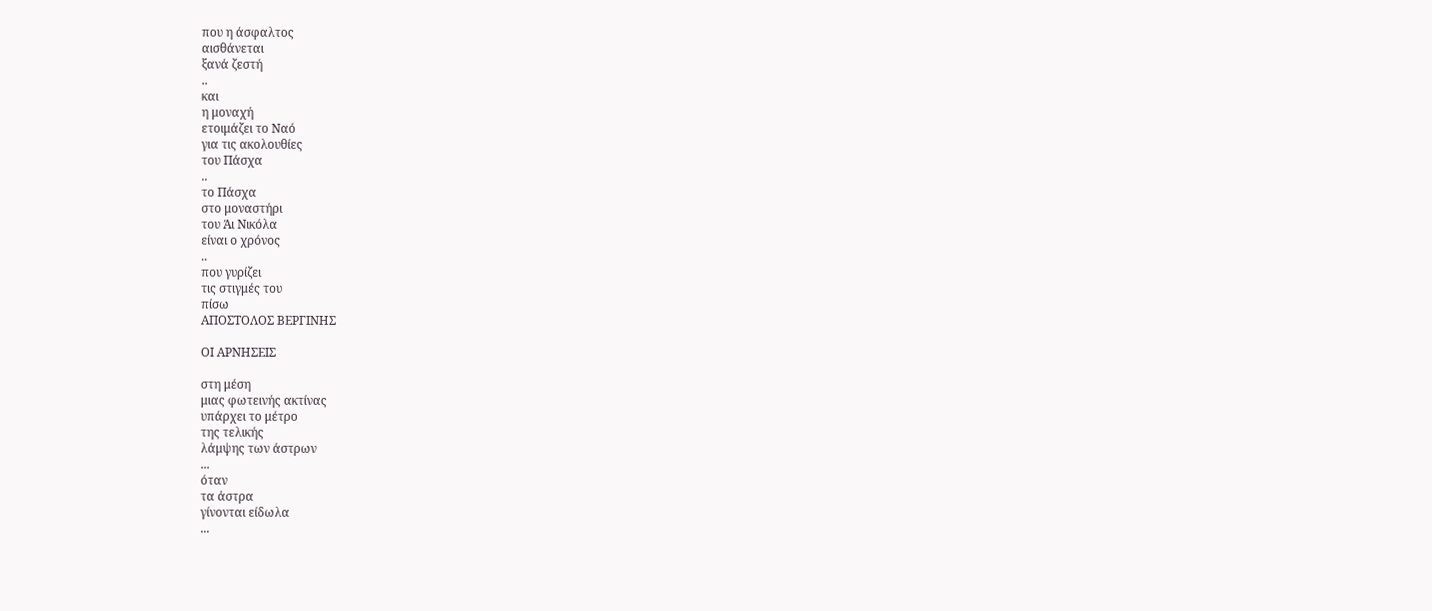που η άσφαλτος
αισθάνεται
ξανά ζεστή
..
και
η μοναχή
ετοιμάζει το Ναό
για τις ακολουθίες
του Πάσχα
..
το Πάσχα
στο μοναστήρι
του Άι Νικόλα
είναι ο χρόνος
..
που γυρίζει
τις στιγμές του
πίσω
ΑΠΟΣΤΟΛΟΣ ΒΕΡΓΙΝΗΣ

ΟΙ ΑΡΝΗΣΕΙΣ

στη μέση
μιας φωτεινής ακτίνας
υπάρχει το μέτρο
της τελικής
λάμψης των άστρων
...
όταν
τα άστρα
γίνονται είδωλα
...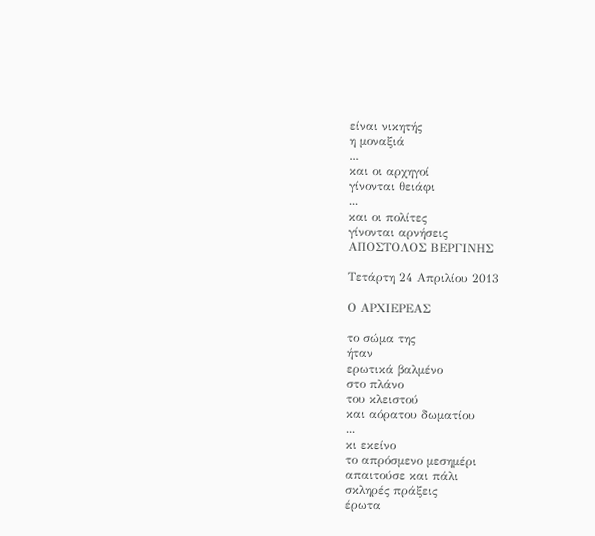είναι νικητής
η μοναξιά
...
και οι αρχηγοί
γίνονται θειάφι
...
και οι πολίτες
γίνονται αρνήσεις
ΑΠΟΣΤΟΛΟΣ ΒΕΡΓΙΝΗΣ

Τετάρτη 24 Απριλίου 2013

Ο ΑΡΧΙΕΡΕΑΣ

το σώμα της
ήταν
ερωτικά βαλμένο
στο πλάνο
του κλειστού
και αόρατου δωματίου
...
κι εκείνο
το απρόσμενο μεσημέρι
απαιτούσε και πάλι
σκληρές πράξεις
έρωτα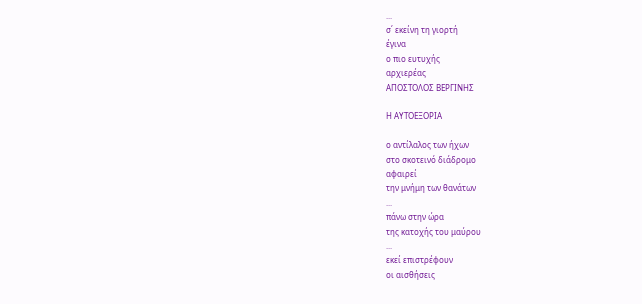...
σ΄ εκείνη τη γιορτή
έγινα
ο πιο ευτυχής
αρχιερέας
ΑΠΟΣΤΟΛΟΣ ΒΕΡΓΙΝΗΣ

Η ΑΥΤΟΕΞΟΡΙΑ

ο αντίλαλος των ήχων
στο σκοτεινό διάδρομο
αφαιρεί
την μνήμη των θανάτων
...
πάνω στην ώρα
της κατοχής του μαύρου
...
εκεί επιστρέφουν
οι αισθήσεις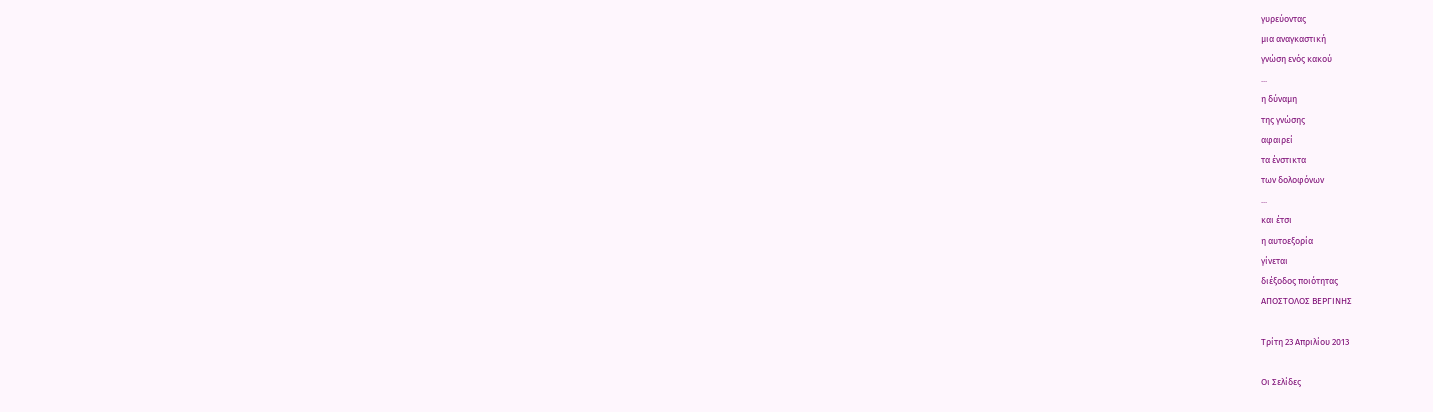γυρεύοντας
μια αναγκαστική
γνώση ενός κακού
...
η δύναμη
της γνώσης
αφαιρεί
τα ένστικτα
των δολοφόνων
...
και έτσι
η αυτοεξορία
γίνεται
διέξοδος ποιότητας
ΑΠΟΣΤΟΛΟΣ ΒΕΡΓΙΝΗΣ

Τρίτη 23 Απριλίου 2013

Οι Σελίδες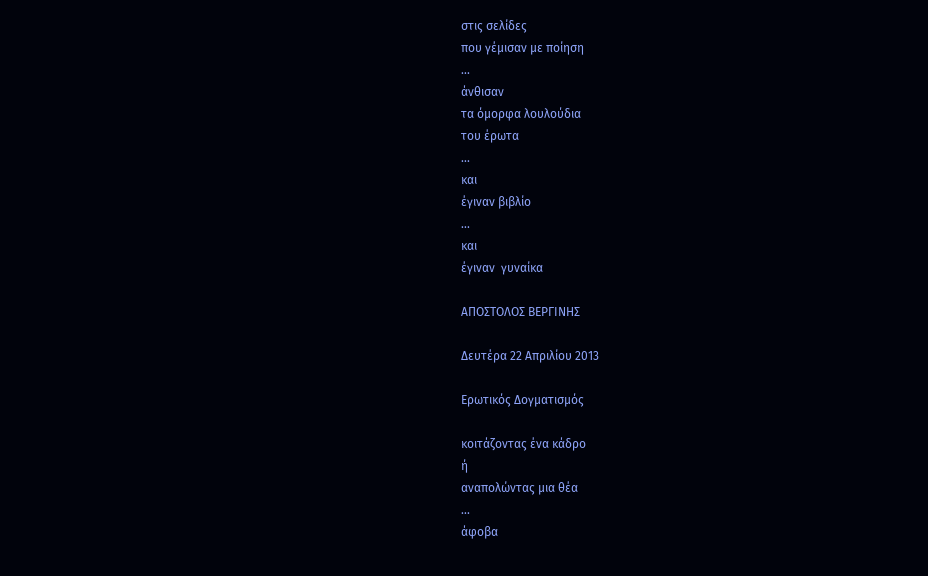στις σελίδες
που γέμισαν με ποίηση
...
άνθισαν
τα όμορφα λουλούδια
του έρωτα
...
και
έγιναν βιβλίο
...
και
έγιναν  γυναίκα

ΑΠΟΣΤΟΛΟΣ ΒΕΡΓΙΝΗΣ

Δευτέρα 22 Απριλίου 2013

Ερωτικός Δογματισμός

κοιτάζοντας ένα κάδρο
ή
αναπολώντας μια θέα
...
άφοβα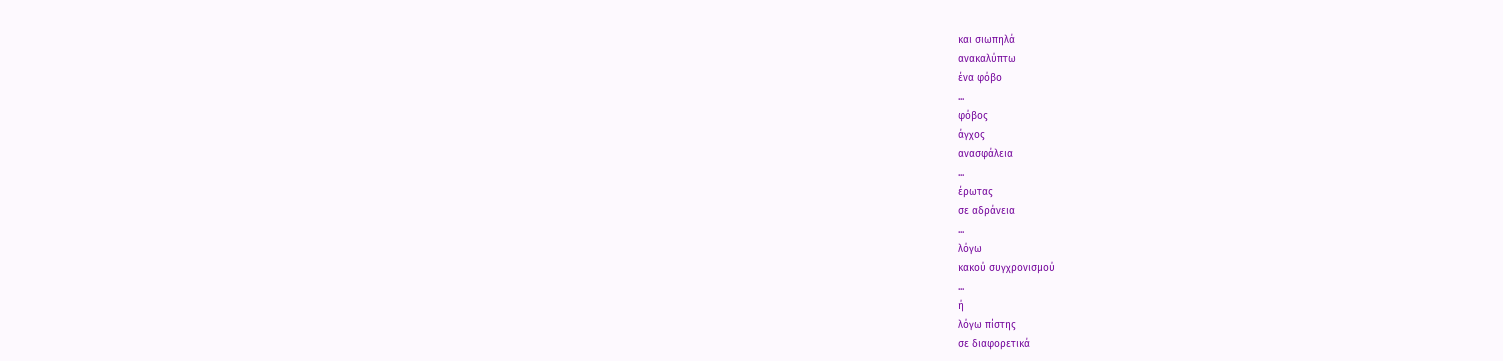και σιωπηλά
ανακαλύπτω
ένα φόβο
...
φόβος
άγχος
ανασφάλεια
...
έρωτας
σε αδράνεια
...
λόγω
κακού συγχρονισμού
...
ή
λόγω πίστης
σε διαφορετικά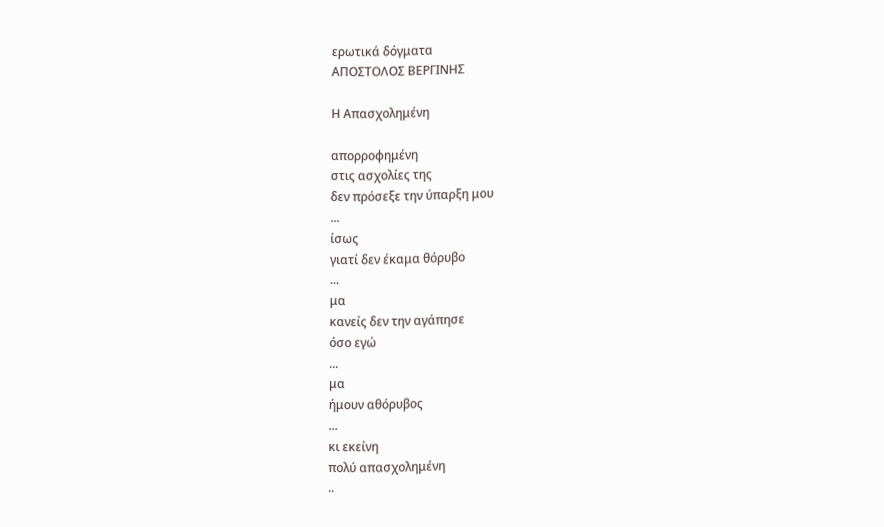ερωτικά δόγματα
ΑΠΟΣΤΟΛΟΣ ΒΕΡΓΙΝΗΣ

Η Απασχολημένη

απορροφημένη
στις ασχολίες της
δεν πρόσεξε την ύπαρξη μου
...
ίσως
γιατί δεν έκαμα θόρυβο
...
μα
κανείς δεν την αγάπησε
όσο εγώ
...
μα
ήμουν αθόρυβος
...
κι εκείνη
πολύ απασχολημένη
..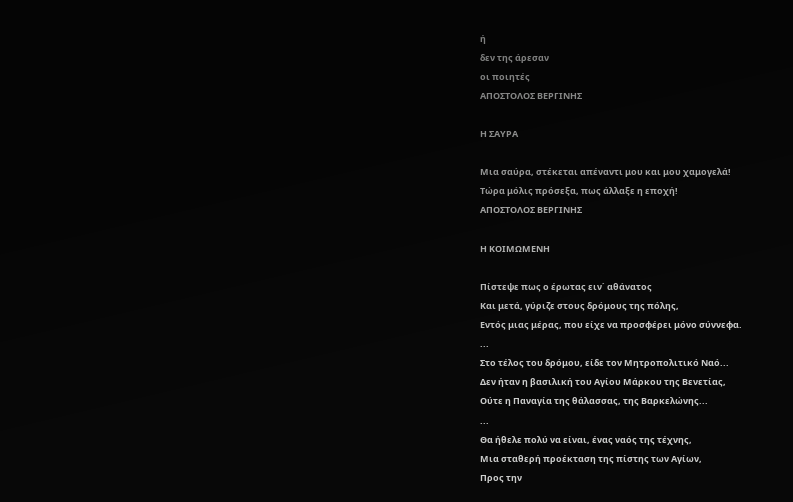ή
δεν της άρεσαν
οι ποιητές
ΑΠΟΣΤΟΛΟΣ ΒΕΡΓΙΝΗΣ

Η ΣΑΥΡΑ

Μια σαύρα, στέκεται απέναντι μου και μου χαμογελά!
Τώρα μόλις πρόσεξα, πως άλλαξε η εποχή!
ΑΠΟΣΤΟΛΟΣ ΒΕΡΓΙΝΗΣ

Η ΚΟΙΜΩΜΕΝΗ

Πίστεψε πως ο έρωτας ειν΄ αθάνατος
Και μετά, γύριζε στους δρόμους της πόλης,
Εντός μιας μέρας, που είχε να προσφέρει μόνο σύννεφα.
...
Στο τέλος του δρόμου, είδε τον Μητροπολιτικό Ναό...
Δεν ήταν η βασιλική του Αγίου Μάρκου της Βενετίας,
Ούτε η Παναγία της θάλασσας, της Βαρκελώνης...
...
Θα ήθελε πολύ να είναι, ένας ναός της τέχνης,
Μια σταθερή προέκταση της πίστης των Αγίων,
Προς την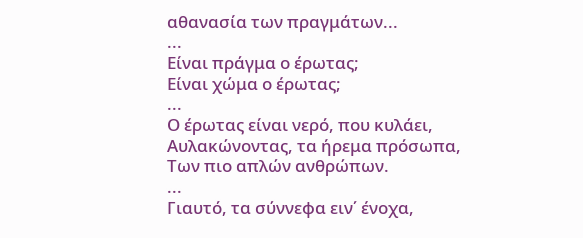αθανασία των πραγμάτων...
...
Είναι πράγμα ο έρωτας;
Είναι χώμα ο έρωτας;
...
Ο έρωτας είναι νερό, που κυλάει,
Αυλακώνοντας, τα ήρεμα πρόσωπα,
Των πιο απλών ανθρώπων.
...
Γιαυτό, τα σύννεφα ειν΄ ένοχα,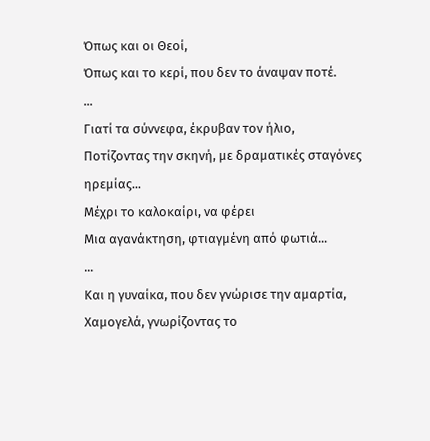Όπως και οι Θεοί,
Όπως και το κερί, που δεν το άναψαν ποτέ.
...
Γιατί τα σύννεφα, έκρυβαν τον ήλιο,
Ποτίζοντας την σκηνή, με δραματικές σταγόνες ηρεμίας...
Μέχρι το καλοκαίρι, να φέρει
Μια αγανάκτηση, φτιαγμένη από φωτιά...
...
Και η γυναίκα, που δεν γνώρισε την αμαρτία,
Χαμογελά, γνωρίζοντας το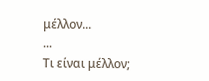μέλλον...
...
Τι είναι μέλλον;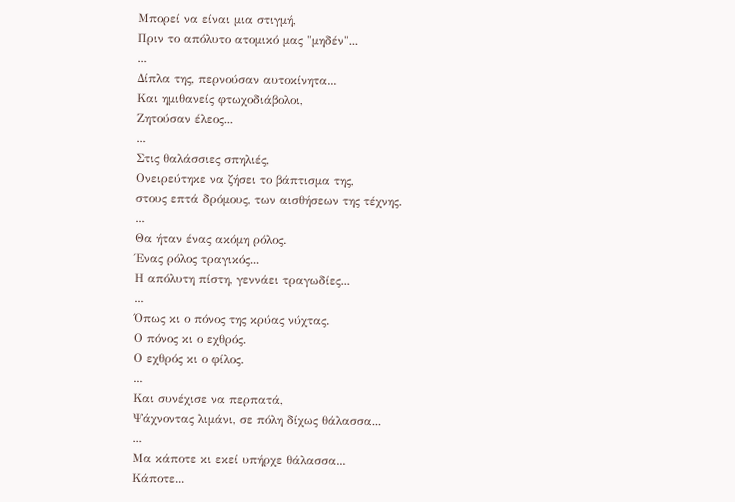Μπορεί να είναι μια στιγμή,
Πριν το απόλυτο ατομικό μας "μηδέν"...
...
Δίπλα της, περνούσαν αυτοκίνητα...
Και ημιθανείς φτωχοδιάβολοι,
Ζητούσαν έλεος...
...
Στις θαλάσσιες σπηλιές,
Ονειρεύτηκε να ζήσει το βάπτισμα της,
στους επτά δρόμους, των αισθήσεων της τέχνης.
...
Θα ήταν ένας ακόμη ρόλος.
Ένας ρόλος τραγικός...
Η απόλυτη πίστη, γεννάει τραγωδίες...
...
Όπως κι ο πόνος της κρύας νύχτας.
Ο πόνος κι ο εχθρός.
Ο εχθρός κι ο φίλος.
...
Και συνέχισε να περπατά,
Ψάχνοντας λιμάνι, σε πόλη δίχως θάλασσα...
...
Μα κάποτε κι εκεί υπήρχε θάλασσα...
Κάποτε...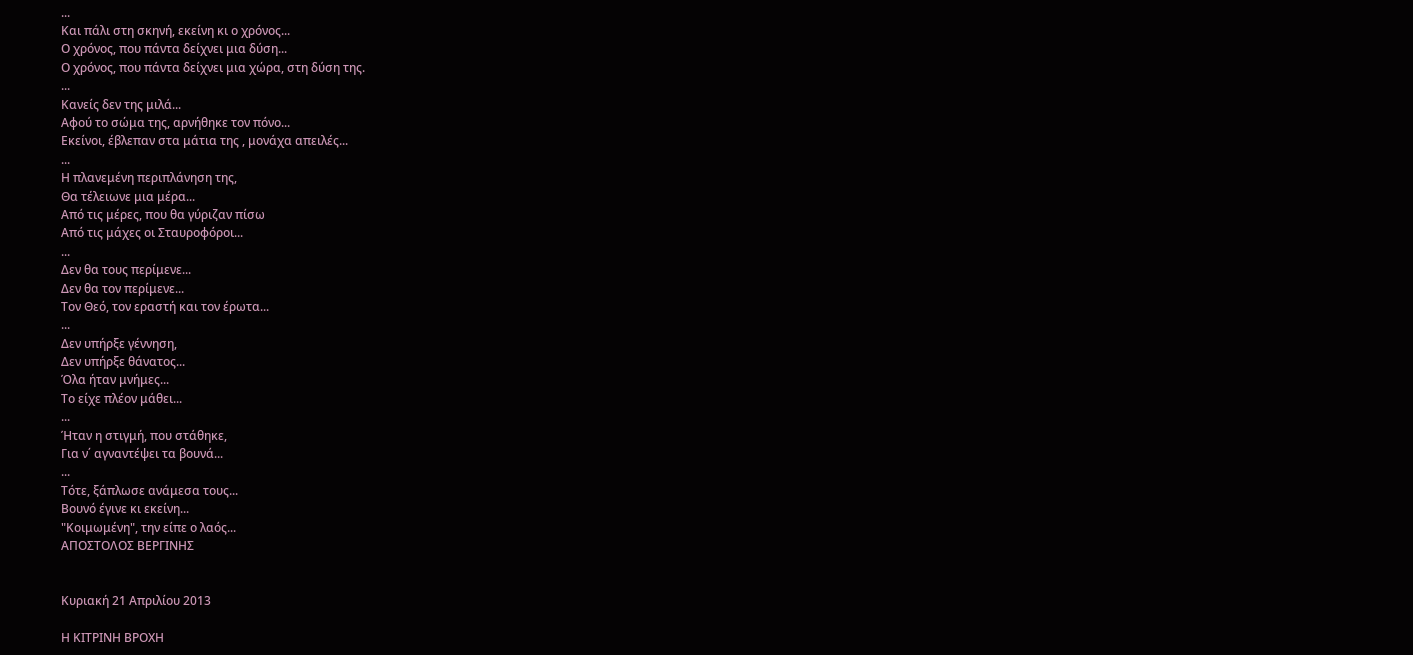...
Και πάλι στη σκηνή, εκείνη κι ο χρόνος...
Ο χρόνος, που πάντα δείχνει μια δύση...
Ο χρόνος, που πάντα δείχνει μια χώρα, στη δύση της.
...
Κανείς δεν της μιλά...
Αφού το σώμα της, αρνήθηκε τον πόνο...
Εκείνοι, έβλεπαν στα μάτια της , μονάχα απειλές...
...
Η πλανεμένη περιπλάνηση της,
Θα τέλειωνε μια μέρα...
Από τις μέρες, που θα γύριζαν πίσω
Από τις μάχες οι Σταυροφόροι...
...
Δεν θα τους περίμενε...
Δεν θα τον περίμενε...
Τον Θεό, τον εραστή και τον έρωτα...
...
Δεν υπήρξε γέννηση,
Δεν υπήρξε θάνατος...
Όλα ήταν μνήμες...
Το είχε πλέον μάθει...
...
Ήταν η στιγμή, που στάθηκε,
Για ν΄ αγναντέψει τα βουνά...
...
Τότε, ξάπλωσε ανάμεσα τους...
Βουνό έγινε κι εκείνη...
"Κοιμωμένη", την είπε ο λαός...
ΑΠΟΣΤΟΛΟΣ ΒΕΡΓΙΝΗΣ


Κυριακή 21 Απριλίου 2013

Η ΚΙΤΡΙΝΗ ΒΡΟΧΗ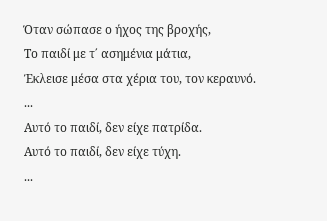Όταν σώπασε ο ήχος της βροχής,
Το παιδί με τ΄ ασημένια μάτια,
Έκλεισε μέσα στα χέρια του, τον κεραυνό.
...
Αυτό το παιδί, δεν είχε πατρίδα.
Αυτό το παιδί, δεν είχε τύχη.
...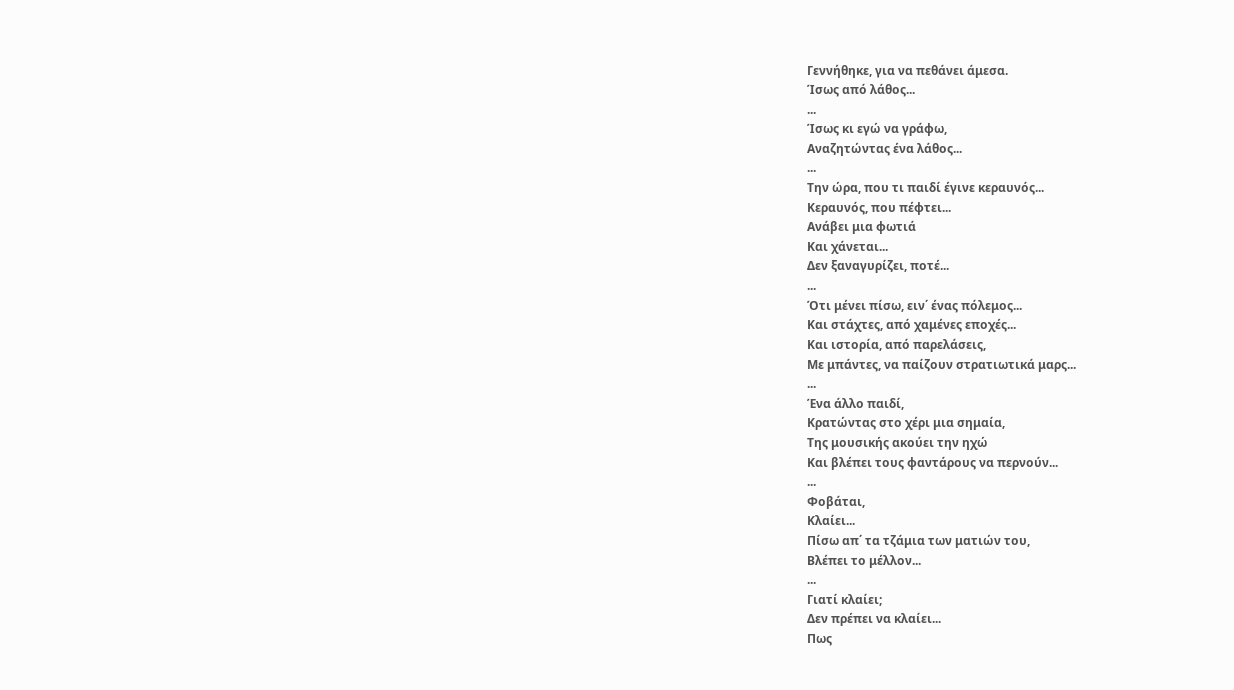Γεννήθηκε, για να πεθάνει άμεσα.
Ίσως από λάθος...
...
Ίσως κι εγώ να γράφω,
Αναζητώντας ένα λάθος...
...
Την ώρα, που τι παιδί έγινε κεραυνός...
Κεραυνός, που πέφτει...
Ανάβει μια φωτιά
Και χάνεται...
Δεν ξαναγυρίζει, ποτέ...
...
Ότι μένει πίσω, ειν΄ ένας πόλεμος...
Και στάχτες, από χαμένες εποχές...
Και ιστορία, από παρελάσεις,
Με μπάντες, να παίζουν στρατιωτικά μαρς...
...
Ένα άλλο παιδί,
Κρατώντας στο χέρι μια σημαία,
Της μουσικής ακούει την ηχώ
Και βλέπει τους φαντάρους να περνούν...
...
Φοβάται,
Κλαίει...
Πίσω απ΄ τα τζάμια των ματιών του,
Βλέπει το μέλλον...
...
Γιατί κλαίει;
Δεν πρέπει να κλαίει...
Πως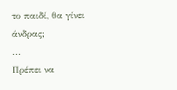το παιδί, θα γίνει άνδρας;
...
Πρέπει να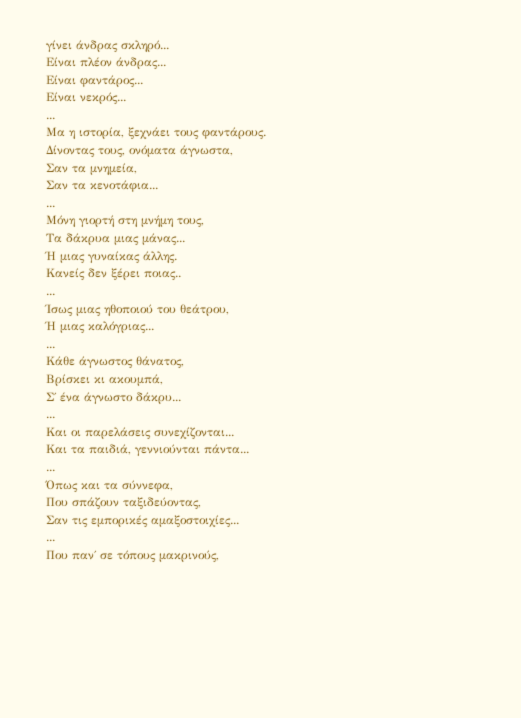γίνει άνδρας σκληρό...
Είναι πλέον άνδρας...
Είναι φαντάρος...
Είναι νεκρός...
...
Μα η ιστορία, ξεχνάει τους φαντάρους.
Δίνοντας τους, ονόματα άγνωστα,
Σαν τα μνημεία,
Σαν τα κενοτάφια...
...
Μόνη γιορτή στη μνήμη τους,
Τα δάκρυα μιας μάνας...
Ή μιας γυναίκας άλλης.
Κανείς δεν ξέρει ποιας..
...
Ίσως μιας ηθοποιού του θεάτρου,
Ή μιας καλόγριας...
...
Κάθε άγνωστος θάνατος,
Βρίσκει κι ακουμπά,
Σ΄ ένα άγνωστο δάκρυ...
...
Και οι παρελάσεις συνεχίζονται...
Και τα παιδιά, γεννιούνται πάντα...
...
Όπως και τα σύννεφα,
Που σπάζουν ταξιδεύοντας,
Σαν τις εμπορικές αμαξοστοιχίες...
...
Που παν΄ σε τόπους μακρινούς,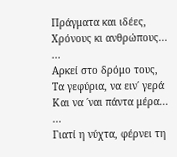Πράγματα και ιδέες,
Χρόνους κι ανθρώπους...
...
Αρκεί στο δρόμο τους,
Τα γεφύρια, να ειν΄ γερά
Και να ΄ναι πάντα μέρα...
...
Γιατί η νύχτα, φέρνει τη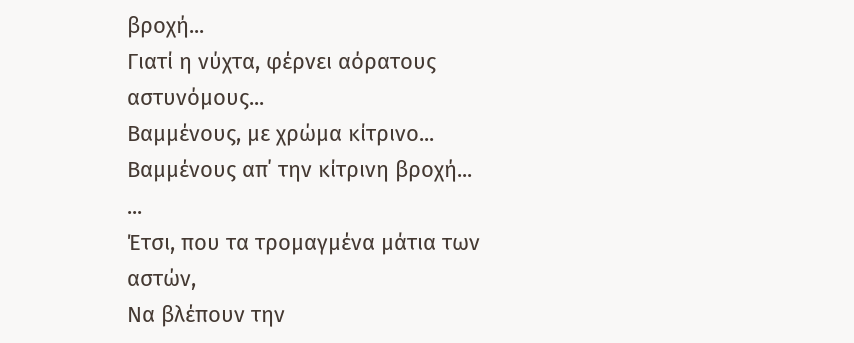βροχή...
Γιατί η νύχτα, φέρνει αόρατους αστυνόμους...
Βαμμένους, με χρώμα κίτρινο...
Βαμμένους απ΄ την κίτρινη βροχή...
...
Έτσι, που τα τρομαγμένα μάτια των αστών,
Να βλέπουν την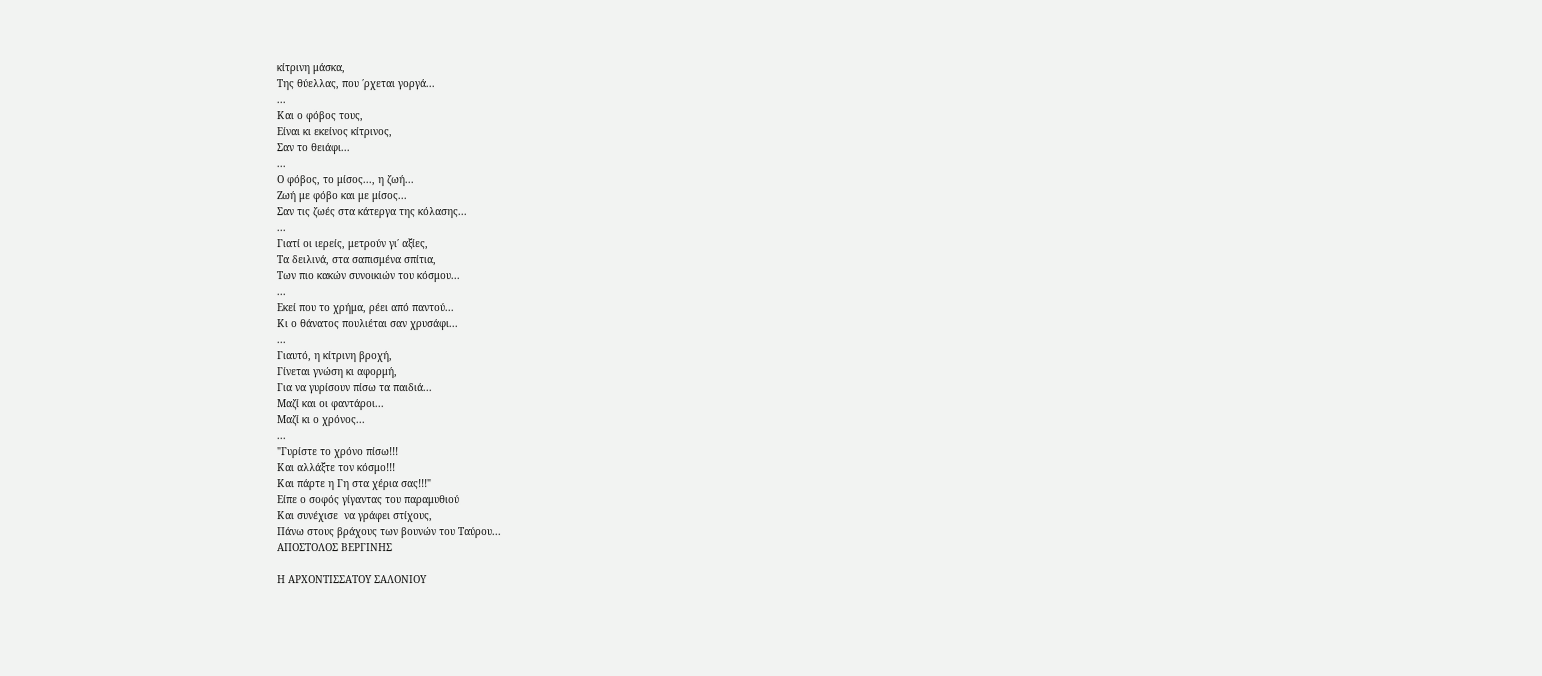κίτρινη μάσκα,
Της θύελλας, που ΄ρχεται γοργά...
...
Και ο φόβος τους,
Είναι κι εκείνος κίτρινος,
Σαν το θειάφι...
...
Ο φόβος, το μίσος..., η ζωή...
Ζωή με φόβο και με μίσος...
Σαν τις ζωές στα κάτεργα της κόλασης...
...
Γιατί οι ιερείς, μετρούν γι΄ αξίες,
Τα δειλινά, στα σαπισμένα σπίτια,
Των πιο κακών συνοικιών του κόσμου...
...
Εκεί που το χρήμα, ρέει από παντού...
Κι ο θάνατος πουλιέται σαν χρυσάφι...
...
Γιαυτό, η κίτρινη βροχή,
Γίνεται γνώση κι αφορμή,
Για να γυρίσουν πίσω τα παιδιά...
Μαζί και οι φαντάροι...
Μαζί κι ο χρόνος...
...
"Γυρίστε το χρόνο πίσω!!!
Και αλλάξτε τον κόσμο!!!
Και πάρτε η Γη στα χέρια σας!!!"
Είπε ο σοφός γίγαντας του παραμυθιού
Και συνέχισε  να γράφει στίχους,
Πάνω στους βράχους των βουνών του Ταύρου...
ΑΠΟΣΤΟΛΟΣ ΒΕΡΓΙΝΗΣ

Η ΑΡΧΟΝΤΙΣΣΑΤΟΥ ΣΑΛΟΝΙΟΥ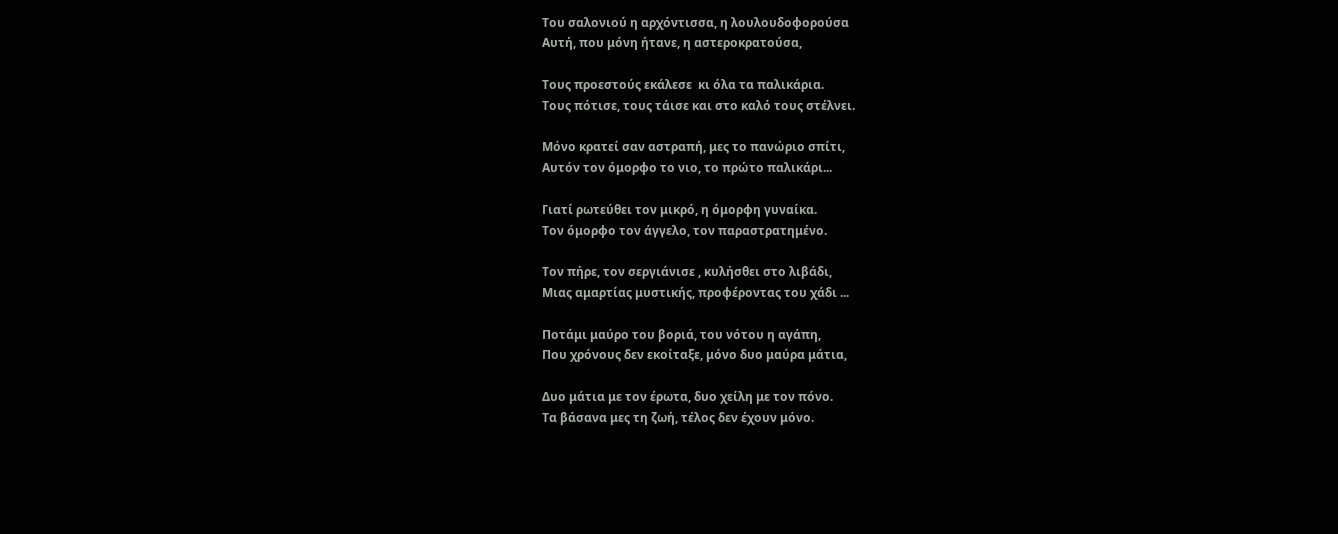Του σαλονιού η αρχόντισσα, η λουλουδοφορούσα
Αυτή, που μόνη ήτανε, η αστεροκρατούσα,

Τους προεστούς εκάλεσε  κι όλα τα παλικάρια.
Τους πότισε, τους τάισε και στο καλό τους στέλνει.

Μόνο κρατεί σαν αστραπή, μες το πανώριο σπίτι,
Αυτόν τον όμορφο το νιο, το πρώτο παλικάρι...

Γιατί ρωτεύθει τον μικρό, η όμορφη γυναίκα.
Τον όμορφο τον άγγελο, τον παραστρατημένο.

Τον πήρε, τον σεργιάνισε , κυλήσθει στο λιβάδι,
Μιας αμαρτίας μυστικής, προφέροντας του χάδι ...

Ποτάμι μαύρο του βοριά, του νότου η αγάπη,
Που χρόνους δεν εκοίταξε, μόνο δυο μαύρα μάτια,

Δυο μάτια με τον έρωτα, δυο χείλη με τον πόνο.
Τα βάσανα μες τη ζωή, τέλος δεν έχουν μόνο.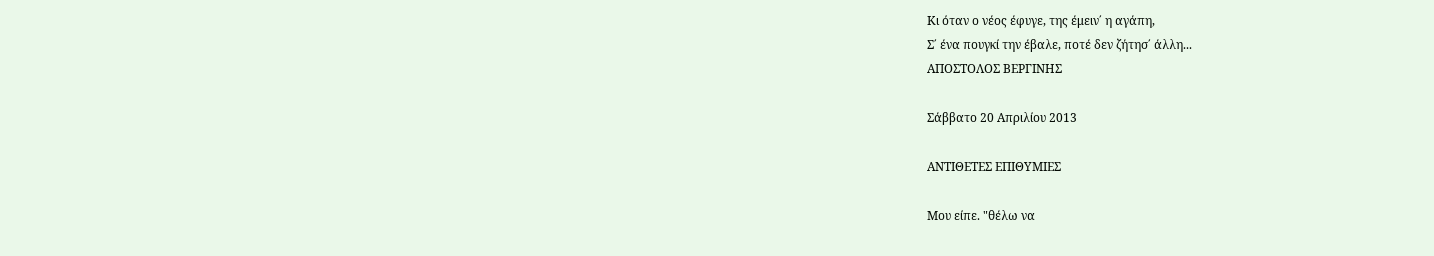Κι όταν ο νέος έφυγε, της έμειν΄ η αγάπη,
Σ΄ ένα πουγκί την έβαλε, ποτέ δεν ζήτησ΄ άλλη...
ΑΠΟΣΤΟΛΟΣ ΒΕΡΓΙΝΗΣ

Σάββατο 20 Απριλίου 2013

ΑΝΤΙΘΕΤΕΣ ΕΠΙΘΥΜΙΕΣ

Μου είπε. "θέλω να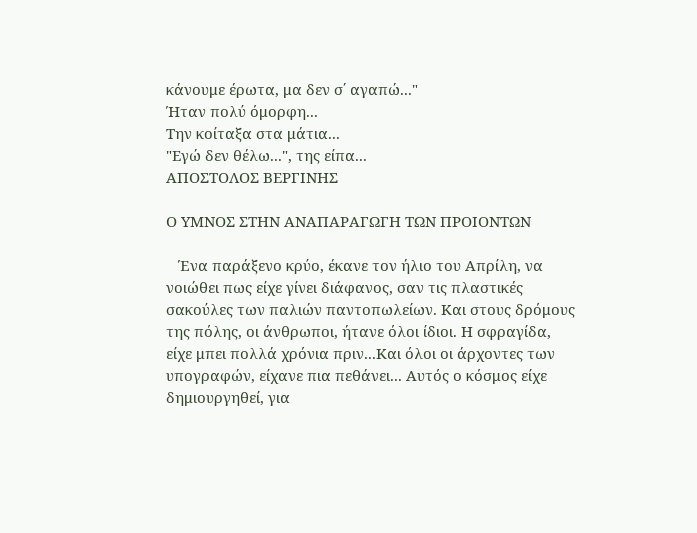κάνουμε έρωτα, μα δεν σ΄ αγαπώ..."
Ήταν πολύ όμορφη...
Την κοίταξα στα μάτια...
"Εγώ δεν θέλω...", της είπα...
ΑΠΟΣΤΟΛΟΣ ΒΕΡΓΙΝΗΣ

Ο ΥΜΝΟΣ ΣΤΗΝ ΑΝΑΠΑΡΑΓΩΓΗ ΤΩΝ ΠΡΟΙΟΝΤΩΝ

   Ένα παράξενο κρύο, έκανε τον ήλιο του Απρίλη, να νοιώθει πως είχε γίνει διάφανος, σαν τις πλαστικές σακούλες των παλιών παντοπωλείων. Και στους δρόμους της πόλης, οι άνθρωποι, ήτανε όλοι ίδιοι. Η σφραγίδα, είχε μπει πολλά χρόνια πριν...Και όλοι οι άρχοντες των υπογραφών, είχανε πια πεθάνει... Αυτός ο κόσμος είχε δημιουργηθεί, για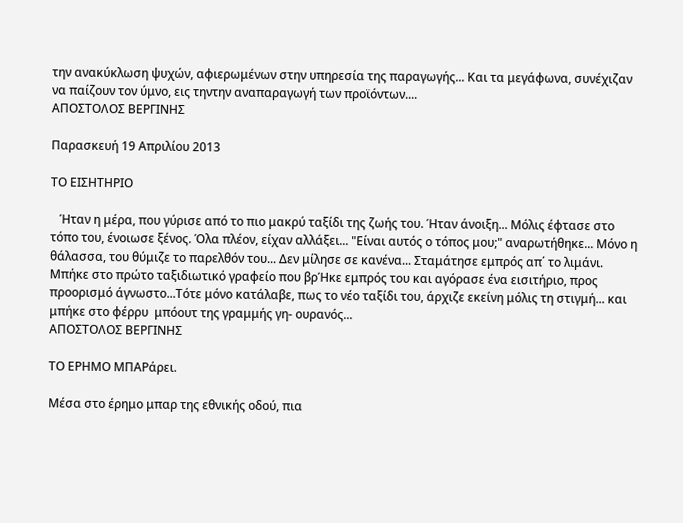την ανακύκλωση ψυχών, αφιερωμένων στην υπηρεσία της παραγωγής... Και τα μεγάφωνα, συνέχιζαν να παίζουν τον ύμνο, εις τηντην αναπαραγωγή των προϊόντων....
ΑΠΟΣΤΟΛΟΣ ΒΕΡΓΙΝΗΣ

Παρασκευή 19 Απριλίου 2013

ΤΟ ΕΙΣΗΤΗΡΙΟ

   Ήταν η μέρα, που γύρισε από το πιο μακρύ ταξίδι της ζωής του. Ήταν άνοιξη... Μόλις έφτασε στο τόπο του, ένοιωσε ξένος. Όλα πλέον, είχαν αλλάξει... "Είναι αυτός ο τόπος μου;" αναρωτήθηκε... Μόνο η θάλασσα, του θύμιζε το παρελθόν του... Δεν μίλησε σε κανένα... Σταμάτησε εμπρός απ΄ το λιμάνι. Μπήκε στο πρώτο ταξιδιωτικό γραφείο που βρΉκε εμπρός του και αγόρασε ένα εισιτήριο, προς προορισμό άγνωστο...Τότε μόνο κατάλαβε, πως το νέο ταξίδι του, άρχιζε εκείνη μόλις τη στιγμή... και μπήκε στο φέρρυ  μπόουτ της γραμμής γη- ουρανός...
ΑΠΟΣΤΟΛΟΣ ΒΕΡΓΙΝΗΣ

ΤΟ ΕΡΗΜΟ ΜΠΑΡάρει.

Μέσα στο έρημο μπαρ της εθνικής οδού, πια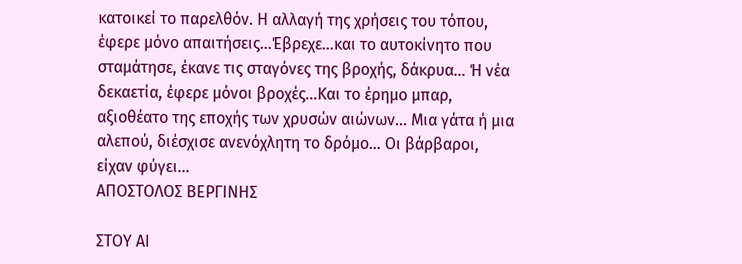κατοικεί το παρελθόν. Η αλλαγή της χρήσεις του τόπου, έφερε μόνο απαιτήσεις...Έβρεχε...και το αυτοκίνητο που σταμάτησε, έκανε τις σταγόνες της βροχής, δάκρυα... Ή νέα δεκαετία, έφερε μόνοι βροχές...Και το έρημο μπαρ, αξιοθέατο της εποχής των χρυσών αιώνων... Μια γάτα ή μια αλεπού, διέσχισε ανενόχλητη το δρόμο... Οι βάρβαροι, είχαν φύγει...
ΑΠΟΣΤΟΛΟΣ ΒΕΡΓΙΝΗΣ

ΣΤΟΥ ΑΙ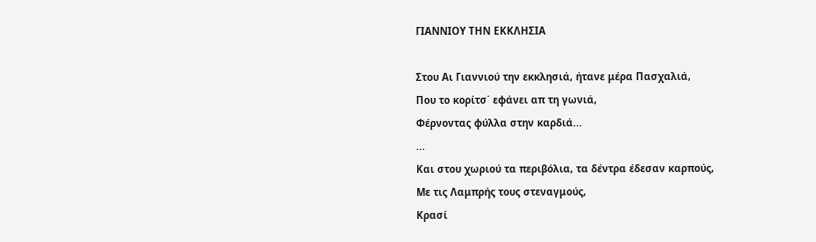ΓΙΑΝΝΙΟΥ ΤΗΝ ΕΚΚΛΗΣΙΑ

Στου Αι Γιαννιού την εκκλησιά, ήτανε μέρα Πασχαλιά,
Που το κορίτσ΄ εφάνει απ τη γωνιά,
Φέρνοντας φύλλα στην καρδιά...
...
Και στου χωριού τα περιβόλια, τα δέντρα έδεσαν καρπούς,
Με τις Λαμπρής τους στεναγμούς,
Κρασί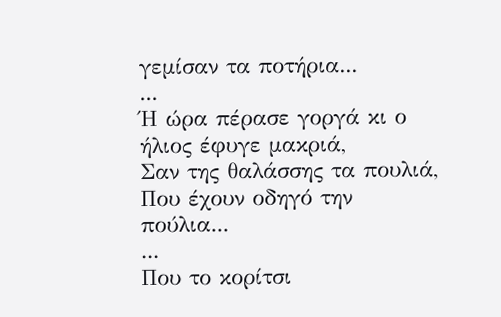γεμίσαν τα ποτήρια...
...
Ή ώρα πέρασε γοργά κι ο ήλιος έφυγε μακριά,
Σαν της θαλάσσης τα πουλιά,
Που έχουν οδηγό την πούλια...
...
Που το κορίτσι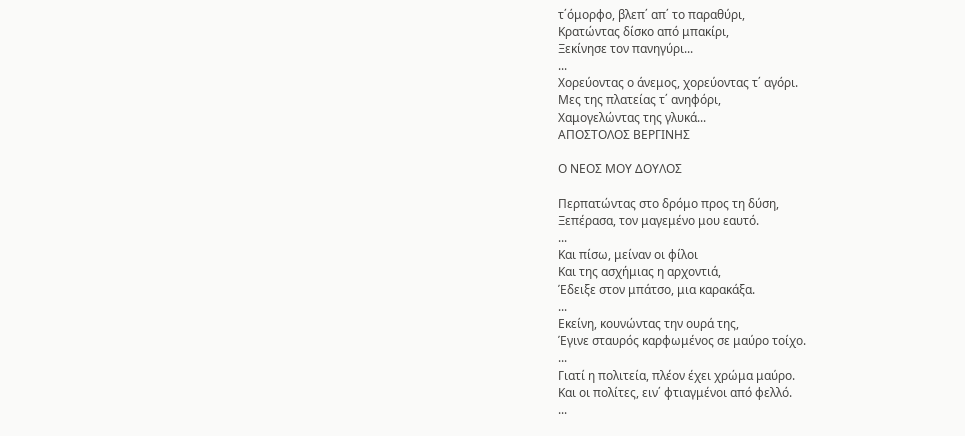τ΄όμορφο, βλεπ΄ απ΄ το παραθύρι,
Κρατώντας δίσκο από μπακίρι,
Ξεκίνησε τον πανηγύρι...
...
Χορεύοντας ο άνεμος, χορεύοντας τ΄ αγόρι.
Μες της πλατείας τ΄ ανηφόρι,
Χαμογελώντας της γλυκά...
ΑΠΟΣΤΟΛΟΣ ΒΕΡΓΙΝΗΣ

Ο ΝΕΟΣ ΜΟΥ ΔΟΥΛΟΣ

Περπατώντας στο δρόμο προς τη δύση,
Ξεπέρασα, τον μαγεμένο μου εαυτό.
...
Και πίσω, μείναν οι φίλοι
Και της ασχήμιας η αρχοντιά,
Έδειξε στον μπάτσο, μια καρακάξα.
...
Εκείνη, κουνώντας την ουρά της,
Έγινε σταυρός καρφωμένος σε μαύρο τοίχο.
...
Γιατί η πολιτεία, πλέον έχει χρώμα μαύρο.
Και οι πολίτες, ειν΄ φτιαγμένοι από φελλό.
...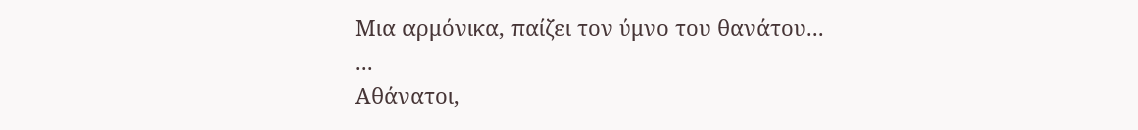Μια αρμόνικα, παίζει τον ύμνο του θανάτου...
...
Αθάνατοι,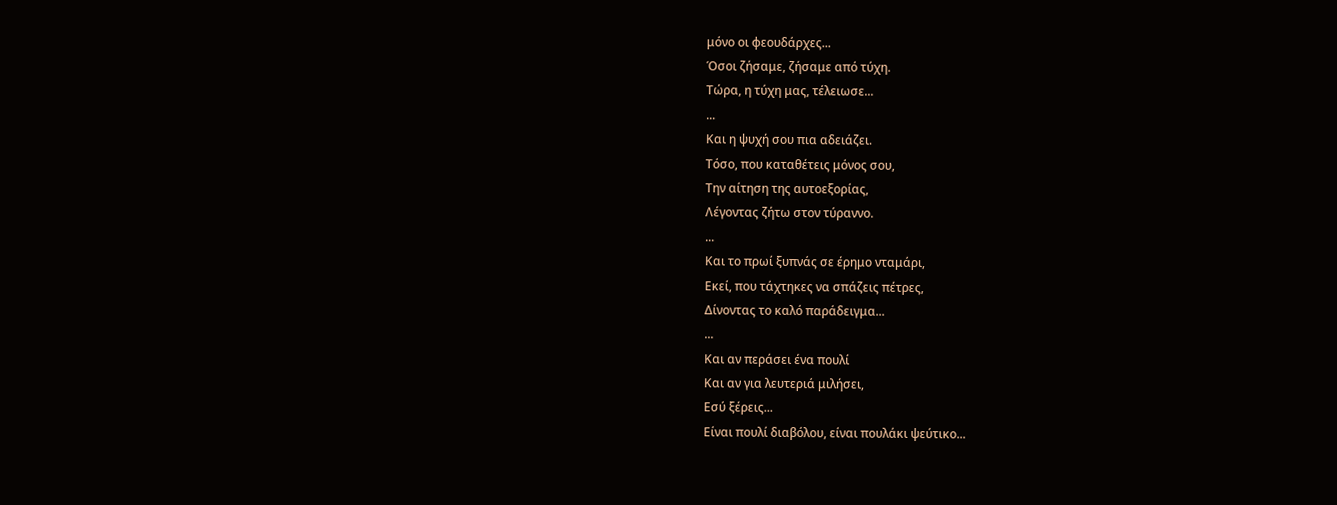μόνο οι φεουδάρχες...
Όσοι ζήσαμε, ζήσαμε από τύχη.
Τώρα, η τύχη μας, τέλειωσε...
...
Και η ψυχή σου πια αδειάζει.
Τόσο, που καταθέτεις μόνος σου,
Την αίτηση της αυτοεξορίας,
Λέγοντας ζήτω στον τύραννο.
...
Και το πρωί ξυπνάς σε έρημο νταμάρι,
Εκεί, που τάχτηκες να σπάζεις πέτρες,
Δίνοντας το καλό παράδειγμα...
...
Και αν περάσει ένα πουλί
Και αν για λευτεριά μιλήσει,
Εσύ ξέρεις...
Είναι πουλί διαβόλου, είναι πουλάκι ψεύτικο...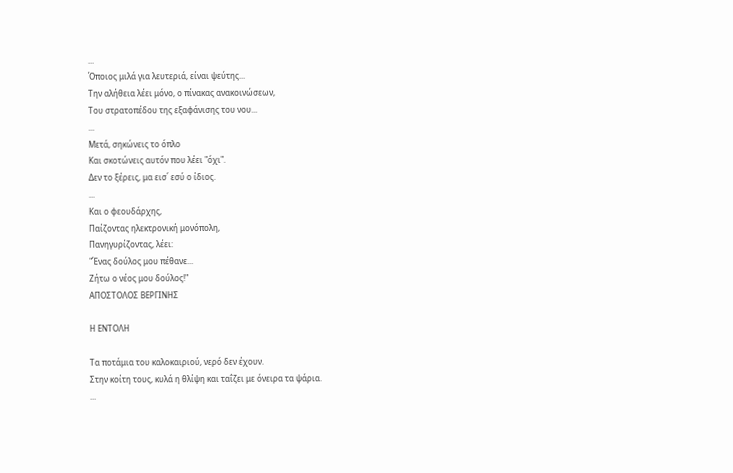...
Όποιος μιλά για λευτεριά, είναι ψεύτης...
Την αλήθεια λέει μόνο, ο πίνακας ανακοινώσεων,
Του στρατοπέδου της εξαφάνισης του νου...
...
Μετά, σηκώνεις το όπλο
Και σκοτώνεις αυτόν που λέει "όχι".
Δεν το ξέρεις, μα εισ΄ εσύ ο ίδιος.
...
Και ο φεουδάρχης,
Παίζοντας ηλεκτρονική μονόπολη,
Πανηγυρίζοντας, λέει:
"Ένας δούλος μου πέθανε...
Ζήτω ο νέος μου δούλος!"
ΑΠΟΣΤΟΛΟΣ ΒΕΡΓΙΝΗΣ

Η ΕΝΤΟΛΗ

Τα ποτάμια του καλοκαιριού, νερό δεν έχουν.
Στην κοίτη τους, κυλά η θλίψη και ταΐζει με όνειρα τα ψάρια.
...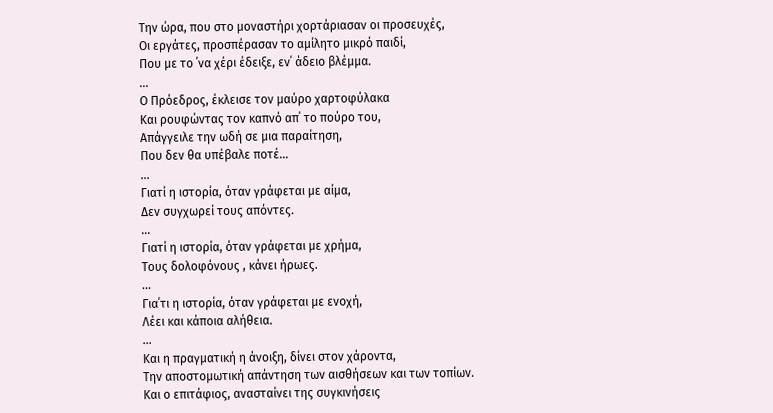Την ώρα, που στο μοναστήρι χορτάριασαν οι προσευχές,
Οι εργάτες, προσπέρασαν το αμίλητο μικρό παιδί,
Που με το ΄να χέρι έδειξε, εν΄ άδειο βλέμμα.
...
Ο Πρόεδρος, έκλεισε τον μαύρο χαρτοφύλακα
Και ρουφώντας τον καπνό απ΄ το πούρο του,
Απάγγειλε την ωδή σε μια παραίτηση,
Που δεν θα υπέβαλε ποτέ...
...
Γιατί η ιστορία, όταν γράφεται με αίμα,
Δεν συγχωρεί τους απόντες.
...
Γιατί η ιστορία, όταν γράφεται με χρήμα,
Τους δολοφόνους , κάνει ήρωες.
...
Για΄τι η ιστορία, όταν γράφεται με ενοχή,
Λέει και κάποια αλήθεια.
...
Και η πραγματική η άνοιξη, δίνει στον χάροντα,
Την αποστομωτική απάντηση των αισθήσεων και των τοπίων.
Και ο επιτάφιος, ανασταίνει της συγκινήσεις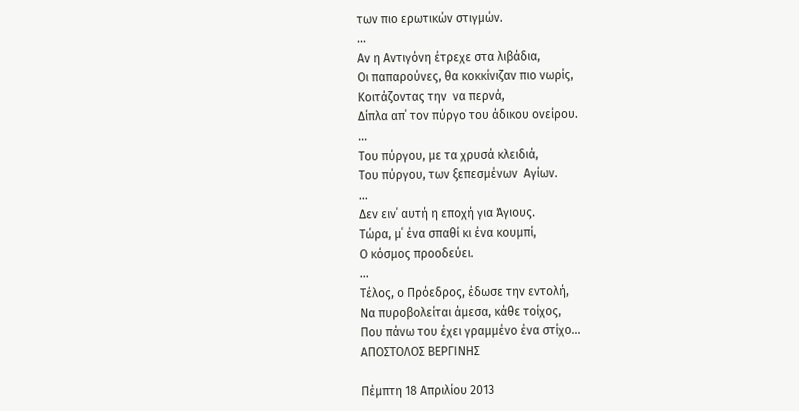των πιο ερωτικών στιγμών.
...
Αν η Αντιγόνη έτρεχε στα λιβάδια,
Οι παπαρούνες, θα κοκκίνιζαν πιο νωρίς,
Κοιτάζοντας την  να περνά,
Δίπλα απ΄ τον πύργο του άδικου ονείρου.
...
Του πύργου, με τα χρυσά κλειδιά,
Του πύργου, των ξεπεσμένων  Αγίων.
...
Δεν ειν΄ αυτή η εποχή για Άγιους.
Τώρα, μ΄ ένα σπαθί κι ένα κουμπί,
Ο κόσμος προοδεύει.
...
Τέλος, ο Πρόεδρος, έδωσε την εντολή,
Να πυροβολείται άμεσα, κάθε τοίχος,
Που πάνω του έχει γραμμένο ένα στίχο...
ΑΠΟΣΤΟΛΟΣ ΒΕΡΓΙΝΗΣ

Πέμπτη 18 Απριλίου 2013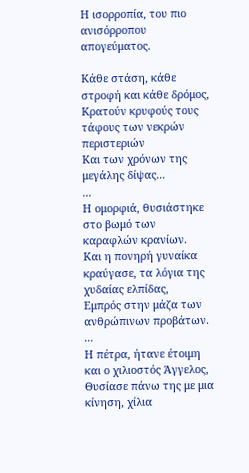Η ισορροπία, του πιο ανισόρροπου απογεύματος.

Κάθε στάση, κάθε στροφή και κάθε δρόμος,
Κρατούν κρυφούς τους τάφους των νεκρών περιστεριών
Και των χρόνων της μεγάλης δίψας...
...
Η ομορφιά, θυσιάστηκε στο βωμό των καραφλών κρανίων.
Και η πονηρή γυναίκα κραύγασε, τα λόγια της χυδαίας ελπίδας,
Εμπρός στην μάζα των ανθρώπινων προβάτων.
...
Η πέτρα, ήτανε έτοιμη και ο χιλιοστός Άγγελος,
Θυσίασε πάνω της με μια κίνηση, χίλια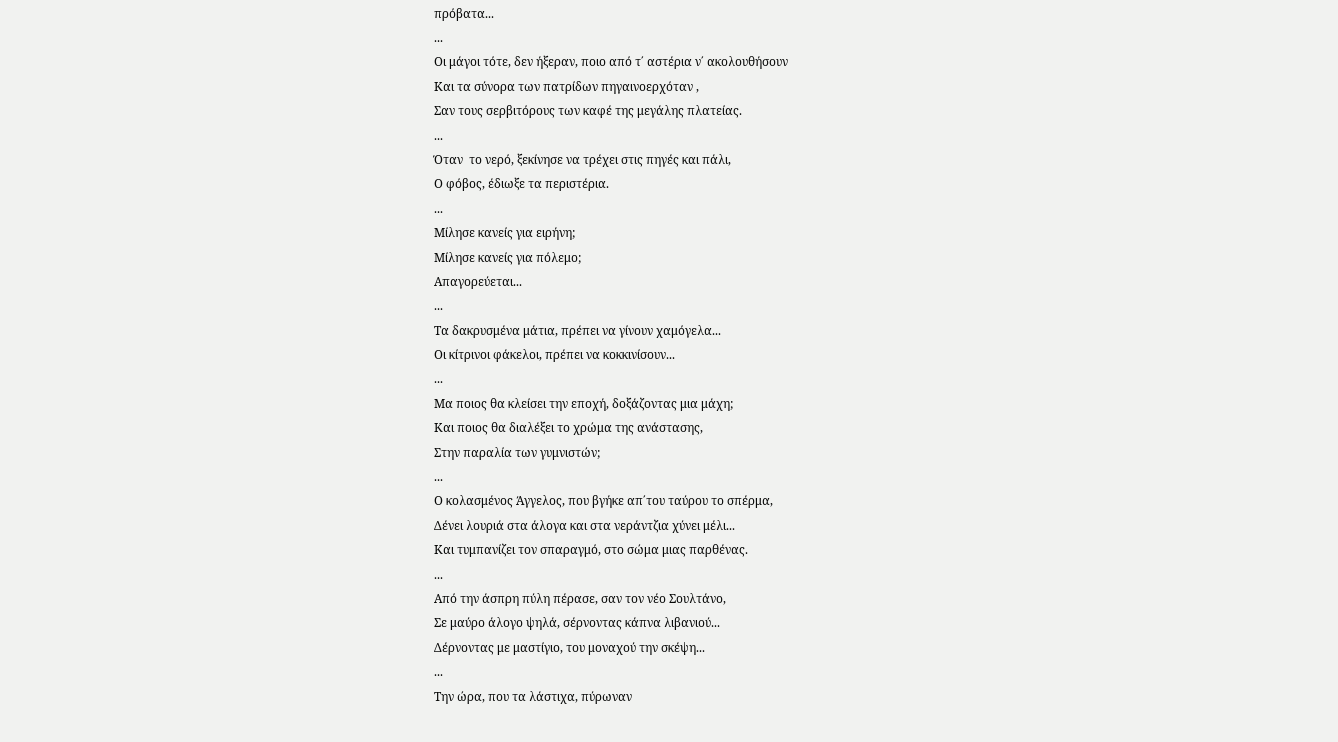πρόβατα...
...
Οι μάγοι τότε, δεν ήξεραν, ποιο από τ΄ αστέρια ν΄ ακολουθήσουν
Και τα σύνορα των πατρίδων πηγαινοερχόταν ,
Σαν τους σερβιτόρους των καφέ της μεγάλης πλατείας.
...
Όταν  το νερό, ξεκίνησε να τρέχει στις πηγές και πάλι,
Ο φόβος, έδιωξε τα περιστέρια.
...
Μίλησε κανείς για ειρήνη;
Μίλησε κανείς για πόλεμο;
Απαγορεύεται...
...
Τα δακρυσμένα μάτια, πρέπει να γίνουν χαμόγελα...
Οι κίτρινοι φάκελοι, πρέπει να κοκκινίσουν...
...
Μα ποιος θα κλείσει την εποχή, δοξάζοντας μια μάχη;
Και ποιος θα διαλέξει το χρώμα της ανάστασης,
Στην παραλία των γυμνιστών;
...
Ο κολασμένος Άγγελος, που βγήκε απ΄του ταύρου το σπέρμα,
Δένει λουριά στα άλογα και στα νεράντζια χύνει μέλι...
Και τυμπανίζει τον σπαραγμό, στο σώμα μιας παρθένας.
...
Από την άσπρη πύλη πέρασε, σαν τον νέο Σουλτάνο,
Σε μαύρο άλογο ψηλά, σέρνοντας κάπνα λιβανιού...
Δέρνοντας με μαστίγιο, του μοναχού την σκέψη...
...
Την ώρα, που τα λάστιχα, πύρωναν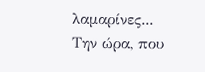λαμαρίνες...
Την ώρα, που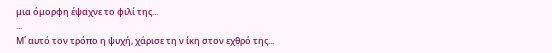μια όμορφη έψαχνε το φιλί της...
...
Μ΄ αυτό τον τρόπο η ψυχή, χάρισε τη ν ίκη στον εχθρό της...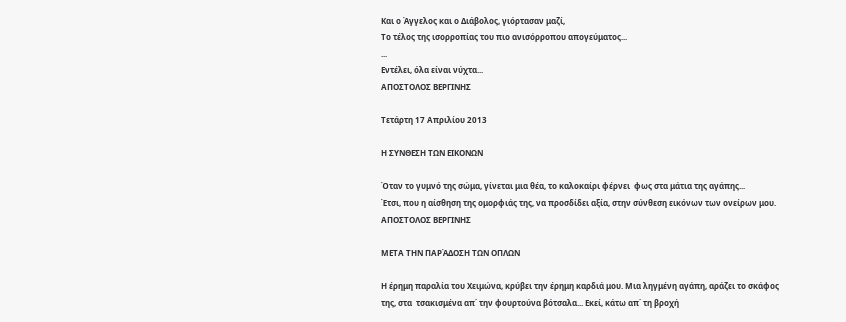Και ο Άγγελος και ο Διάβολος, γιόρτασαν μαζί,
Το τέλος της ισορροπίας του πιο ανισόρροπου απογεύματος...
...
Εντέλει, όλα είναι νύχτα...
ΑΠΟΣΤΟΛΟΣ ΒΕΡΓΙΝΗΣ

Τετάρτη 17 Απριλίου 2013

Η ΣΥΝΘΕΣΗ ΤΩΝ ΕΙΚΟΝΩΝ

Όταν το γυμνό της σώμα, γίνεται μια θέα, το καλοκαίρι φέρνει  φως στα μάτια της αγάπης...
Έτσι, που η αίσθηση της ομορφιάς της, να προσδίδει αξία, στην σύνθεση εικόνων των ονείρων μου.
ΑΠΟΣΤΟΛΟΣ ΒΕΡΓΙΝΗΣ

ΜΕΤΑ ΤΗΝ ΠΑΡΆΔΟΣΗ ΤΩΝ ΟΠΛΩΝ

Η έρημη παραλία του Χειμώνα, κρύβει την έρημη καρδιά μου. Μια ληγμένη αγάπη, αράζει το σκάφος της, στα  τσακισμένα απ΄ την φουρτούνα βότσαλα... Εκεί, κάτω απ΄ τη βροχή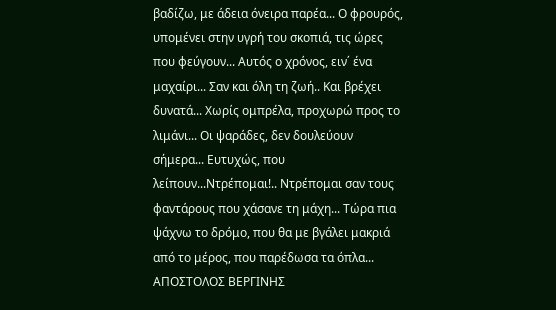βαδίζω, με άδεια όνειρα παρέα... Ο φρουρός, υπομένει στην υγρή του σκοπιά, τις ώρες που φεύγουν... Αυτός ο χρόνος, ειν΄ ένα μαχαίρι... Σαν και όλη τη ζωή.. Και βρέχει δυνατά... Χωρίς ομπρέλα, προχωρώ προς το λιμάνι... Οι ψαράδες, δεν δουλεύουν σήμερα... Ευτυχώς, που λείπουν...Ντρέπομαι!.. Ντρέπομαι σαν τους φαντάρους που χάσανε τη μάχη... Τώρα πια ψάχνω το δρόμο, που θα με βγάλει μακριά από το μέρος, που παρέδωσα τα όπλα...
ΑΠΟΣΤΟΛΟΣ ΒΕΡΓΙΝΗΣ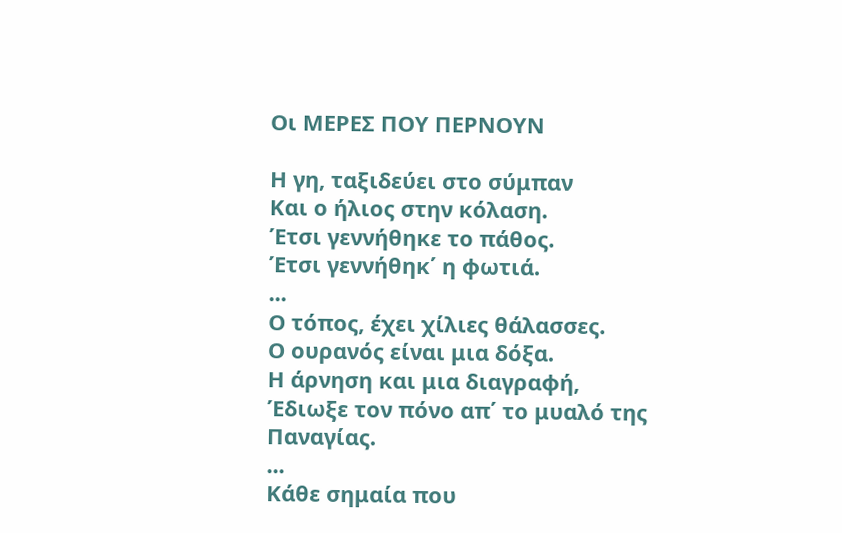Οι ΜΕΡΕΣ ΠΟΥ ΠΕΡΝΟΥΝ

Η γη, ταξιδεύει στο σύμπαν
Και ο ήλιος στην κόλαση.
Έτσι γεννήθηκε το πάθος.
Έτσι γεννήθηκ΄ η φωτιά.
...
Ο τόπος, έχει χίλιες θάλασσες.
Ο ουρανός είναι μια δόξα.
Η άρνηση και μια διαγραφή,
Έδιωξε τον πόνο απ΄ το μυαλό της Παναγίας.
...
Κάθε σημαία που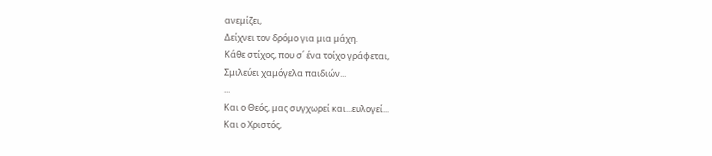ανεμίζει,
Δείχνει τον δρόμο για μια μάχη.
Κάθε στίχος, που σ΄ ένα τοίχο γράφεται,
Σμιλεύει χαμόγελα παιδιών...
...
Και ο Θεός, μας συγχωρεί και...ευλογεί...
Και ο Χριστός,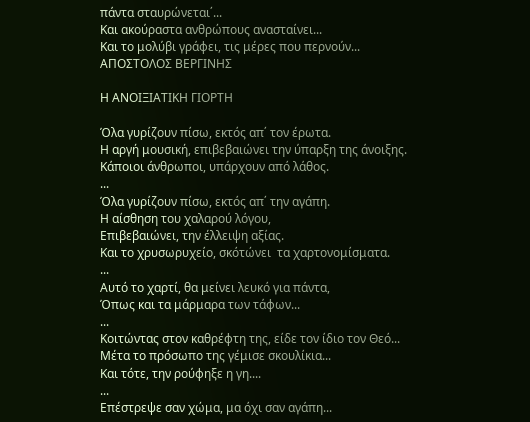πάντα σταυρώνεται΄...
Και ακούραστα ανθρώπους ανασταίνει...
Και το μολύβι γράφει, τις μέρες που περνούν...
ΑΠΟΣΤΟΛΟΣ ΒΕΡΓΙΝΗΣ

Η ΑΝΟΙΞΙΑΤΙΚΗ ΓΙΟΡΤΗ

Όλα γυρίζουν πίσω, εκτός απ΄ τον έρωτα.
Η αργή μουσική, επιβεβαιώνει την ύπαρξη της άνοιξης.
Κάποιοι άνθρωποι, υπάρχουν από λάθος.
...
Όλα γυρίζουν πίσω, εκτός απ΄ την αγάπη.
Η αίσθηση του χαλαρού λόγου,
Επιβεβαιώνει, την έλλειψη αξίας.
Και το χρυσωρυχείο, σκότώνει  τα χαρτονομίσματα.
...
Αυτό το χαρτί, θα μείνει λευκό για πάντα,
Όπως και τα μάρμαρα των τάφων...
...
Κοιτώντας στον καθρέφτη της, είδε τον ίδιο τον Θεό...
Μέτα το πρόσωπο της γέμισε σκουλίκια...
Και τότε, την ρούφηξε η γη....
...
Επέστρεψε σαν χώμα, μα όχι σαν αγάπη...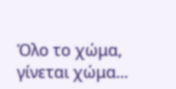Όλο το χώμα, γίνεται χώμα...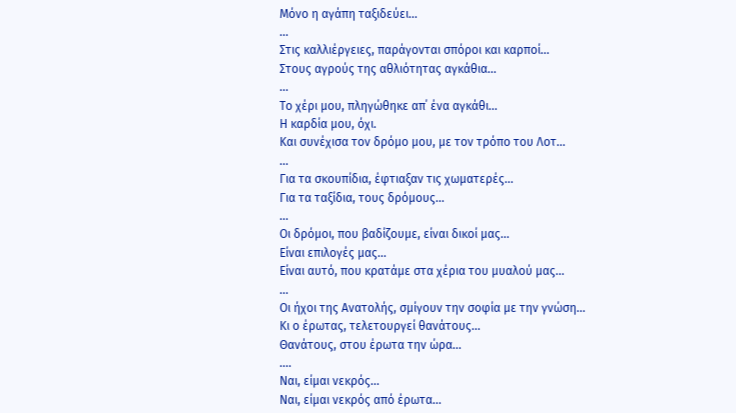Μόνο η αγάπη ταξιδεύει...
...
Στις καλλιέργειες, παράγονται σπόροι και καρποί...
Στους αγρούς της αθλιότητας αγκάθια...
...
Το χέρι μου, πληγώθηκε απ΄ ένα αγκάθι...
Η καρδία μου, όχι.
Και συνέχισα τον δρόμο μου, με τον τρόπο του Λοτ...
...
Για τα σκουπίδια, έφτιαξαν τις χωματερές...
Για τα ταξίδια, τους δρόμους...
...
Οι δρόμοι, που βαδίζουμε, είναι δικοί μας...
Είναι επιλογές μας...
Είναι αυτό, που κρατάμε στα χέρια του μυαλού μας...
...
Οι ήχοι της Ανατολής, σμίγουν την σοφία με την γνώση...
Κι ο έρωτας, τελετουργεί θανάτους...
Θανάτους, στου έρωτα την ώρα...
....
Ναι, είμαι νεκρός...
Ναι, είμαι νεκρός από έρωτα...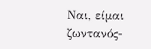Ναι, είμαι ζωντανός-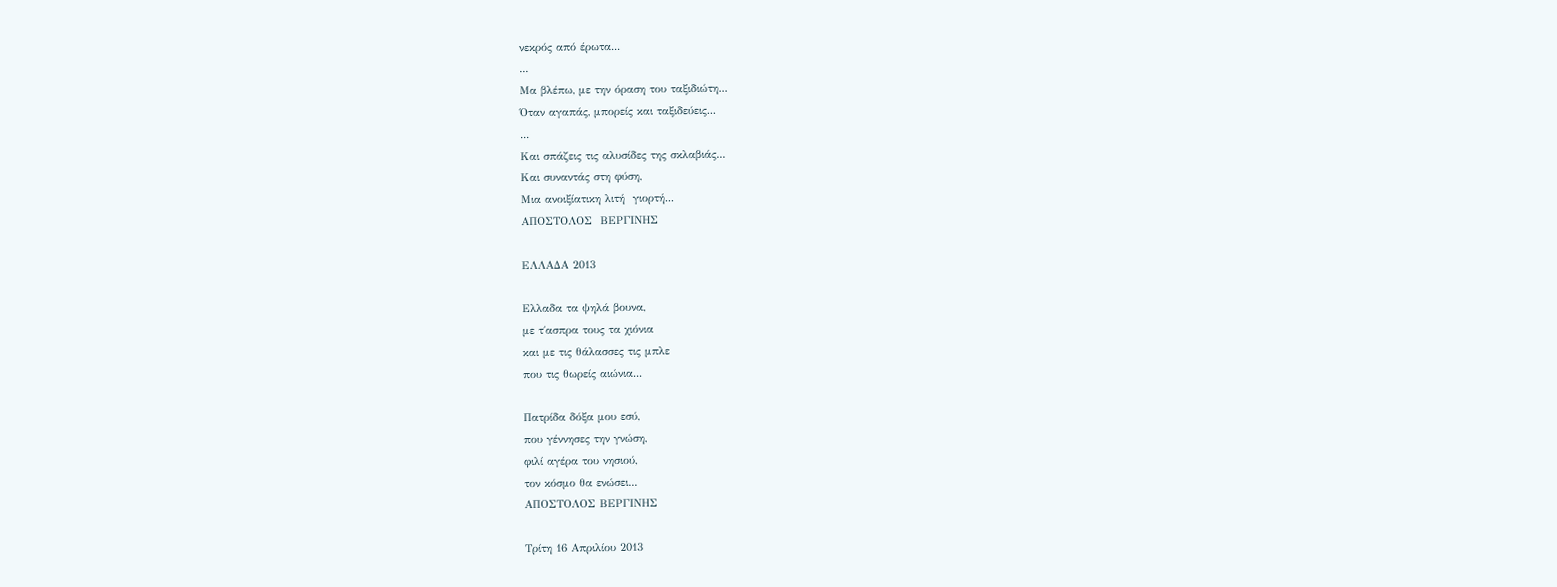νεκρός από έρωτα...
...
Μα βλέπω, με την όραση του ταξιδιώτη...
Όταν αγαπάς, μπορείς και ταξιδεύεις...
...
Και σπάζεις τις αλυσίδες της σκλαβιάς...
Και συναντάς στη φύση,
Μια ανοιξίατικη λιτή  γιορτή...
ΑΠΟΣΤΟΛΟΣ  ΒΕΡΓΙΝΗΣ

ΕΛΛΑΔΑ 2013

Ελλαδα τα ψηλά βουνα,
με τ΄ασπρα τους τα χιόνια
και με τις θάλασσες τις μπλε
που τις θωρείς αιώνια...

Πατρίδα δόξα μου εσύ,
που γέννησες την γνώση,
φιλί αγέρα του νησιού,
τον κόσμο θα ενώσει...
ΑΠΟΣΤΟΛΟΣ ΒΕΡΓΙΝΗΣ

Τρίτη 16 Απριλίου 2013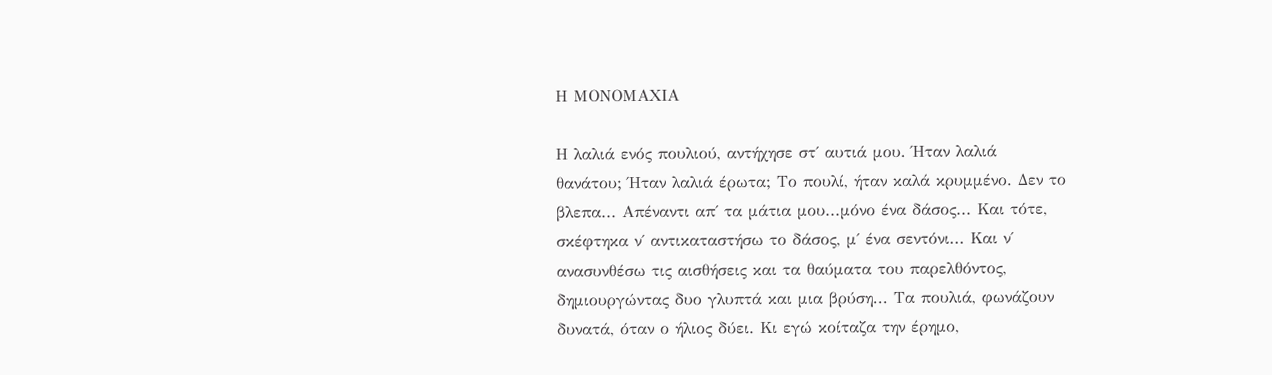Η ΜΟΝΟΜΑΧΙΑ

Η λαλιά ενός πουλιού, αντήχησε στ΄ αυτιά μου. Ήταν λαλιά θανάτου; Ήταν λαλιά έρωτα; Το πουλί, ήταν καλά κρυμμένο. Δεν το βλεπα... Απέναντι απ΄ τα μάτια μου...μόνο ένα δάσος... Και τότε, σκέφτηκα ν΄ αντικαταστήσω το δάσος, μ΄ ένα σεντόνι... Και ν΄ ανασυνθέσω τις αισθήσεις και τα θαύματα του παρελθόντος, δημιουργώντας δυο γλυπτά και μια βρύση... Τα πουλιά, φωνάζουν δυνατά, όταν ο ήλιος δύει. Κι εγώ κοίταζα την έρημο,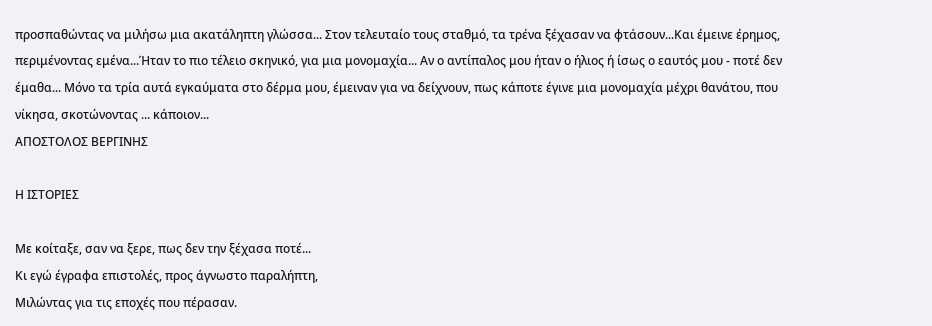προσπαθώντας να μιλήσω μια ακατάληπτη γλώσσα... Στον τελευταίο τους σταθμό, τα τρένα ξέχασαν να φτάσουν...Και έμεινε έρημος, περιμένοντας εμένα...Ήταν το πιο τέλειο σκηνικό, για μια μονομαχία... Αν ο αντίπαλος μου ήταν ο ήλιος ή ίσως ο εαυτός μου - ποτέ δεν έμαθα... Μόνο τα τρία αυτά εγκαύματα στο δέρμα μου, έμειναν για να δείχνουν, πως κάποτε έγινε μια μονομαχία μέχρι θανάτου, που νίκησα, σκοτώνοντας ... κάποιον...
ΑΠΟΣΤΟΛΟΣ ΒΕΡΓΙΝΗΣ

Η ΙΣΤΟΡΙΕΣ

Με κοίταξε, σαν να ξερε, πως δεν την ξέχασα ποτέ...
Κι εγώ έγραφα επιστολές, προς άγνωστο παραλήπτη,
Μιλώντας για τις εποχές που πέρασαν.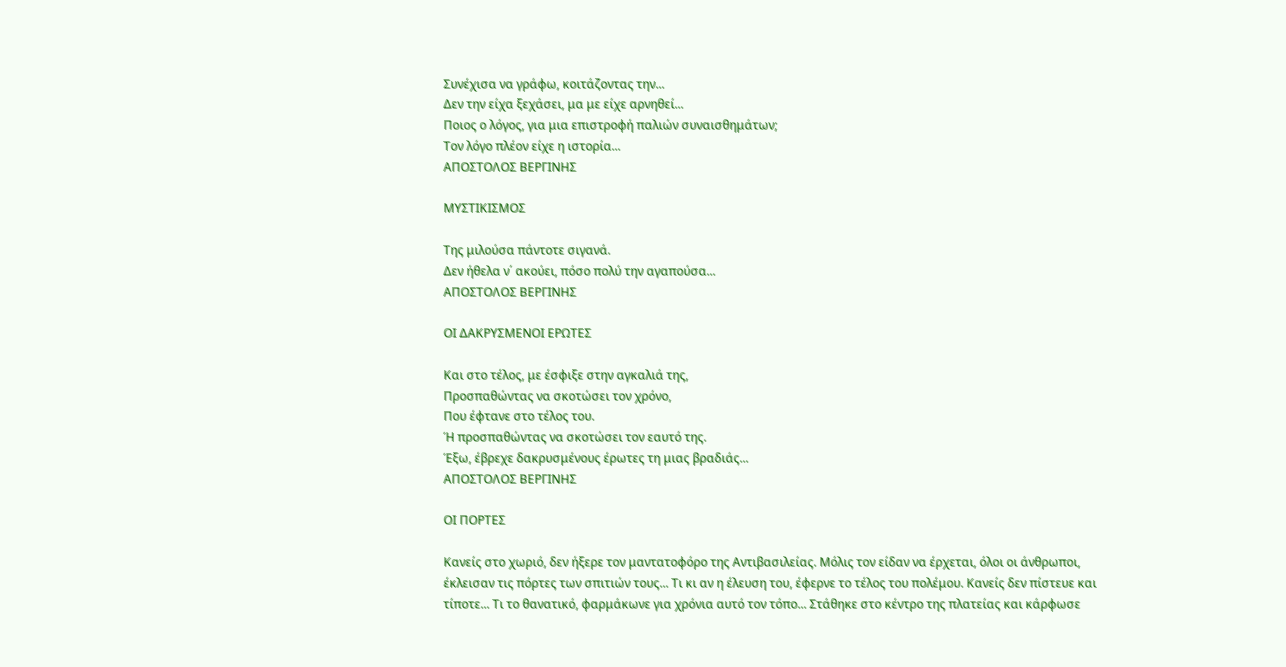Συνέχισα να γράφω, κοιτάζοντας την...
Δεν την είχα ξεχάσει, μα με είχε αρνηθεί...
Ποιος ο λόγος, για μια επιστροφή παλιών συναισθημάτων;
Τον λόγο πλέον είχε η ιστορία...
ΑΠΟΣΤΟΛΟΣ ΒΕΡΓΙΝΗΣ

ΜΥΣΤΙΚΙΣΜΟΣ

Της μιλούσα πάντοτε σιγανά.
Δεν ήθελα ν΄ ακούει, πόσο πολύ την αγαπούσα...
ΑΠΟΣΤΟΛΟΣ ΒΕΡΓΙΝΗΣ

ΟΙ ΔΑΚΡΥΣΜΕΝΟΙ ΕΡΩΤΕΣ

Και στο τέλος, με έσφιξε στην αγκαλιά της,
Προσπαθώντας να σκοτώσει τον χρόνο,
Που έφτανε στο τέλος του.
Ή προσπαθώντας να σκοτώσει τον εαυτό της.
Έξω, έβρεχε δακρυσμένους έρωτες τη μιας βραδιάς...
ΑΠΟΣΤΟΛΟΣ ΒΕΡΓΙΝΗΣ

ΟΙ ΠΟΡΤΕΣ

Κανείς στο χωριό, δεν ήξερε τον μαντατοφόρο της Αντιβασιλείας. Μόλις τον είδαν να έρχεται, όλοι οι άνθρωποι, έκλεισαν τις πόρτες των σπιτιών τους... Τι κι αν η έλευση του, έφερνε το τέλος του πολέμου. Κανείς δεν πίστευε και τίποτε... Τι το θανατικό, φαρμάκωνε για χρόνια αυτό τον τόπο... Στάθηκε στο κέντρο της πλατείας και κάρφωσε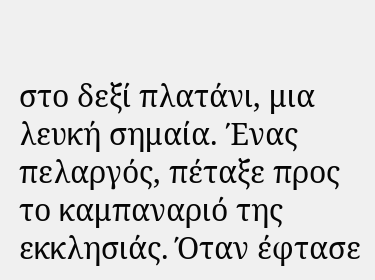στο δεξί πλατάνι, μια λευκή σημαία. Ένας πελαργός, πέταξε προς το καμπαναριό της εκκλησιάς. Όταν έφτασε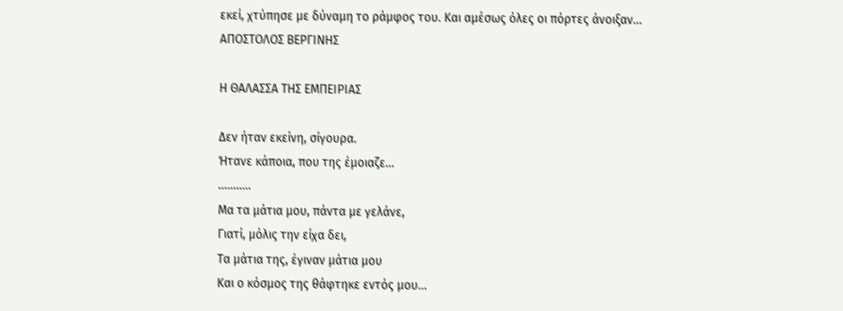εκεί, χτύπησε με δύναμη το ράμφος του. Και αμέσως όλες οι πόρτες άνοιξαν...
ΑΠΟΣΤΟΛΟΣ ΒΕΡΓΙΝΗΣ

Η ΘΑΛΑΣΣΑ ΤΗΣ ΕΜΠΕΙΡΙΑΣ

Δεν ήταν εκείνη, σίγουρα.
Ήτανε κάποια, που της έμοιαζε...
...........
Μα τα μάτια μου, πάντα με γελάνε,
Γιατί, μόλις την είχα δει,
Τα μάτια της, έγιναν μάτια μου
Και ο κόσμος της θάφτηκε εντός μου...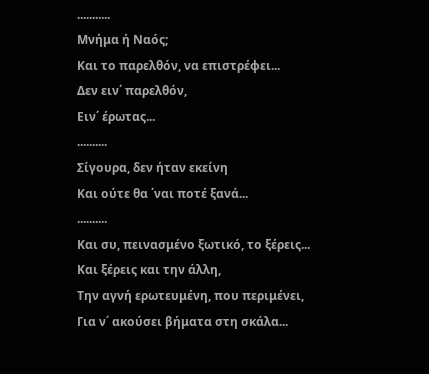...........
Μνήμα ή Ναός;
Και το παρελθόν, να επιστρέφει...
Δεν ειν΄ παρελθόν,
Ειν΄ έρωτας...
..........
Σίγουρα, δεν ήταν εκείνη
Και ούτε θα ΄ναι ποτέ ξανά...
..........
Και συ, πεινασμένο ξωτικό, το ξέρεις...
Και ξέρεις και την άλλη,
Την αγνή ερωτευμένη, που περιμένει,
Για ν΄ ακούσει βήματα στη σκάλα...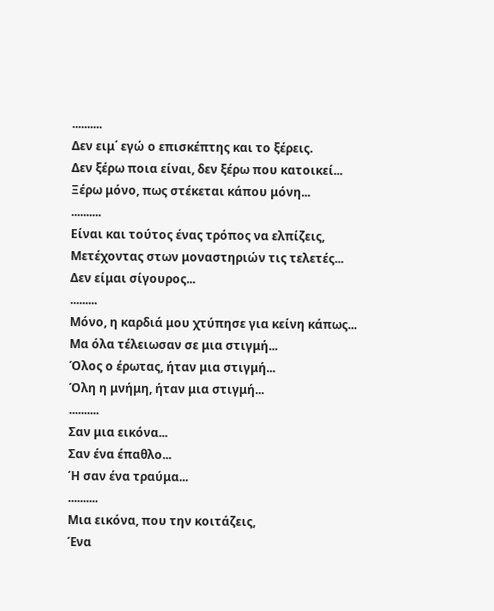..........
Δεν ειμ΄ εγώ ο επισκέπτης και το ξέρεις.
Δεν ξέρω ποια είναι, δεν ξέρω που κατοικεί...
Ξέρω μόνο, πως στέκεται κάπου μόνη...
..........
Είναι και τούτος ένας τρόπος να ελπίζεις,
Μετέχοντας στων μοναστηριών τις τελετές...
Δεν είμαι σίγουρος...
.........
Μόνο, η καρδιά μου χτύπησε για κείνη κάπως...
Μα όλα τέλειωσαν σε μια στιγμή...
Όλος ο έρωτας, ήταν μια στιγμή...
Όλη η μνήμη, ήταν μια στιγμή...
..........
Σαν μια εικόνα...
Σαν ένα έπαθλο...
Ή σαν ένα τραύμα...
..........
Μια εικόνα, που την κοιτάζεις,
Ένα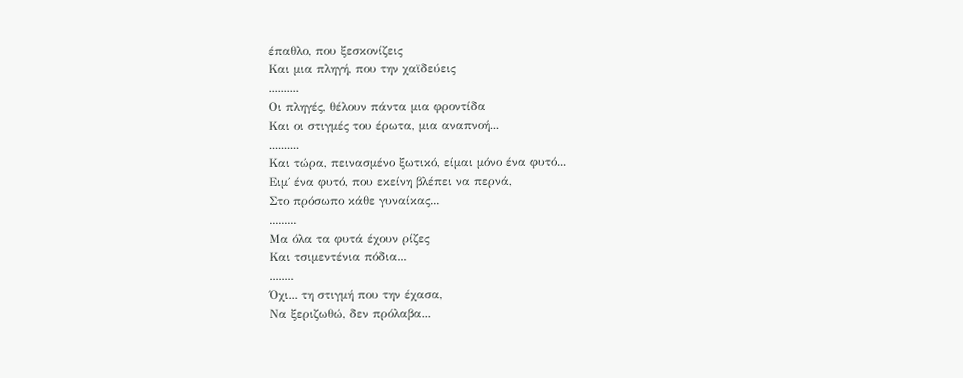έπαθλο, που ξεσκονίζεις
Και μια πληγή, που την χαϊδεύεις
..........
Οι πληγές, θέλουν πάντα μια φροντίδα
Και οι στιγμές του έρωτα, μια αναπνοή...
..........
Και τώρα, πεινασμένο ξωτικό, είμαι μόνο ένα φυτό...
Ειμ΄ ένα φυτό, που εκείνη βλέπει να περνά,
Στο πρόσωπο κάθε γυναίκας...
.........
Μα όλα τα φυτά έχουν ρίζες
Και τσιμεντένια πόδια...
........
Όχι... τη στιγμή που την έχασα,
Να ξεριζωθώ, δεν πρόλαβα...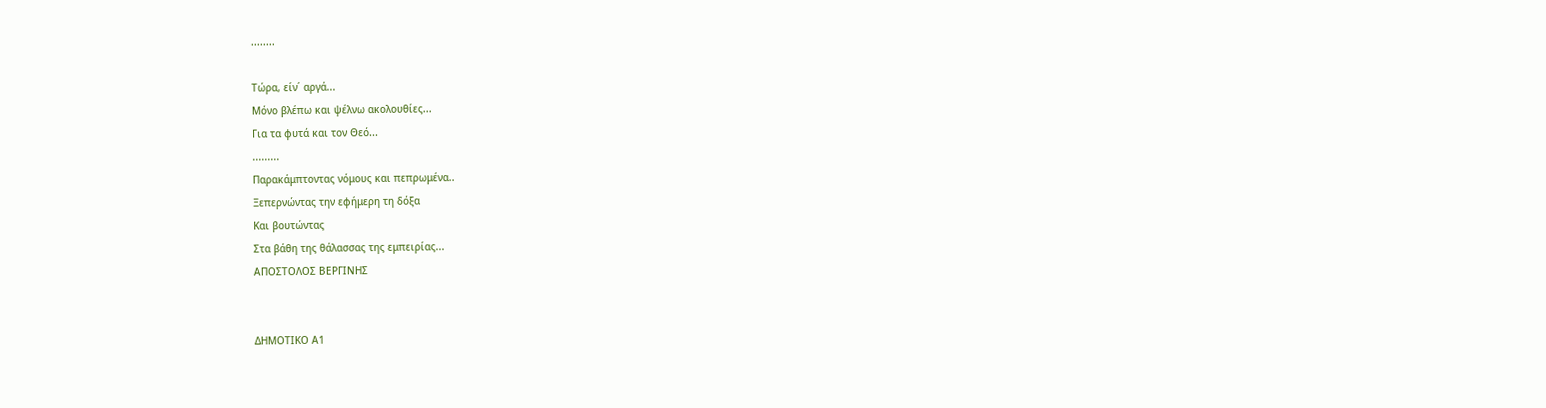........

Τώρα, είν΄ αργά...
Μόνο βλέπω και ψέλνω ακολουθίες...
Για τα φυτά και τον Θεό...
.........
Παρακάμπτοντας νόμους και πεπρωμένα..
Ξεπερνώντας την εφήμερη τη δόξα
Και βουτώντας
Στα βάθη της θάλασσας της εμπειρίας...
ΑΠΟΣΤΟΛΟΣ ΒΕΡΓΙΝΗΣ


ΔΗΜΟΤΙΚΟ Α1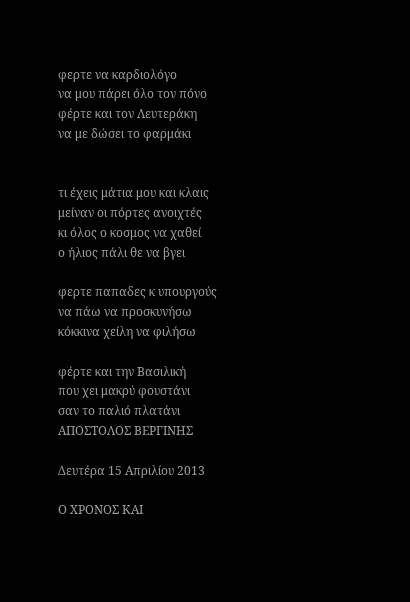φερτε να καρδιολόγο
να μου πάρει όλο τον πόνο
φέρτε και τον Λευτεράκη
να με δώσει το φαρμάκι


τι έχεις μάτια μου και κλαις
μείναν οι πόρτες ανοιχτές
κι όλος ο κοσμος να χαθεί
ο ήλιος πάλι θε να βγει

φερτε παπαδες κ υπουργούς
να πάω να προσκυνήσω
κόκκινα χείλη να φιλήσω

φέρτε και την Βασιλική
που χει μακρύ φουστάνι
σαν το παλιό πλατάνι
ΑΠΟΣΤΟΛΟΣ ΒΕΡΓΙΝΗΣ

Δευτέρα 15 Απριλίου 2013

Ο ΧΡΟΝΟΣ ΚΑΙ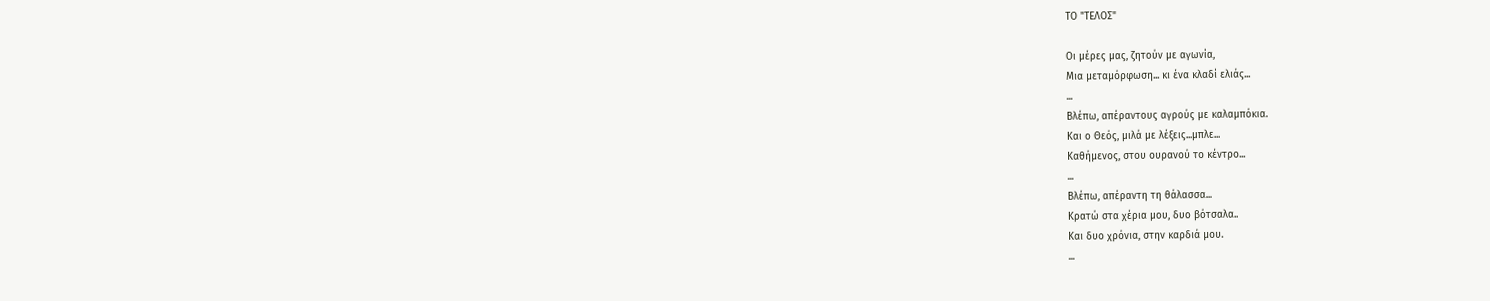ΤΟ "ΤΕΛΟΣ"

Οι μέρες μας, ζητούν με αγωνία,
Μια μεταμόρφωση... κι ένα κλαδί ελιάς...
...
Βλέπω, απέραντους αγρούς με καλαμπόκια.
Και ο Θεός, μιλά με λέξεις...μπλε...
Καθήμενος, στου ουρανού το κέντρο...
...
Βλέπω, απέραντη τη θάλασσα...
Κρατώ στα χέρια μου, δυο βότσαλα..
Και δυο χρόνια, στην καρδιά μου.
...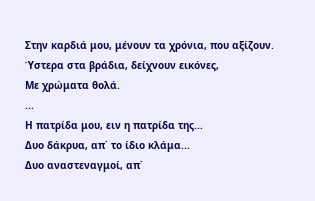Στην καρδιά μου, μένουν τα χρόνια, που αξίζουν.
Ύστερα στα βράδια, δείχνουν εικόνες,
Με χρώματα θολά.
...
Η πατρίδα μου, ειν η πατρίδα της...
Δυο δάκρυα, απ΄ το ίδιο κλάμα...
Δυο αναστεναγμοί, απ΄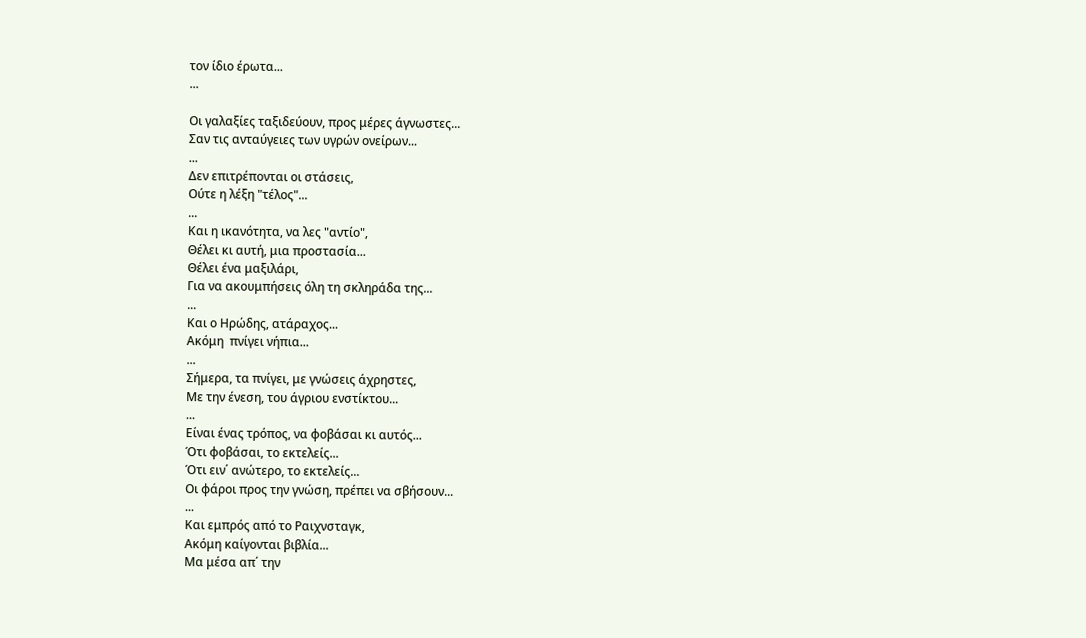τον ίδιο έρωτα...
...

Οι γαλαξίες ταξιδεύουν, προς μέρες άγνωστες...
Σαν τις ανταύγειες των υγρών ονείρων...
...
Δεν επιτρέπονται οι στάσεις,
Ούτε η λέξη "τέλος"...
...
Και η ικανότητα, να λες "αντίο",
Θέλει κι αυτή, μια προστασία...
Θέλει ένα μαξιλάρι,
Για να ακουμπήσεις όλη τη σκληράδα της...
...
Και ο Ηρώδης, ατάραχος...
Ακόμη  πνίγει νήπια...
...
Σήμερα, τα πνίγει, με γνώσεις άχρηστες,
Με την ένεση, του άγριου ενστίκτου...
...
Είναι ένας τρόπος, να φοβάσαι κι αυτός...
Ότι φοβάσαι, το εκτελείς...
Ότι ειν΄ ανώτερο, το εκτελείς...
Οι φάροι προς την γνώση, πρέπει να σβήσουν...
...
Και εμπρός από το Ραιχνσταγκ,
Ακόμη καίγονται βιβλία...
Μα μέσα απ΄ την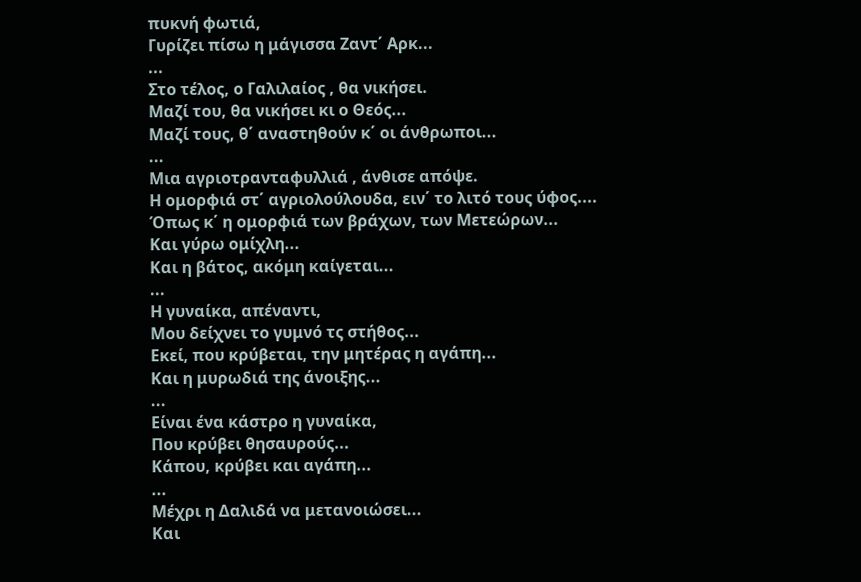πυκνή φωτιά,
Γυρίζει πίσω η μάγισσα Ζαντ΄ Αρκ...
...
Στο τέλος, ο Γαλιλαίος , θα νικήσει.
Μαζί του, θα νικήσει κι ο Θεός...
Μαζί τους, θ΄ αναστηθούν κ΄ οι άνθρωποι...
...
Μια αγριοτρανταφυλλιά , άνθισε απόψε.
Η ομορφιά στ΄ αγριολούλουδα, ειν΄ το λιτό τους ύφος....
Όπως κ΄ η ομορφιά των βράχων, των Μετεώρων...
Και γύρω ομίχλη...
Και η βάτος, ακόμη καίγεται...
...
Η γυναίκα, απέναντι,
Μου δείχνει το γυμνό τς στήθος...
Εκεί, που κρύβεται, την μητέρας η αγάπη...
Και η μυρωδιά της άνοιξης...
...
Είναι ένα κάστρο η γυναίκα,
Που κρύβει θησαυρούς...
Κάπου, κρύβει και αγάπη...
...
Μέχρι η Δαλιδά να μετανοιώσει...
Και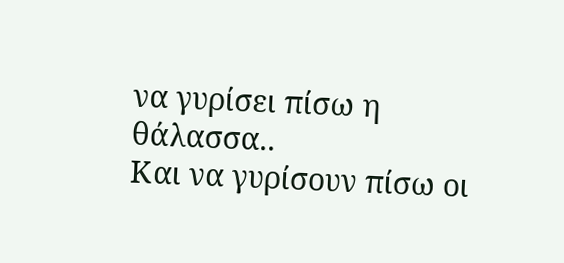να γυρίσει πίσω η θάλασσα..
Και να γυρίσουν πίσω οι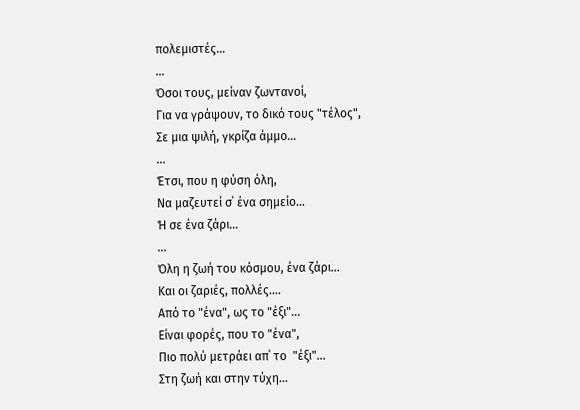πολεμιστές...
...
Όσοι τους, μείναν ζωντανοί,
Για να γράψουν, το δικό τους "τέλος",
Σε μια ψιλή, γκρίζα άμμο...
...
Έτσι, που η φύση όλη,
Να μαζευτεί σ΄ ένα σημείο...
Ή σε ένα ζάρι...
...
Όλη η ζωή του κόσμου, ένα ζάρι...
Και οι ζαριές, πολλές....
Από το "ένα", ως το "έξι"...
Είναι φορές, που το "ένα",
Πιο πολύ μετράει απ΄ το  "έξι"...
Στη ζωή και στην τύχη...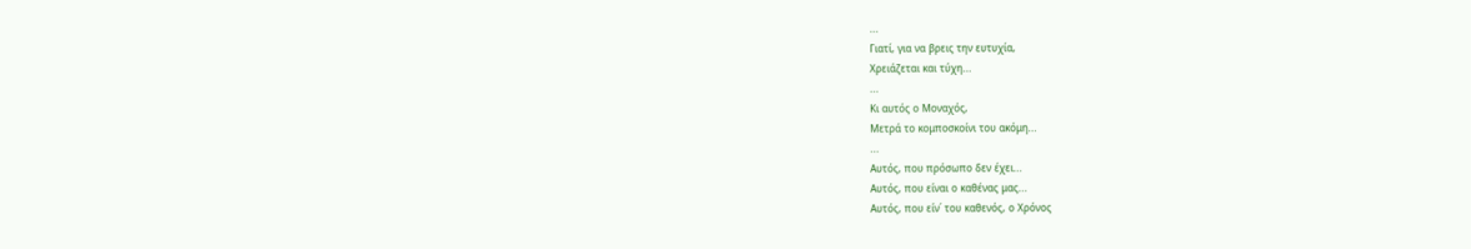...
Γιατί, για να βρεις την ευτυχία,
Χρειάζεται και τύχη...
...
Κι αυτός ο Μοναχός,
Μετρά το κομποσκοίνι του ακόμη...
...
Αυτός, που πρόσωπο δεν έχει...
Αυτός, που είναι ο καθένας μας...
Αυτός, που είν΄ του καθενός, ο Χρόνος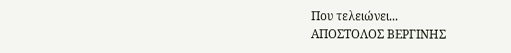Που τελειώνει...
ΑΠΟΣΤΟΛΟΣ ΒΕΡΓΙΝΗΣ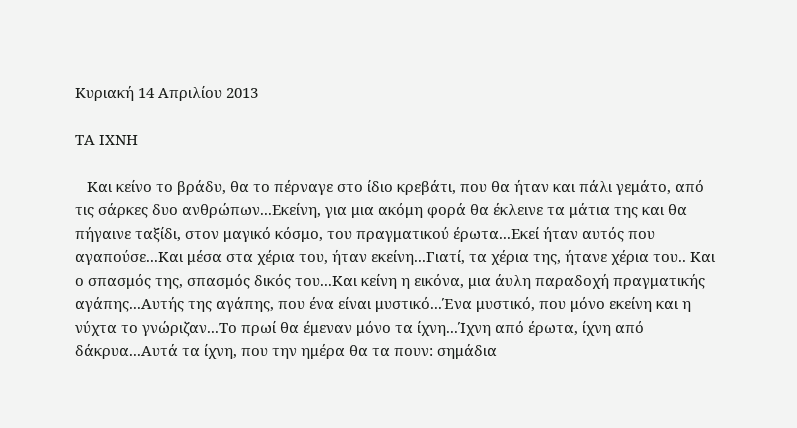Κυριακή 14 Απριλίου 2013

ΤΑ ΙΧΝΗ

   Και κείνο το βράδυ, θα το πέρναγε στο ίδιο κρεβάτι, που θα ήταν και πάλι γεμάτο, από τις σάρκες δυο ανθρώπων...Εκείνη, για μια ακόμη φορά θα έκλεινε τα μάτια της και θα πήγαινε ταξίδι, στον μαγικό κόσμο, του πραγματικού έρωτα...Εκεί ήταν αυτός που αγαπούσε...Και μέσα στα χέρια του, ήταν εκείνη...Γιατί, τα χέρια της, ήτανε χέρια του.. Και ο σπασμός της, σπασμός δικός του...Και κείνη η εικόνα, μια άυλη παραδοχή πραγματικής αγάπης...Αυτής της αγάπης, που ένα είναι μυστικό...Ένα μυστικό, που μόνο εκείνη και η νύχτα το γνώριζαν...Το πρωί θα έμεναν μόνο τα ίχνη...Ίχνη από έρωτα, ίχνη από δάκρυα...Αυτά τα ίχνη, που την ημέρα θα τα πουν: σημάδια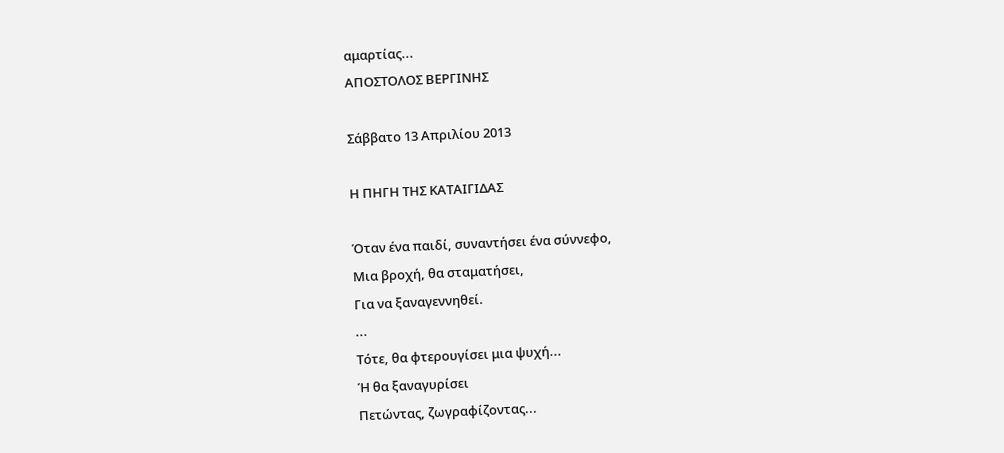αμαρτίας...
ΑΠΟΣΤΟΛΟΣ ΒΕΡΓΙΝΗΣ

Σάββατο 13 Απριλίου 2013

Η ΠΗΓΗ ΤΗΣ ΚΑΤΑΙΓΙΔΑΣ

Όταν ένα παιδί, συναντήσει ένα σύννεφο,
Μια βροχή, θα σταματήσει,
Για να ξαναγεννηθεί.
...
Τότε, θα φτερουγίσει μια ψυχή...
Ή θα ξαναγυρίσει
Πετώντας, ζωγραφίζοντας...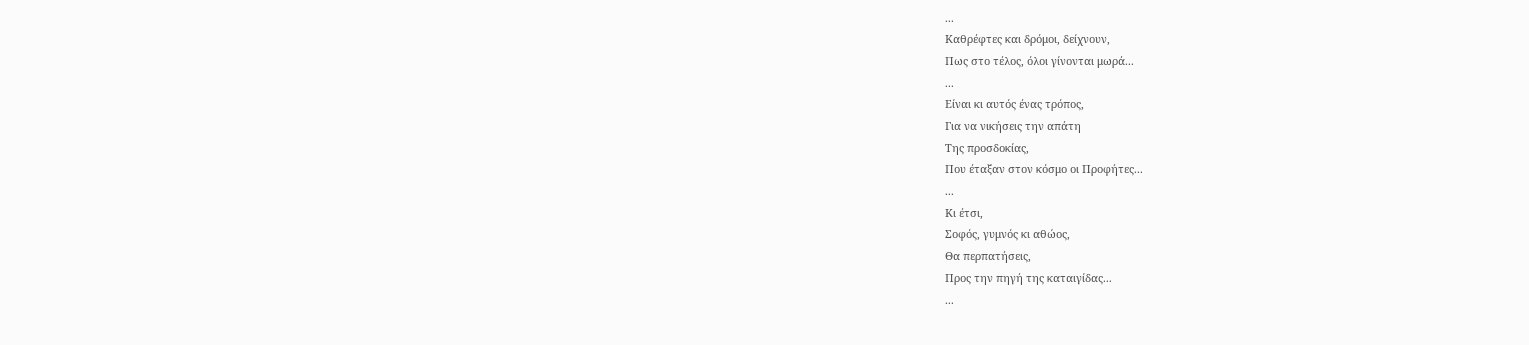...
Καθρέφτες και δρόμοι, δείχνουν,
Πως στο τέλος, όλοι γίνονται μωρά...
...
Είναι κι αυτός ένας τρόπος,
Για να νικήσεις την απάτη
Της προσδοκίας,
Που έταξαν στον κόσμο οι Προφήτες...
...
Κι έτσι,
Σοφός, γυμνός κι αθώος,
Θα περπατήσεις,
Προς την πηγή της καταιγίδας...
...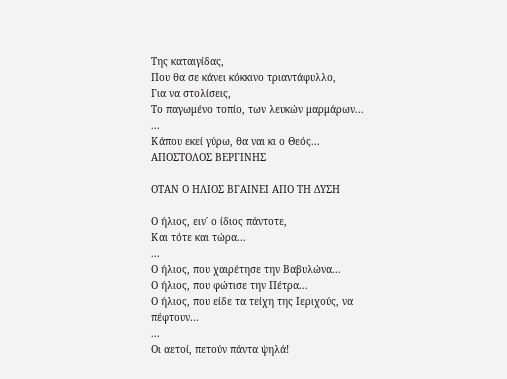Της καταιγίδας,
Που θα σε κάνει κόκκινο τριαντάφυλλο,
Για να στολίσεις,
Το παγωμένο τοπίο, των λευκών μαρμάρων...
...
Κάπου εκεί γύρω, θα ναι κι ο Θεός...
ΑΠΟΣΤΟΛΟΣ ΒΕΡΓΙΝΗΣ

ΟΤΑΝ Ο ΗΛΙΟΣ ΒΓΑΙΝΕΙ ΑΠΟ ΤΗ ΔΥΣΗ

Ο ήλιος, ειν΄ ο ίδιος πάντοτε,
Και τότε και τώρα...
...
Ο ήλιος, που χαιρέτησε την Βαβυλώνα...
Ο ήλιος, που φώτισε την Πέτρα...
Ο ήλιος, που είδε τα τείχη της Ιεριχούς, να πέφτουν...
...
Οι αετοί, πετούν πάντα ψηλά!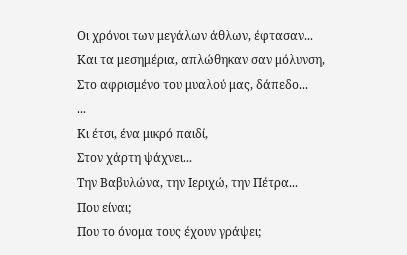Οι χρόνοι των μεγάλων άθλων, έφτασαν...
Και τα μεσημέρια, απλώθηκαν σαν μόλυνση,
Στο αφρισμένο του μυαλού μας, δάπεδο...
...
Κι έτσι, ένα μικρό παιδί,
Στον χάρτη ψάχνει...
Την Βαβυλώνα, την Ιεριχώ, την Πέτρα...
Που είναι;
Που το όνομα τους έχουν γράψει;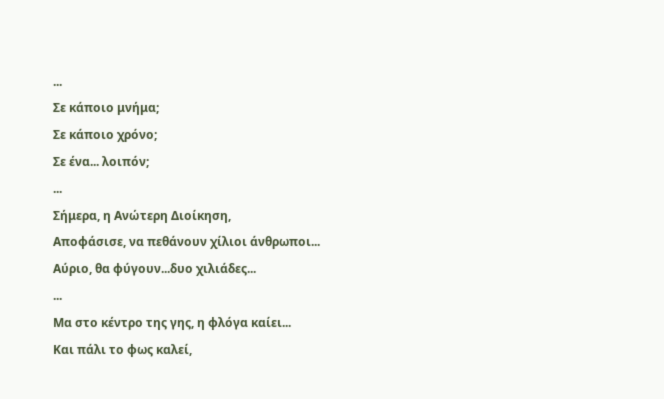...
Σε κάποιο μνήμα;
Σε κάποιο χρόνο;
Σε ένα... λοιπόν;
...
Σήμερα, η Ανώτερη Διοίκηση,
Αποφάσισε, να πεθάνουν χίλιοι άνθρωποι...
Αύριο, θα φύγουν...δυο χιλιάδες...
...
Μα στο κέντρο της γης, η φλόγα καίει...
Και πάλι το φως καλεί,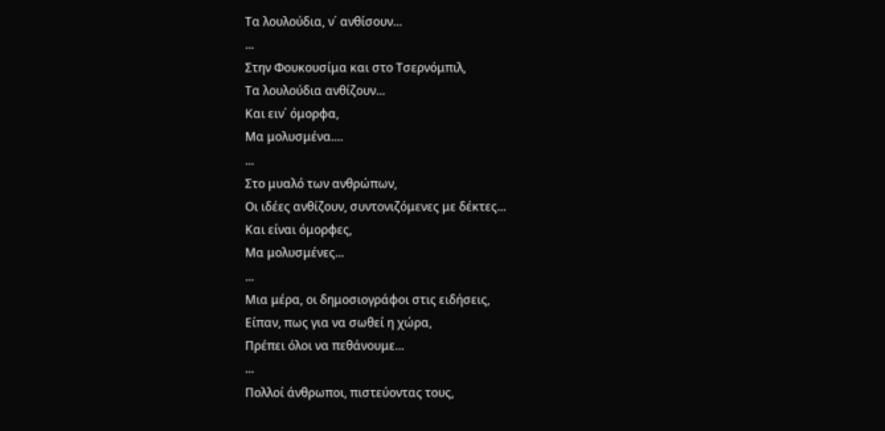Τα λουλούδια, ν΄ ανθίσουν...
...
Στην Φουκουσίμα και στο Τσερνόμπιλ,
Τα λουλούδια ανθίζουν...
Και ειν΄ όμορφα,
Μα μολυσμένα....
...
Στο μυαλό των ανθρώπων,
Οι ιδέες ανθίζουν, συντονιζόμενες με δέκτες...
Και είναι όμορφες,
Μα μολυσμένες...
...
Μια μέρα, οι δημοσιογράφοι στις ειδήσεις,
Είπαν, πως για να σωθεί η χώρα,
Πρέπει όλοι να πεθάνουμε...
...
Πολλοί άνθρωποι, πιστεύοντας τους,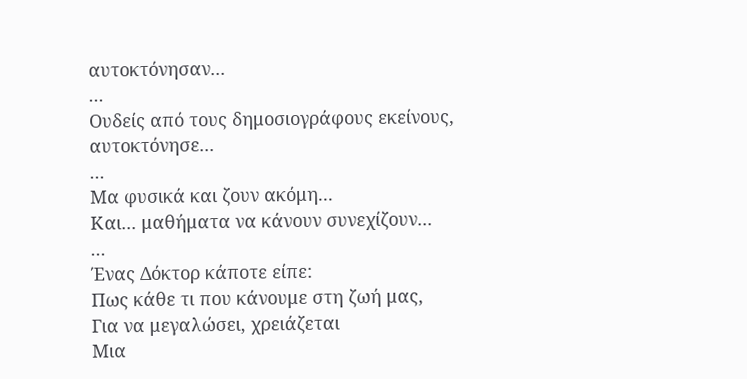αυτοκτόνησαν...
...
Ουδείς από τους δημοσιογράφους εκείνους,
αυτοκτόνησε...
...
Μα φυσικά και ζουν ακόμη...
Και... μαθήματα να κάνουν συνεχίζουν...
...
Ένας Δόκτορ κάποτε είπε:
Πως κάθε τι που κάνουμε στη ζωή μας,
Για να μεγαλώσει, χρειάζεται
Μια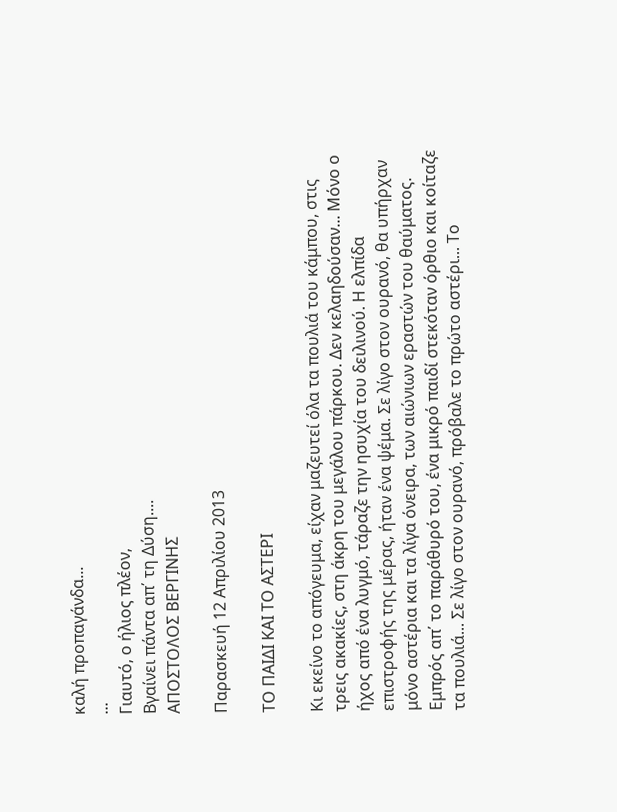καλή προπαγάνδα...
...
Γιαυτό, ο ήλιος πλέον,
Βγαίνει πάντα απ΄ τη Δύση....
ΑΠΟΣΤΟΛΟΣ ΒΕΡΓΙΝΗΣ

Παρασκευή 12 Απριλίου 2013

ΤΟ ΠΑΙΔΙ ΚΑΙ ΤΟ ΑΣΤΕΡΙ

Κι εκείνο το απόγευμα, είχαν μαζευτεί όλα τα πουλιά του κάμπου, στις τρεις ακακίες, στη άκρη του μεγάλου πάρκου. Δεν κελαηδούσαν... Μόνο ο ήχος από ένα λυγμό, τάραζε την ησυχία του δειλινού. Η ελπίδα επιστροφής της μέρας, ήταν ένα ψέμα. Σε λίγο στον ουρανό, θα υπήρχαν μόνο αστέρια και τα λίγα όνειρα, των αιώνιων εραστών του θαύματος. Εμπρός απ΄ το παράθυρό του, ένα μικρό παιδί στεκόταν όρθιο και κοίταζε τα πουλιά... Σε λίγο στον ουρανό, πρόβαλε το πρώτο αστέρι... Το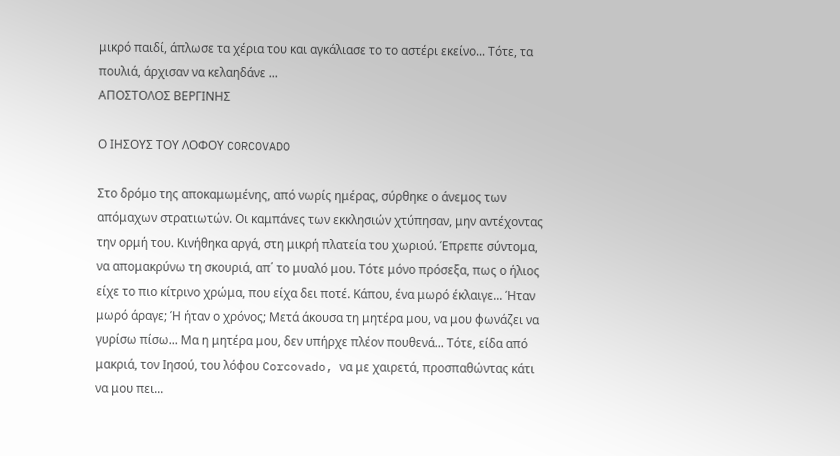μικρό παιδί, άπλωσε τα χέρια του και αγκάλιασε το το αστέρι εκείνο... Τότε, τα πουλιά, άρχισαν να κελαηδάνε ...
ΑΠΟΣΤΟΛΟΣ ΒΕΡΓΙΝΗΣ

Ο ΙΗΣΟΥΣ ΤΟΥ ΛΟΦΟΥ CORCOVADO

Στο δρόμο της αποκαμωμένης, από νωρίς ημέρας, σύρθηκε ο άνεμος των απόμαχων στρατιωτών. Οι καμπάνες των εκκλησιών χτύπησαν, μην αντέχοντας την ορμή του. Κινήθηκα αργά, στη μικρή πλατεία του χωριού. Έπρεπε σύντομα, να απομακρύνω τη σκουριά, απ΄ το μυαλό μου. Τότε μόνο πρόσεξα, πως ο ήλιος είχε το πιο κίτρινο χρώμα, που είχα δει ποτέ. Κάπου, ένα μωρό έκλαιγε... Ήταν μωρό άραγε; Ή ήταν ο χρόνος; Μετά άκουσα τη μητέρα μου, να μου φωνάζει να γυρίσω πίσω... Μα η μητέρα μου, δεν υπήρχε πλέον πουθενά... Τότε, είδα από μακριά, τον Ιησού, του λόφου Corcovado, να με χαιρετά, προσπαθώντας κάτι να μου πει...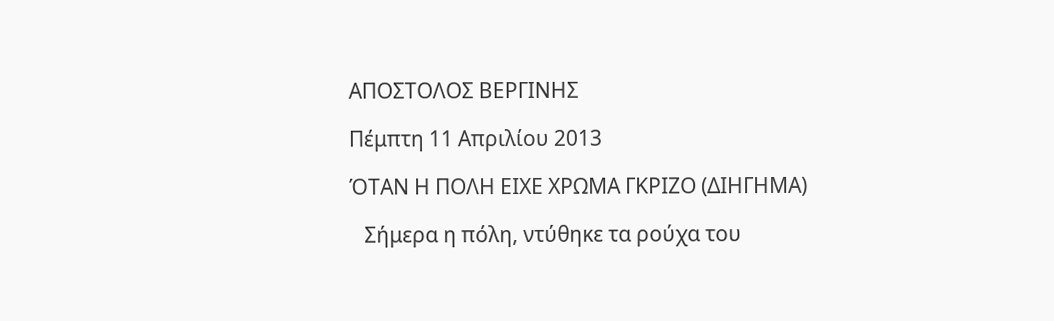ΑΠΟΣΤΟΛΟΣ ΒΕΡΓΙΝΗΣ

Πέμπτη 11 Απριλίου 2013

ΌΤΑΝ Η ΠΟΛΗ ΕΙΧΕ ΧΡΩΜΑ ΓΚΡΙΖΟ (ΔΙΗΓΗΜΑ)

   Σήμερα η πόλη, ντύθηκε τα ρούχα του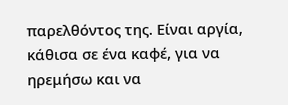παρελθόντος της. Είναι αργία, κάθισα σε ένα καφέ, για να ηρεμήσω και να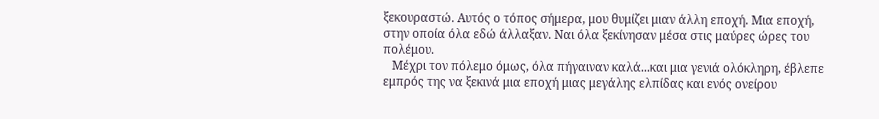ξεκουραστώ. Αυτός ο τόπος σήμερα, μου θυμίζει μιαν άλλη εποχή. Μια εποχή, στην οποία όλα εδώ άλλαξαν. Ναι όλα ξεκίνησαν μέσα στις μαύρες ώρες του πολέμου.
   Μέχρι τον πόλεμο όμως, όλα πήγαιναν καλά...και μια γενιά ολόκληρη, έβλεπε εμπρός της να ξεκινά μια εποχή μιας μεγάλης ελπίδας και ενός ονείρου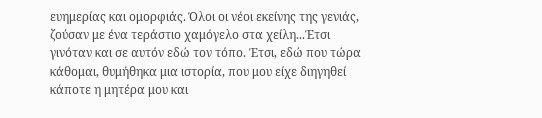ευημερίας και ομορφιάς. Όλοι οι νέοι εκείνης της γενιάς, ζούσαν με ένα τεράστιο χαμόγελο στα χείλη...Έτσι γινόταν και σε αυτόν εδώ τον τόπο. Έτσι, εδώ που τώρα κάθομαι, θυμήθηκα μια ιστορία, που μου είχε διηγηθεί κάποτε η μητέρα μου και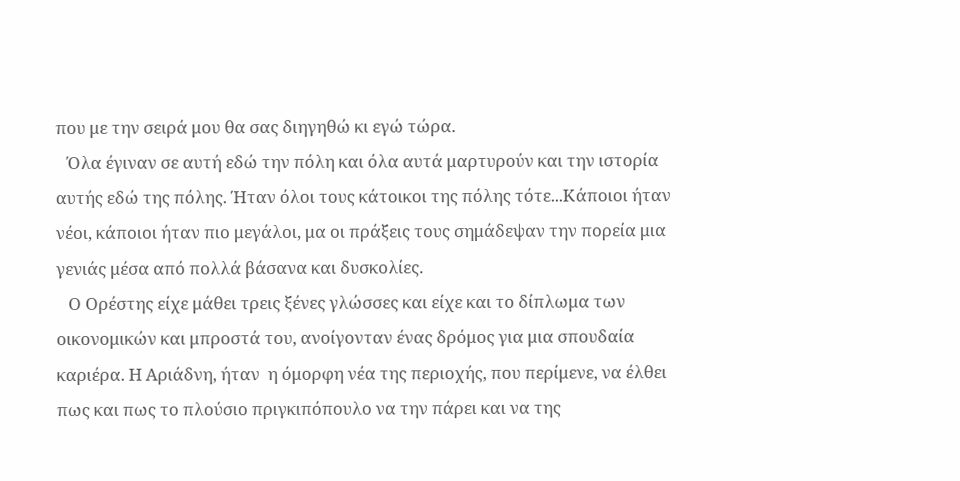που με την σειρά μου θα σας διηγηθώ κι εγώ τώρα.
   Όλα έγιναν σε αυτή εδώ την πόλη και όλα αυτά μαρτυρούν και την ιστορία αυτής εδώ της πόλης. Ήταν όλοι τους κάτοικοι της πόλης τότε...Κάποιοι ήταν νέοι, κάποιοι ήταν πιο μεγάλοι, μα οι πράξεις τους σημάδεψαν την πορεία μια γενιάς μέσα από πολλά βάσανα και δυσκολίες.
   Ο Ορέστης είχε μάθει τρεις ξένες γλώσσες και είχε και το δίπλωμα των οικονομικών και μπροστά του, ανοίγονταν ένας δρόμος για μια σπουδαία καριέρα. Η Αριάδνη, ήταν  η όμορφη νέα της περιοχής, που περίμενε, να έλθει πως και πως το πλούσιο πριγκιπόπουλο να την πάρει και να της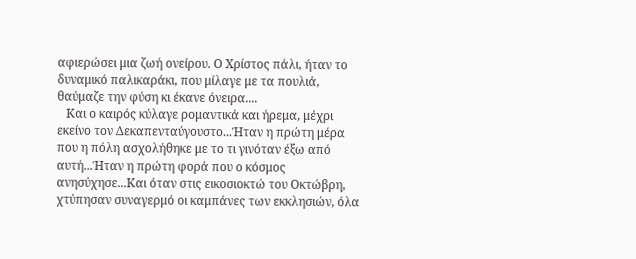αφιερώσει μια ζωή ονείρου. Ο Χρίστος πάλι, ήταν το δυναμικό παλικαράκι, που μίλαγε με τα πουλιά, θαύμαζε την φύση κι έκανε όνειρα....
   Και ο καιρός κύλαγε ρομαντικά και ήρεμα, μέχρι εκείνο τον Δεκαπενταύγουστο...Ήταν η πρώτη μέρα που η πόλη ασχολήθηκε με το τι γινόταν έξω από αυτή...Ήταν η πρώτη φορά που ο κόσμος ανησύχησε...Και όταν στις εικοσιοκτώ του Οκτώβρη, χτύπησαν συναγερμό οι καμπάνες των εκκλησιών, όλα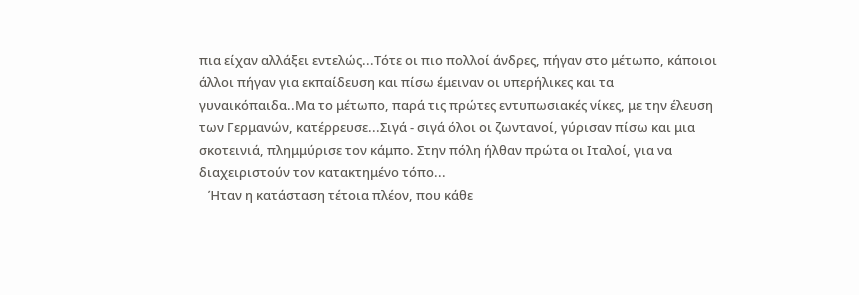πια είχαν αλλάξει εντελώς...Τότε οι πιο πολλοί άνδρες, πήγαν στο μέτωπο, κάποιοι άλλοι πήγαν για εκπαίδευση και πίσω έμειναν οι υπερήλικες και τα γυναικόπαιδα..Μα το μέτωπο, παρά τις πρώτες εντυπωσιακές νίκες, με την έλευση των Γερμανών, κατέρρευσε...Σιγά - σιγά όλοι οι ζωντανοί, γύρισαν πίσω και μια σκοτεινιά, πλημμύρισε τον κάμπο. Στην πόλη ήλθαν πρώτα οι Ιταλοί, για να διαχειριστούν τον κατακτημένο τόπο...
   Ήταν η κατάσταση τέτοια πλέον, που κάθε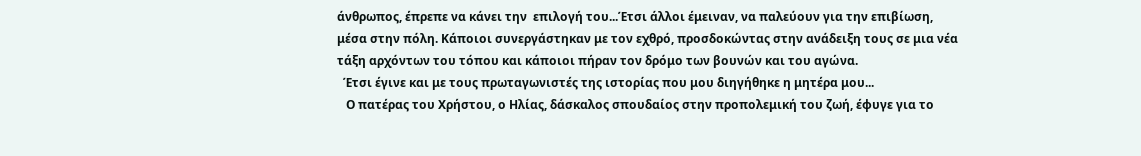άνθρωπος, έπρεπε να κάνει την  επιλογή του...Έτσι άλλοι έμειναν, να παλεύουν για την επιβίωση, μέσα στην πόλη. Κάποιοι συνεργάστηκαν με τον εχθρό, προσδοκώντας στην ανάδειξη τους σε μια νέα τάξη αρχόντων του τόπου και κάποιοι πήραν τον δρόμο των βουνών και του αγώνα.
  Έτσι έγινε και με τους πρωταγωνιστές της ιστορίας που μου διηγήθηκε η μητέρα μου...
   Ο πατέρας του Χρήστου, ο Ηλίας, δάσκαλος σπουδαίος στην προπολεμική του ζωή, έφυγε για το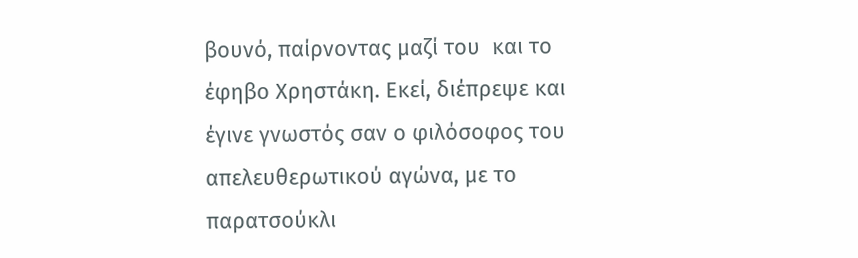βουνό, παίρνοντας μαζί του  και το έφηβο Χρηστάκη. Εκεί, διέπρεψε και έγινε γνωστός σαν ο φιλόσοφος του απελευθερωτικού αγώνα, με το παρατσούκλι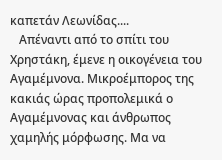καπετάν Λεωνίδας....
   Απέναντι από το σπίτι του Χρηστάκη, έμενε η οικογένεια του Αγαμέμνονα. Μικροέμπορος της κακιάς ώρας προπολεμικά ο Αγαμέμνονας και άνθρωπος χαμηλής μόρφωσης. Μα να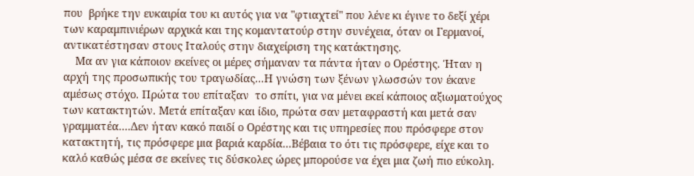που  βρήκε την ευκαιρία του κι αυτός για να "φτιαχτεί" που λένε κι έγινε το δεξί χέρι των καραμπινιέρων αρχικά και της κομαντατούρ στην συνέχεια, όταν οι Γερμανοί, αντικατέστησαν στους Ιταλούς στην διαχείριση της κατάκτησης.
    Μα αν για κάποιον εκείνες οι μέρες σήμαναν τα πάντα ήταν ο Ορέστης. Ήταν η αρχή της προσωπικής του τραγωδίας...Η γνώση των ξένων γλωσσών τον έκανε αμέσως στόχο. Πρώτα του επίταξαν  το σπίτι, για να μένει εκεί κάποιος αξιωματούχος των κατακτητών. Μετά επίταξαν και ίδιο, πρώτα σαν μεταφραστή και μετά σαν γραμματέα....Δεν ήταν κακό παιδί ο Ορέστης και τις υπηρεσίες που πρόσφερε στον κατακτητή, τις πρόσφερε μια βαριά καρδία...Βέβαια το ότι τις πρόσφερε, είχε και το καλό καθώς μέσα σε εκείνες τις δύσκολες ώρες μπορούσε να έχει μια ζωή πιο εύκολη.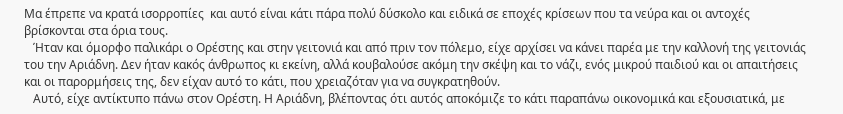Μα έπρεπε να κρατά ισορροπίες  και αυτό είναι κάτι πάρα πολύ δύσκολο και ειδικά σε εποχές κρίσεων που τα νεύρα και οι αντοχές βρίσκονται στα όρια τους.
   Ήταν και όμορφο παλικάρι ο Ορέστης και στην γειτονιά και από πριν τον πόλεμο, είχε αρχίσει να κάνει παρέα με την καλλονή της γειτονιάς του την Αριάδνη. Δεν ήταν κακός άνθρωπος κι εκείνη, αλλά κουβαλούσε ακόμη την σκέψη και το νάζι, ενός μικρού παιδιού και οι απαιτήσεις και οι παρορμήσεις της, δεν είχαν αυτό το κάτι, που χρειαζόταν για να συγκρατηθούν.
   Αυτό, είχε αντίκτυπο πάνω στον Ορέστη. Η Αριάδνη, βλέποντας ότι αυτός αποκόμιζε το κάτι παραπάνω οικονομικά και εξουσιατικά, με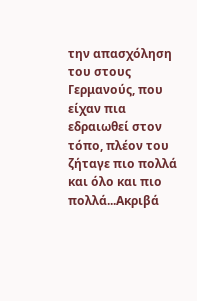την απασχόληση του στους Γερμανούς, που είχαν πια εδραιωθεί στον τόπο, πλέον του ζήταγε πιο πολλά και όλο και πιο πολλά...Ακριβά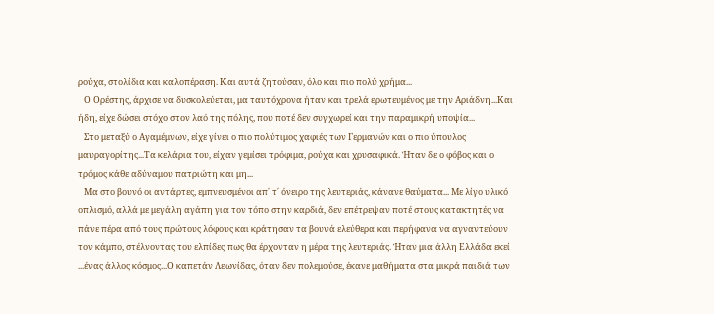ρούχα, στολίδια και καλοπέραση. Και αυτά ζητούσαν, όλο και πιο πολύ χρήμα...
   Ο Ορέστης, άρχισε να δυσκολεύεται, μα ταυτόχρονα ήταν και τρελά ερωτευμένος με την Αριάδνη...Και ήδη, είχε δώσει στόχο στον λαό της πόλης, που ποτέ δεν συγχωρεί και την παραμικρή υποψία...
   Στο μεταξύ ο Αγαμέμνων, είχε γίνει ο πιο πολύτιμος χαφιές των Γερμανών και ο πιο ύπουλος μαυραγορίτης...Τα κελάρια του, είχαν γεμίσει τρόφιμα, ρούχα και χρυσαφικά. Ήταν δε ο φόβος και ο τρόμος κάθε αδύναμου πατριώτη και μη...
   Μα στο βουνό οι αντάρτες, εμπνευσμένοι απ΄ τ΄ όνειρο της λευτεριάς, κάνανε θαύματα... Με λίγο υλικό οπλισμό, αλλά με μεγάλη αγάπη για τον τόπο στην καρδιά, δεν επέτρεψαν ποτέ στους κατακτητές να πάνε πέρα από τους πρώτους λόφους και κράτησαν τα βουνά ελεύθερα και περήφανα να αγναντεύουν τον κάμπο, στέλνοντας του ελπίδες πως θα έρχονταν η μέρα της λευτεριάς. Ήταν μια άλλη Ελλάδα εκεί ...ένας άλλος κόσμος...Ο καπετάν Λεωνίδας, όταν δεν πολεμούσε, έκανε μαθήματα στα μικρά παιδιά των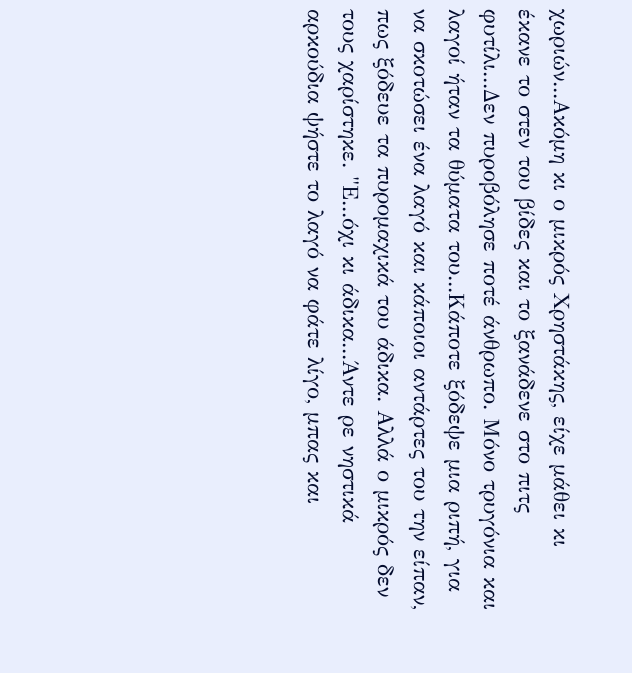χωριών...Ακόμη κι ο μικρός Χρηστάκης, είχε μάθει κι έκανε το στεν του βίδες και το ξανάδενε στο πιτς φυτίλι...Δεν πυροβόλησε ποτέ άνθρωπο. Μόνο τρυγόνια και λαγοί ήταν τα θύματα του...Κάποτε ξόδεψε μια ριπή, για να σκοτώσει ένα λαγό και κάποιοι αντάρτες του την είπαν, πως ξόδευε τα πυρομαχικά του άδικα. Αλλά ο μικρός δεν τους χαρίστηκε. "Ε...όχι κι άδικα...Άντε ρε νηστικά αρκούδια ψήστε το λαγό να φάτε λίγο, μπας και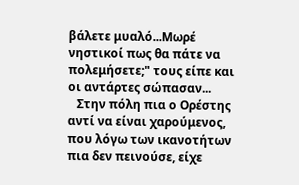βάλετε μυαλό...Μωρέ νηστικοί πως θα πάτε να πολεμήσετε;" τους είπε και οι αντάρτες σώπασαν...
   Στην πόλη πια ο Ορέστης αντί να είναι χαρούμενος, που λόγω των ικανοτήτων πια δεν πεινούσε, είχε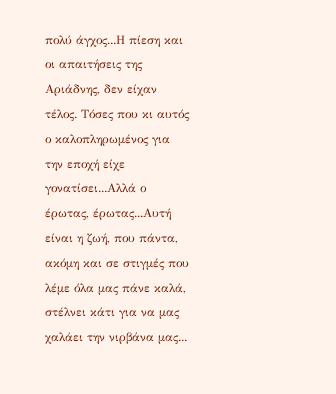πολύ άγχος...Η πίεση και οι απαιτήσεις της Αριάδνης, δεν είχαν τέλος. Τόσες που κι αυτός ο καλοπληρωμένος για την εποχή είχε γονατίσει...Αλλά ο έρωτας, έρωτας...Αυτή είναι η ζωή, που πάντα, ακόμη και σε στιγμές που λέμε όλα μας πάνε καλά, στέλνει κάτι για να μας χαλάει την νιρβάνα μας...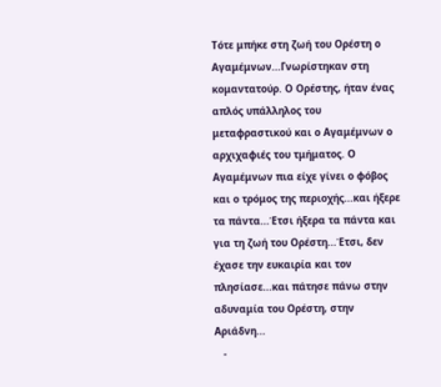Τότε μπήκε στη ζωή του Ορέστη ο Αγαμέμνων...Γνωρίστηκαν στη κομαντατούρ. Ο Ορέστης, ήταν ένας απλός υπάλληλος του μεταφραστικού και ο Αγαμέμνων ο αρχιχαφιές του τμήματος. Ο Αγαμέμνων πια είχε γίνει ο φόβος και ο τρόμος της περιοχής...και ήξερε τα πάντα...Έτσι ήξερα τα πάντα και για τη ζωή του Ορέστη...Έτσι, δεν έχασε την ευκαιρία και τον πλησίασε...και πάτησε πάνω στην αδυναμία του Ορέστη, στην Αριάδνη...
   -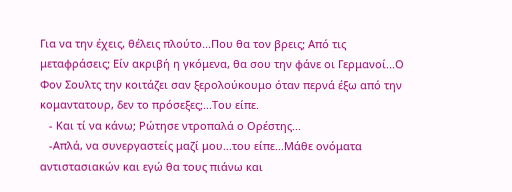Για να την έχεις, θέλεις πλούτο...Που θα τον βρεις; Από τις μεταφράσεις; Είν ακριβή η γκόμενα, θα σου την φάνε οι Γερμανοί...Ο Φον Σουλτς την κοιτάζει σαν ξερολούκουμο όταν περνά έξω από την κομαντατουρ, δεν το πρόσεξες;...Του είπε.
   - Και τί να κάνω; Ρώτησε ντροπαλά ο Ορέστης...
   -Απλά, να συνεργαστείς μαζί μου...του είπε...Μάθε ονόματα αντιστασιακών και εγώ θα τους πιάνω και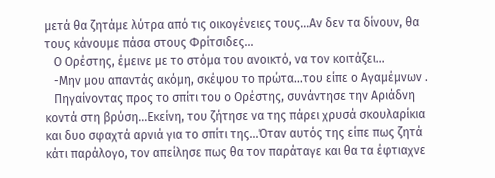μετά θα ζητάμε λύτρα από τις οικογένειες τους...Αν δεν τα δίνουν, θα τους κάνουμε πάσα στους Φρίτσιδες...
   Ο Ορέστης, έμεινε με το στόμα του ανοικτό, να τον κοιτάζει...
   -Μην μου απαντάς ακόμη, σκέψου το πρώτα...του είπε ο Αγαμέμνων .
   Πηγαίνοντας προς το σπίτι του ο Ορέστης, συνάντησε την Αριάδνη κοντά στη βρύση...Εκείνη, του ζήτησε να της πάρει χρυσά σκουλαρίκια και δυο σφαχτά αρνιά για το σπίτι της...Όταν αυτός της είπε πως ζητά κάτι παράλογο, τον απείλησε πως θα τον παράταγε και θα τα έφτιαχνε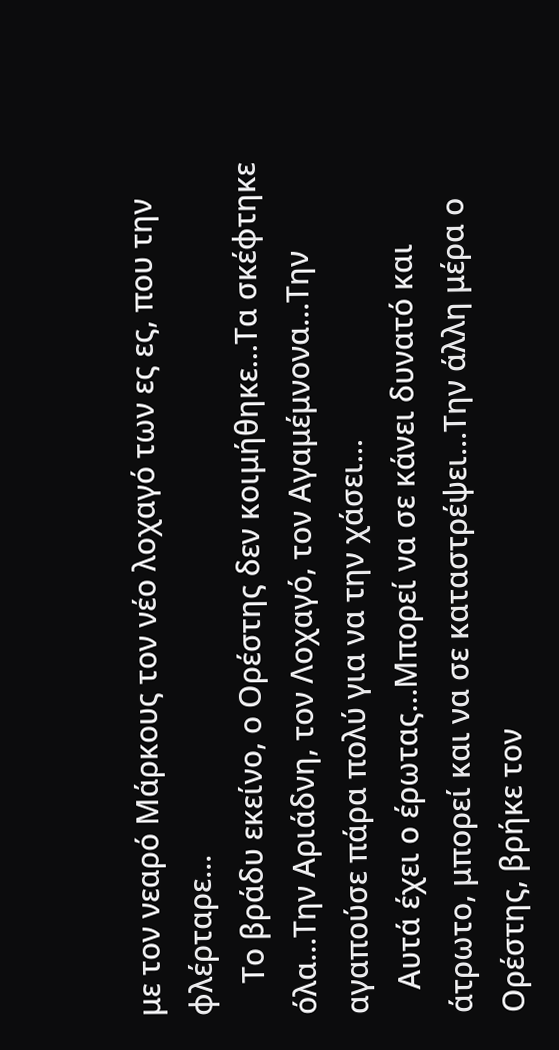με τον νεαρό Μάρκους τον νέο λοχαγό των ες ες, που την φλέρταρε...
    Το βράδυ εκείνο, ο Ορέστης δεν κοιμήθηκε...Τα σκέφτηκε όλα...Την Αριάδνη, τον Λοχαγό, τον Αγαμέμνονα...Την αγαπούσε πάρα πολύ για να την χάσει...
   Αυτά έχει ο έρωτας...Μπορεί να σε κάνει δυνατό και άτρωτο, μπορεί και να σε καταστρέψει...Την άλλη μέρα ο Ορέστης, βρήκε τον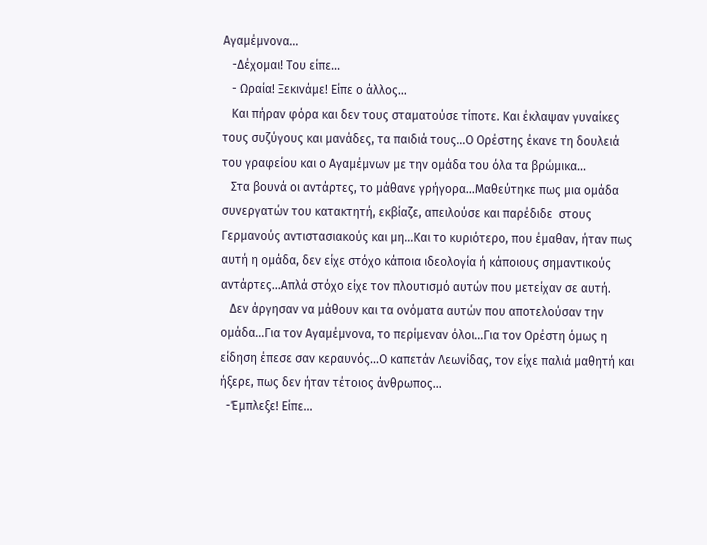Αγαμέμνονα...
   -Δέχομαι! Του είπε...
   - Ωραία! Ξεκινάμε! Είπε ο άλλος...
   Και πήραν φόρα και δεν τους σταματούσε τίποτε. Και έκλαψαν γυναίκες τους συζύγους και μανάδες, τα παιδιά τους...Ο Ορέστης έκανε τη δουλειά του γραφείου και ο Αγαμέμνων με την ομάδα του όλα τα βρώμικα...
   Στα βουνά οι αντάρτες, το μάθανε γρήγορα...Μαθεύτηκε πως μια ομάδα συνεργατών του κατακτητή, εκβίαζε, απειλούσε και παρέδιδε  στους Γερμανούς αντιστασιακούς και μη...Και το κυριότερο, που έμαθαν, ήταν πως αυτή η ομάδα, δεν είχε στόχο κάποια ιδεολογία ή κάποιους σημαντικούς αντάρτες...Απλά στόχο είχε τον πλουτισμό αυτών που μετείχαν σε αυτή.
   Δεν άργησαν να μάθουν και τα ονόματα αυτών που αποτελούσαν την ομάδα...Για τον Αγαμέμνονα, το περίμεναν όλοι...Για τον Ορέστη όμως η είδηση έπεσε σαν κεραυνός...Ο καπετάν Λεωνίδας, τον είχε παλιά μαθητή και ήξερε, πως δεν ήταν τέτοιος άνθρωπος...
  -Έμπλεξε! Είπε...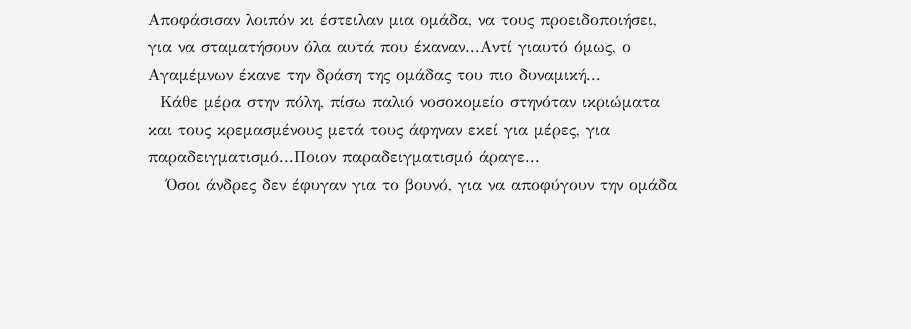Αποφάσισαν λοιπόν κι έστειλαν μια ομάδα, να τους προειδοποιήσει, για να σταματήσουν όλα αυτά που έκαναν...Αντί γιαυτό όμως, ο Αγαμέμνων έκανε την δράση της ομάδας του πιο δυναμική...
  Κάθε μέρα στην πόλη, πίσω παλιό νοσοκομείο στηνόταν ικριώματα και τους κρεμασμένους μετά τους άφηναν εκεί για μέρες, για παραδειγματισμό...Ποιον παραδειγματισμό άραγε...
   Όσοι άνδρες δεν έφυγαν για το βουνό, για να αποφύγουν την ομάδα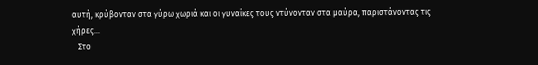αυτή, κρύβονταν στα γύρω χωριά και οι γυναίκες τους ντύνονταν στα μαύρα, παριστάνοντας τις χήρες...
   Στο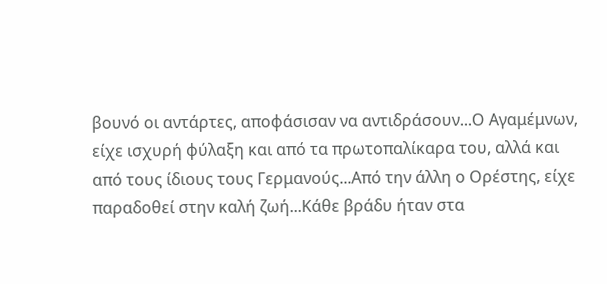βουνό οι αντάρτες, αποφάσισαν να αντιδράσουν...Ο Αγαμέμνων, είχε ισχυρή φύλαξη και από τα πρωτοπαλίκαρα του, αλλά και από τους ίδιους τους Γερμανούς...Από την άλλη ο Ορέστης, είχε παραδοθεί στην καλή ζωή...Κάθε βράδυ ήταν στα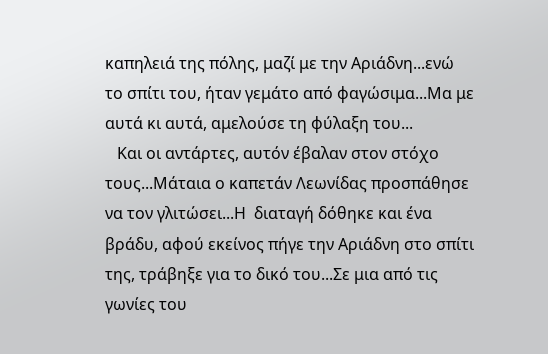καπηλειά της πόλης, μαζί με την Αριάδνη...ενώ το σπίτι του, ήταν γεμάτο από φαγώσιμα...Μα με αυτά κι αυτά, αμελούσε τη φύλαξη του...
   Και οι αντάρτες, αυτόν έβαλαν στον στόχο τους...Μάταια ο καπετάν Λεωνίδας προσπάθησε να τον γλιτώσει...Η  διαταγή δόθηκε και ένα βράδυ, αφού εκείνος πήγε την Αριάδνη στο σπίτι της, τράβηξε για το δικό του...Σε μια από τις γωνίες του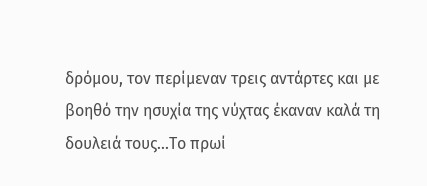δρόμου, τον περίμεναν τρεις αντάρτες και με βοηθό την ησυχία της νύχτας έκαναν καλά τη δουλειά τους...Το πρωί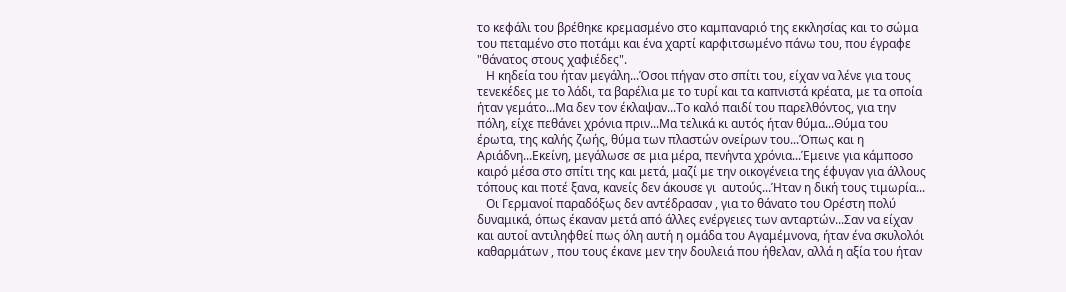το κεφάλι του βρέθηκε κρεμασμένο στο καμπαναριό της εκκλησίας και το σώμα του πεταμένο στο ποτάμι και ένα χαρτί καρφιτσωμένο πάνω του, που έγραφε  "θάνατος στους χαφιέδες".
   Η κηδεία του ήταν μεγάλη...Όσοι πήγαν στο σπίτι του, είχαν να λένε για τους τενεκέδες με το λάδι, τα βαρέλια με το τυρί και τα καπνιστά κρέατα, με τα οποία ήταν γεμάτο...Μα δεν τον έκλαψαν...Το καλό παιδί του παρελθόντος, για την πόλη, είχε πεθάνει χρόνια πριν...Μα τελικά κι αυτός ήταν θύμα...Θύμα του έρωτα, της καλής ζωής, θύμα των πλαστών ονείρων του...Όπως και η Αριάδνη...Εκείνη, μεγάλωσε σε μια μέρα, πενήντα χρόνια...Έμεινε για κάμποσο καιρό μέσα στο σπίτι της και μετά, μαζί με την οικογένεια της έφυγαν για άλλους τόπους και ποτέ ξανα, κανείς δεν άκουσε γι  αυτούς...Ήταν η δική τους τιμωρία...
   Οι Γερμανοί παραδόξως δεν αντέδρασαν , για το θάνατο του Ορέστη πολύ δυναμικά, όπως έκαναν μετά από άλλες ενέργειες των ανταρτών...Σαν να είχαν και αυτοί αντιληφθεί πως όλη αυτή η ομάδα του Αγαμέμνονα, ήταν ένα σκυλολόι καθαρμάτων , που τους έκανε μεν την δουλειά που ήθελαν, αλλά η αξία του ήταν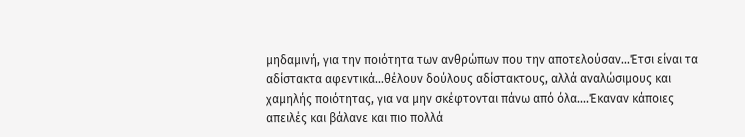μηδαμινή, για την ποιότητα των ανθρώπων που την αποτελούσαν...Έτσι είναι τα αδίστακτα αφεντικά...θέλουν δούλους αδίστακτους, αλλά αναλώσιμους και χαμηλής ποιότητας, για να μην σκέφτονται πάνω από όλα....Έκαναν κάποιες απειλές και βάλανε και πιο πολλά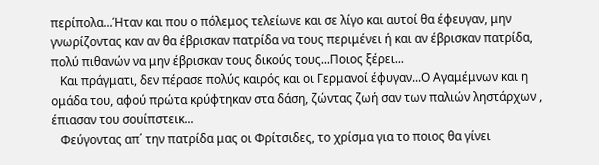περίπολα...Ήταν και που ο πόλεμος τελείωνε και σε λίγο και αυτοί θα έφευγαν, μην γνωρίζοντας καν αν θα έβρισκαν πατρίδα να τους περιμένει ή και αν έβρισκαν πατρίδα, πολύ πιθανών να μην έβρισκαν τους δικούς τους...Ποιος ξέρει...
   Και πράγματι, δεν πέρασε πολύς καιρός και οι Γερμανοί έφυγαν...Ο Αγαμέμνων και η ομάδα του, αφού πρώτα κρύφτηκαν στα δάση, ζώντας ζωή σαν των παλιών ληστάρχων , έπιασαν του σουίπστεικ...
   Φεύγοντας απ΄ την πατρίδα μας οι Φρίτσιδες, το χρίσμα για το ποιος θα γίνει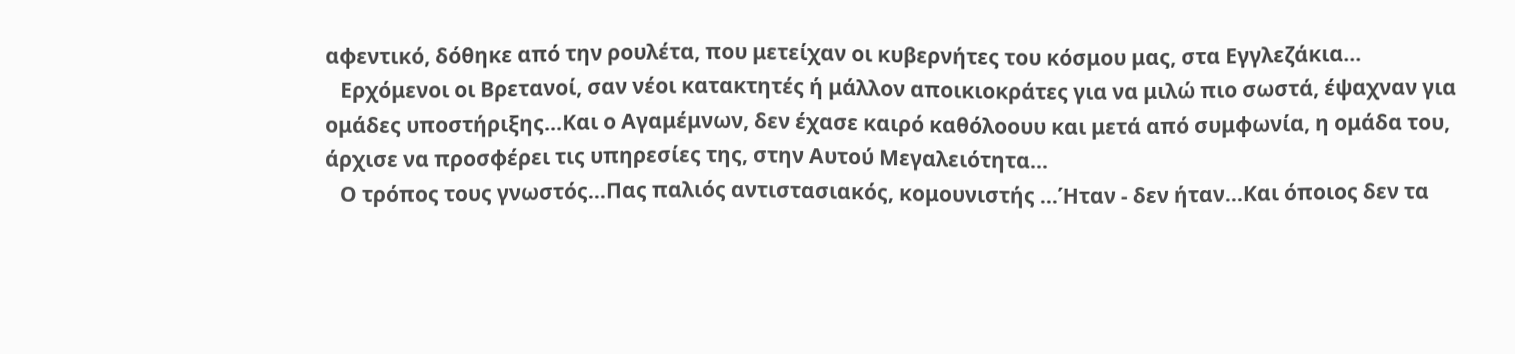αφεντικό, δόθηκε από την ρουλέτα, που μετείχαν οι κυβερνήτες του κόσμου μας, στα Εγγλεζάκια...
   Ερχόμενοι οι Βρετανοί, σαν νέοι κατακτητές ή μάλλον αποικιοκράτες για να μιλώ πιο σωστά, έψαχναν για ομάδες υποστήριξης...Και ο Αγαμέμνων, δεν έχασε καιρό καθόλοουυ και μετά από συμφωνία, η ομάδα του, άρχισε να προσφέρει τις υπηρεσίες της, στην Αυτού Μεγαλειότητα...
   Ο τρόπος τους γνωστός...Πας παλιός αντιστασιακός, κομουνιστής ...Ήταν - δεν ήταν...Και όποιος δεν τα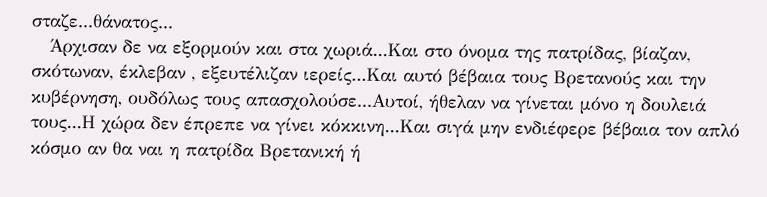σταζε...θάνατος...
   Άρχισαν δε να εξορμούν και στα χωριά...Και στο όνομα της πατρίδας, βίαζαν, σκότωναν, έκλεβαν , εξευτέλιζαν ιερείς...Και αυτό βέβαια τους Βρετανούς και την κυβέρνηση, ουδόλως τους απασχολούσε...Αυτοί, ήθελαν να γίνεται μόνο η δουλειά τους...Η χώρα δεν έπρεπε να γίνει κόκκινη...Και σιγά μην ενδιέφερε βέβαια τον απλό κόσμο αν θα ναι η πατρίδα Βρετανική ή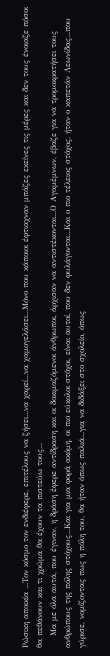Ρώσικη αποικία ...Τον κόσμο τον ενδιέφερε, επιτέλους να ζήσει...να χαρεί...να χαμογελάσει...Μόνο που κάποιοι έφτιαχναν μπάζες εκείνες τις μέρες και δεν τους ένοιαζε πόσοι θα πεθάνουν και τι χρώμα θα έχουν τα πιστεύω τους...
    Μα με όλα αυτά, που έγιναν, η δράση έφερε αντίδραση και οι δοκιμαζόμενοι άνθρωποι, άρχισαν να αντιστέκονται...Ο Αγαμέμνων, έβαζε για να τρομοκρατήσει τους ανθρώπους της πόλης στόχους...Και για μια φορά ακόμη, οι πιο εύκολοι στόχοι, είναι αυτοί, που δεν φυλάγονται...Και ο πιο τέλειος στόχος, ήταν ο καπετάν Λεωνίδας...που γύρισε, νομίζοντας πως η πόλη του, θα ήταν όπως παλιά...για να διδάξει στο σχολείο, όπως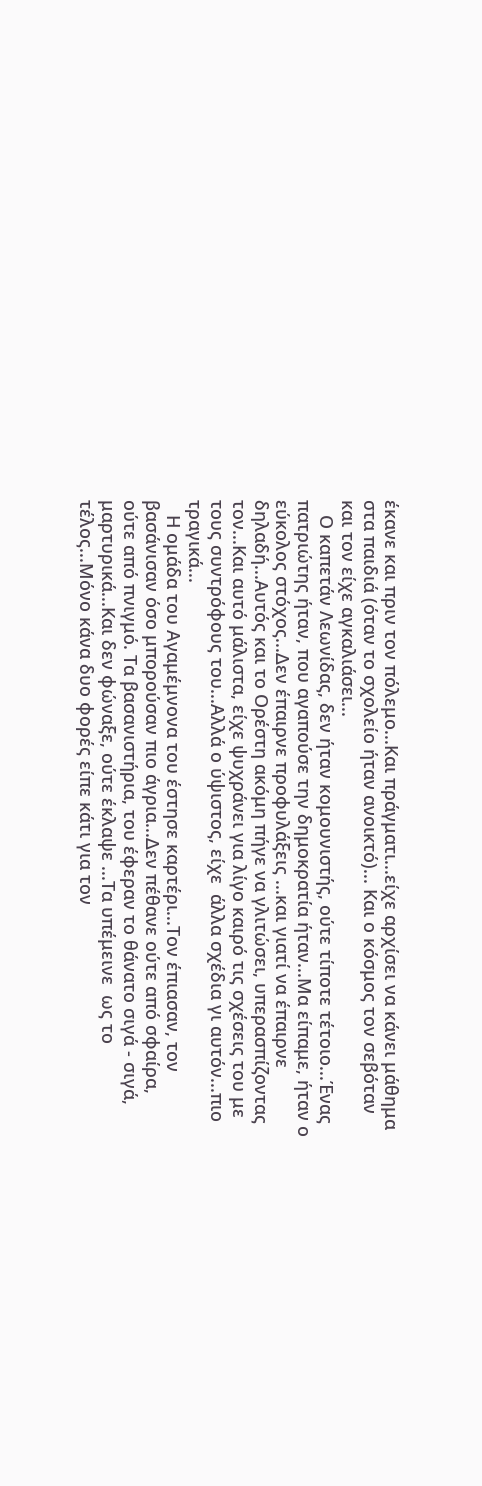έκανε και πριν τον πόλεμο...Και πράγματι...είχε αρχίσει να κάνει μάθημα στα παιδιά (όταν το σχολείο ήταν ανοικτό)... Και ο κόσμος τον σεβόταν και τον είχε αγκαλιάσει...
   Ο καπετάν Λεωνίδας, δεν ήταν κομουνιστής, ούτε τίποτε τέτοιο...Ένας πατριώτης ήταν, που αγαπούσε την δημοκρατία ήταν...Μα είπαμε, ήταν ο εύκολος στόχος...Δεν έπαιρνε προφυλάξεις ...και γιατί να έπαιρνε δηλαδή...Αυτός και το Ορέστη ακόμη πήγε να γλιτώσει, υπερασπίζοντας τον...Και αυτό μάλιστα, είχε ψυχράνει για λίγο καιρό τις σχέσεις του με τους συντρόφους του...Αλλά ο ύψιστος, είχε  άλλα σχέδια γι αυτόν...πιο τραγικά...
   Η ομάδα του Αγαμέμνονα του έστησε καρτέρι...Τον έπιασαν, τον βασάνισαν όσο μπορούσαν πιο άγρια...Δεν πέθανε ούτε από σφαίρα, ούτε από πνιγμό. Τα βασανιστήρια, του έφεραν το θάνατο σιγά - σιγά, μαρτυρικά...Και δεν φώναξε, ούτε έκλαψε ...Τα υπέμεινε  ως το τέλος...Μόνο κάνα δυο φορές είπε κάτι για τον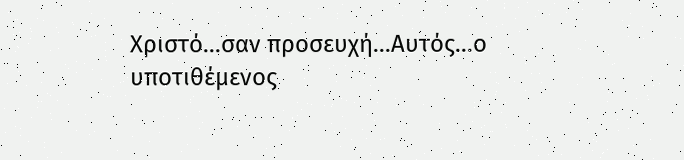Χριστό...σαν προσευχή...Αυτός...ο υποτιθέμενος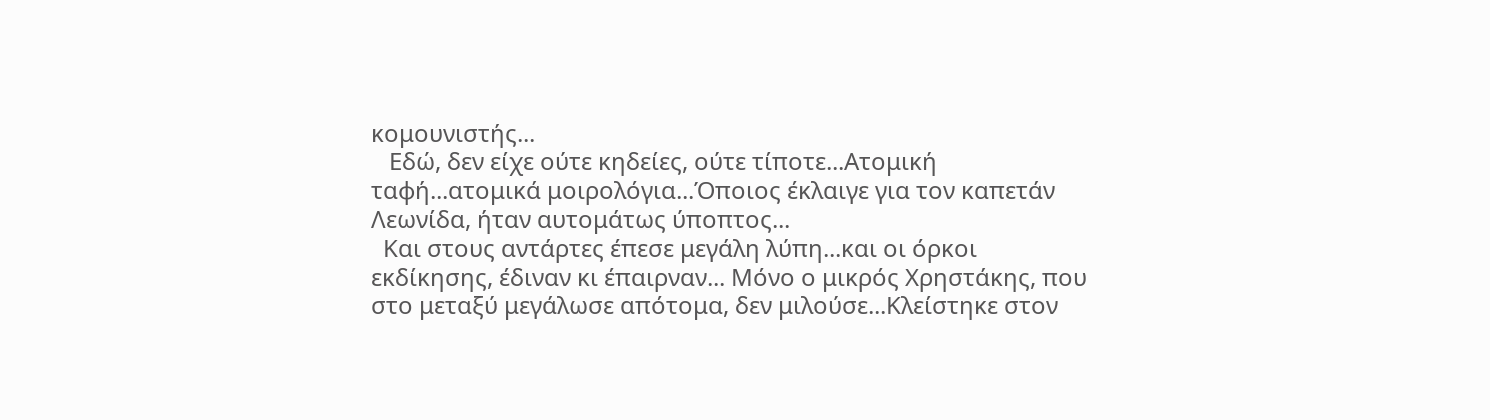κομουνιστής...
   Εδώ, δεν είχε ούτε κηδείες, ούτε τίποτε...Ατομική ταφή...ατομικά μοιρολόγια...Όποιος έκλαιγε για τον καπετάν Λεωνίδα, ήταν αυτομάτως ύποπτος...
  Και στους αντάρτες έπεσε μεγάλη λύπη...και οι όρκοι εκδίκησης, έδιναν κι έπαιρναν... Μόνο ο μικρός Χρηστάκης, που στο μεταξύ μεγάλωσε απότομα, δεν μιλούσε...Κλείστηκε στον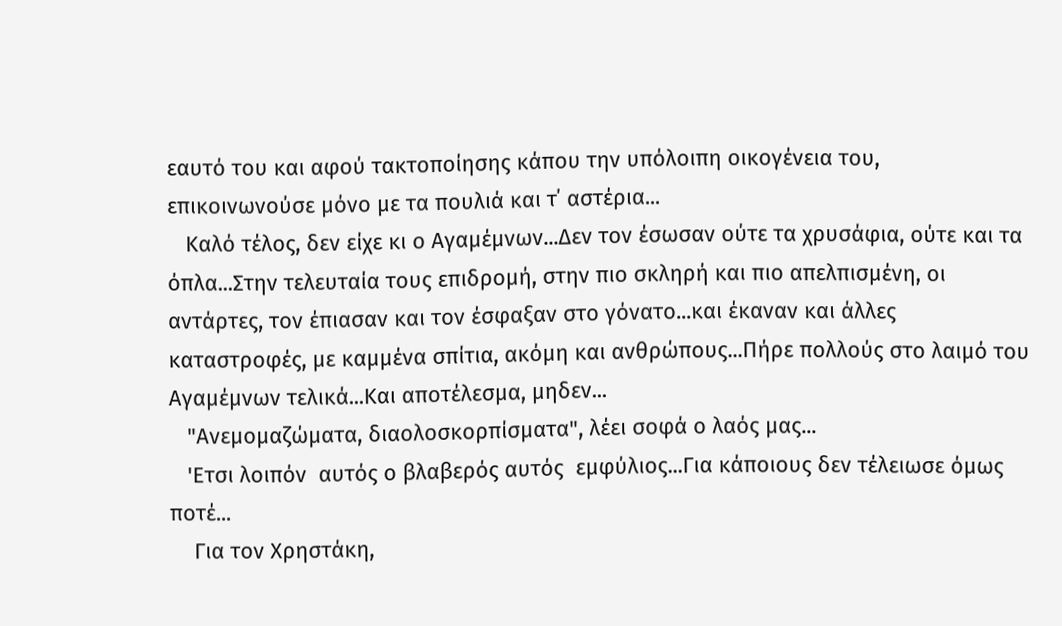εαυτό του και αφού τακτοποίησης κάπου την υπόλοιπη οικογένεια του, επικοινωνούσε μόνο με τα πουλιά και τ΄ αστέρια...
   Καλό τέλος, δεν είχε κι ο Αγαμέμνων...Δεν τον έσωσαν ούτε τα χρυσάφια, ούτε και τα όπλα...Στην τελευταία τους επιδρομή, στην πιο σκληρή και πιο απελπισμένη, οι αντάρτες, τον έπιασαν και τον έσφαξαν στο γόνατο...και έκαναν και άλλες καταστροφές, με καμμένα σπίτια, ακόμη και ανθρώπους...Πήρε πολλούς στο λαιμό του Αγαμέμνων τελικά...Και αποτέλεσμα, μηδεν...
   "Ανεμομαζώματα, διαολοσκορπίσματα", λέει σοφά ο λαός μας...
   'Ετσι λοιπόν  αυτός ο βλαβερός αυτός  εμφύλιος...Για κάποιους δεν τέλειωσε όμως ποτέ...
    Για τον Χρηστάκη,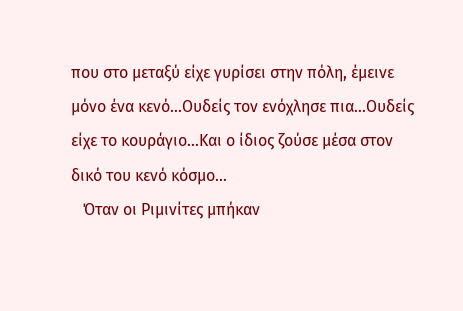που στο μεταξύ είχε γυρίσει στην πόλη, έμεινε μόνο ένα κενό...Ουδείς τον ενόχλησε πια...Ουδείς είχε το κουράγιο...Και ο ίδιος ζούσε μέσα στον δικό του κενό κόσμο...
   Όταν οι Ριμινίτες μπήκαν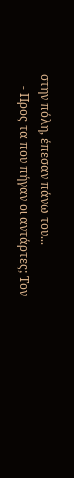στην πόλη, έπεσαν πάνω του...
    - Προς τα που πήγαν οι αντάρτες; Τον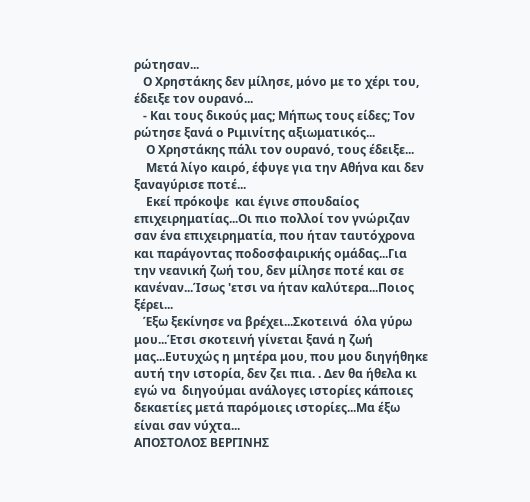ρώτησαν...
   Ο Χρηστάκης δεν μίλησε, μόνο με το χέρι του, έδειξε τον ουρανό...
   - Και τους δικούς μας; Μήπως τους είδες; Τον ρώτησε ξανά ο Ριμινίτης αξιωματικός...
    Ο Χρηστάκης πάλι τον ουρανό, τους έδειξε...
    Μετά λίγο καιρό, έφυγε για την Αθήνα και δεν ξαναγύρισε ποτέ...
    Εκεί πρόκοψε  και έγινε σπουδαίος επιχειρηματίας...Οι πιο πολλοί τον γνώριζαν σαν ένα επιχειρηματία, που ήταν ταυτόχρονα και παράγοντας ποδοσφαιρικής ομάδας...Για την νεανική ζωή του, δεν μίλησε ποτέ και σε κανέναν...Ίσως 'ετσι να ήταν καλύτερα...Ποιος ξέρει...
   Έξω ξεκίνησε να βρέχει...Σκοτεινά  όλα γύρω μου...Έτσι σκοτεινή γίνεται ξανά η ζωή μας...Ευτυχώς η μητέρα μου, που μου διηγήθηκε αυτή την ιστορία, δεν ζει πια. . Δεν θα ήθελα κι εγώ να  διηγούμαι ανάλογες ιστορίες κάποιες δεκαετίες μετά παρόμοιες ιστορίες...Μα έξω είναι σαν νύχτα...
ΑΠΟΣΤΟΛΟΣ ΒΕΡΓΙΝΗΣ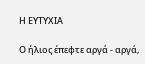Η ΕΥΤΥΧΙΑ

Ο ήλιος έπεφτε αργά - αργά,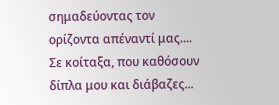σημαδεύοντας τον ορίζοντα απέναντί μας....
Σε κοίταξα, που καθόσουν δίπλα μου και διάβαζες...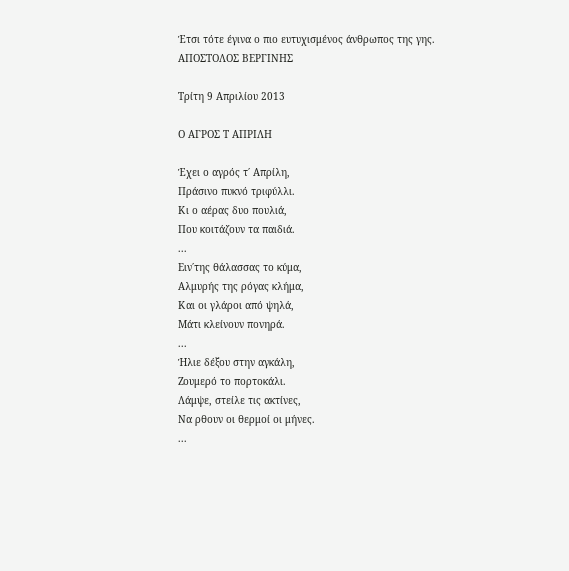Έτσι τότε έγινα ο πιο ευτυχισμένος άνθρωπος της γης.
ΑΠΟΣΤΟΛΟΣ ΒΕΡΓΙΝΗΣ

Τρίτη 9 Απριλίου 2013

Ο ΑΓΡΟΣ Τ ΑΠΡΙΛΗ

Έχει ο αγρός τ΄ Απρίλη,
Πράσινο πυκνό τριφύλλι.
Κι ο αέρας δυο πουλιά,
Που κοιτάζουν τα παιδιά.
...
Ειν΄της θάλασσας το κύμα,
Αλμυρής της ρόγας κλήμα,
Και οι γλάροι από ψηλά,
Μάτι κλείνουν πονηρά.
...
Ήλιε δέξου στην αγκάλη,
Ζουμερό το πορτοκάλι.
Λάμψε, στείλε τις ακτίνες,
Να ρθουν οι θερμοί οι μήνες.
...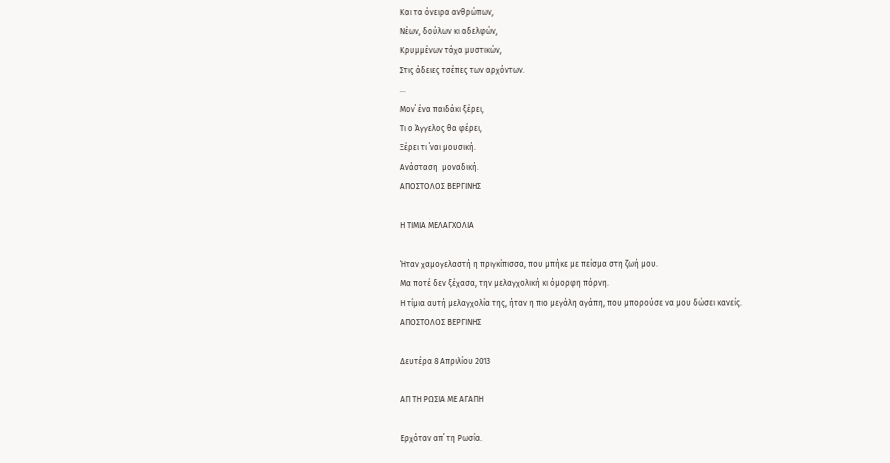Και τα όνειρα ανθρώπων,
Νέων, δούλων κι αδελφών,
Κρυμμένων τάχα μυστικών,
Στις άδειες τσέπες των αρχόντων.
...
Μον΄ ένα παιδάκι ξέρει,
Τι ο Άγγελος θα φέρει,
Ξέρει τι ΄ναι μουσική.
Ανάσταση  μοναδική.
ΑΠΟΣΤΟΛΟΣ ΒΕΡΓΙΝΗΣ

Η ΤΙΜΙΑ ΜΕΛΑΓΧΟΛΙΑ

Ήταν χαμογελαστή η πριγκίπισσα, που μπήκε με πείσμα στη ζωή μου.
Μα ποτέ δεν ξέχασα, την μελαγχολική κι όμορφη πόρνη.
Η τίμια αυτή μελαγχολία της, ήταν η πιο μεγάλη αγάπη, που μπορούσε να μου δώσει κανείς.
ΑΠΟΣΤΟΛΟΣ ΒΕΡΓΙΝΗΣ

Δευτέρα 8 Απριλίου 2013

ΑΠ ΤΗ ΡΩΣΙΑ ΜΕ ΑΓΑΠΗ

Ερχόταν απ΄ τη Ρωσία.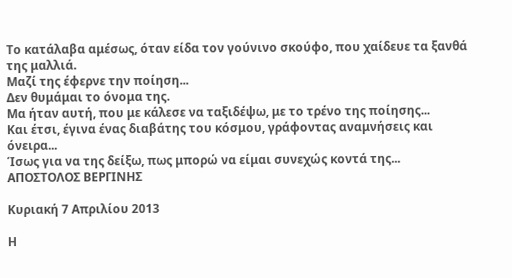Το κατάλαβα αμέσως, όταν είδα τον γούνινο σκούφο, που χαίδευε τα ξανθά της μαλλιά.
Μαζί της έφερνε την ποίηση...
Δεν θυμάμαι το όνομα της.
Μα ήταν αυτή, που με κάλεσε να ταξιδέψω, με το τρένο της ποίησης...
Και έτσι, έγινα ένας διαβάτης του κόσμου, γράφοντας αναμνήσεις και όνειρα...
Ίσως για να της δείξω, πως μπορώ να είμαι συνεχώς κοντά της...
ΑΠΟΣΤΟΛΟΣ ΒΕΡΓΙΝΗΣ

Κυριακή 7 Απριλίου 2013

Η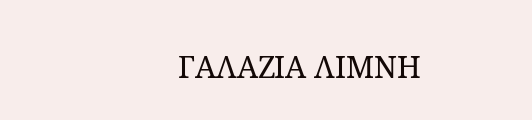ΓΑΛΑΖΙΑ ΛΙΜΝΗ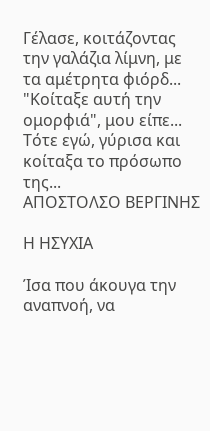Γέλασε, κοιτάζοντας την γαλάζια λίμνη, με τα αμέτρητα φιόρδ...
"Κοίταξε αυτή την ομορφιά", μου είπε...
Τότε εγώ, γύρισα και κοίταξα το πρόσωπο της...
ΑΠΟΣΤΟΛΣΟ ΒΕΡΓΙΝΗΣ

Η ΗΣΥΧΙΑ

Ίσα που άκουγα την αναπνοή, να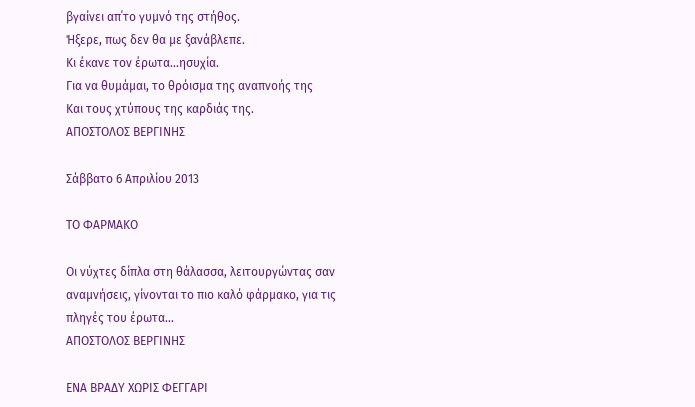βγαίνει απ΄το γυμνό της στήθος.
Ήξερε, πως δεν θα με ξανάβλεπε.
Κι έκανε τον έρωτα...ησυχία.
Για να θυμάμαι, το θρόισμα της αναπνοής της
Και τους χτύπους της καρδιάς της.
ΑΠΟΣΤΟΛΟΣ ΒΕΡΓΙΝΗΣ

Σάββατο 6 Απριλίου 2013

ΤΟ ΦΑΡΜΑΚΟ

Οι νύχτες δίπλα στη θάλασσα, λειτουργώντας σαν αναμνήσεις, γίνονται το πιο καλό φάρμακο, για τις πληγές του έρωτα...
ΑΠΟΣΤΟΛΟΣ ΒΕΡΓΙΝΗΣ

ΕΝΑ ΒΡΑΔΥ ΧΩΡΙΣ ΦΕΓΓΑΡΙ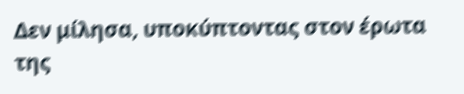Δεν μίλησα, υποκύπτοντας στον έρωτα της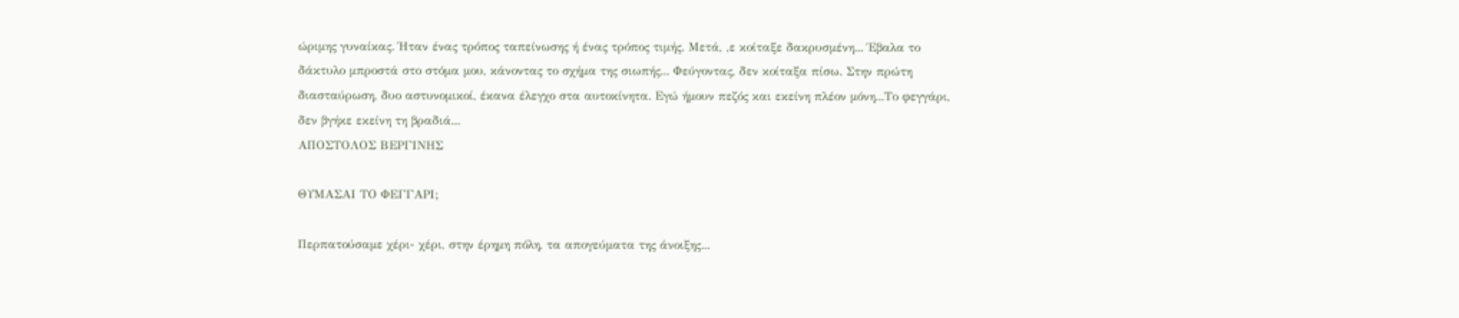ώριμης γυναίκας. Ήταν ένας τρόπος ταπείνωσης ή ένας τρόπος τιμής. Μετά, ,ε κοίταξε δακρυσμένη... Έβαλα το δάκτυλο μπροστά στο στόμα μου, κάνοντας το σχήμα της σιωπής... Φεύγοντας, δεν κοίταξα πίσω. Στην πρώτη διασταύρωση, δυο αστυνομικοί, έκανα έλεγχο στα αυτοκίνητα. Εγώ ήμουν πεζός και εκείνη πλέον μόνη...Το φεγγάρι, δεν βγήκε εκείνη τη βραδιά...
ΑΠΟΣΤΟΛΟΣ ΒΕΡΓΙΝΗΣ

ΘΥΜΑΣΑΙ ΤΟ ΦΕΓΓΑΡΙ;

Περπατούσαμε χέρι- χέρι, στην έρημη πόλη, τα απογεύματα της άνοιξης...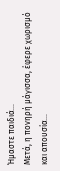Ήμαστε παιδιά...
Μετά, η πονηρή μάγισσα, έφερε χωρισμό και απουσία...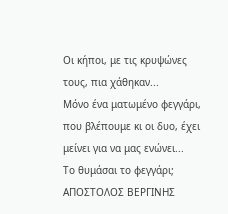Οι κήποι, με τις κρυψώνες τους, πια χάθηκαν...
Μόνο ένα ματωμένο φεγγάρι, που βλέπουμε κι οι δυο, έχει μείνει για να μας ενώνει...
Το θυμάσαι το φεγγάρι;
ΑΠΟΣΤΟΛΟΣ ΒΕΡΓΙΝΗΣ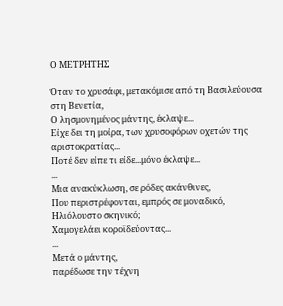Ο ΜΕΤΡΗΤΗΣ

Όταν το χρυσάφι, μετακόμισε από τη Βασιλεύουσα στη Βενετία,
Ο λησμονημένος μάντης, έκλαψε...
Είχε δει τη μοίρα, των χρυσοφόρων οχετών της αριστοκρατίας...
Ποτέ δεν είπε τι είδε...μόνο έκλαψε...
...
Μια ανακύκλωση, σε ρόδες ακάνθινες,
Που περιστρέφονται, εμπρός σε μοναδικό,
Ηλιόλουστο σκηνικό;
Χαμογελάει κοροϊδεύοντας...
...
Μετά ο μάντης,
παρέδωσε την τέχνη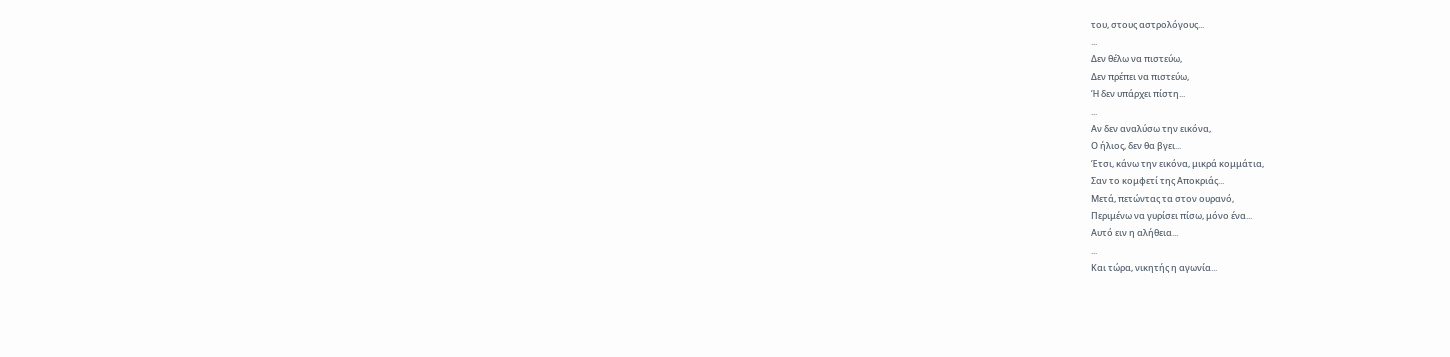του, στους αστρολόγους...
...
Δεν θέλω να πιστεύω,
Δεν πρέπει να πιστεύω,
Ή δεν υπάρχει πίστη...
...
Αν δεν αναλύσω την εικόνα,
Ο ήλιος, δεν θα βγει...
Έτσι, κάνω την εικόνα, μικρά κομμάτια,
Σαν το κομφετί της Αποκριάς...
Μετά, πετώντας τα στον ουρανό,
Περιμένω να γυρίσει πίσω, μόνο ένα...
Αυτό ειν η αλήθεια...
...
Και τώρα, νικητής η αγωνία...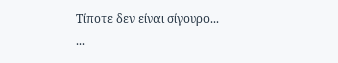Τίποτε δεν είναι σίγουρο...
...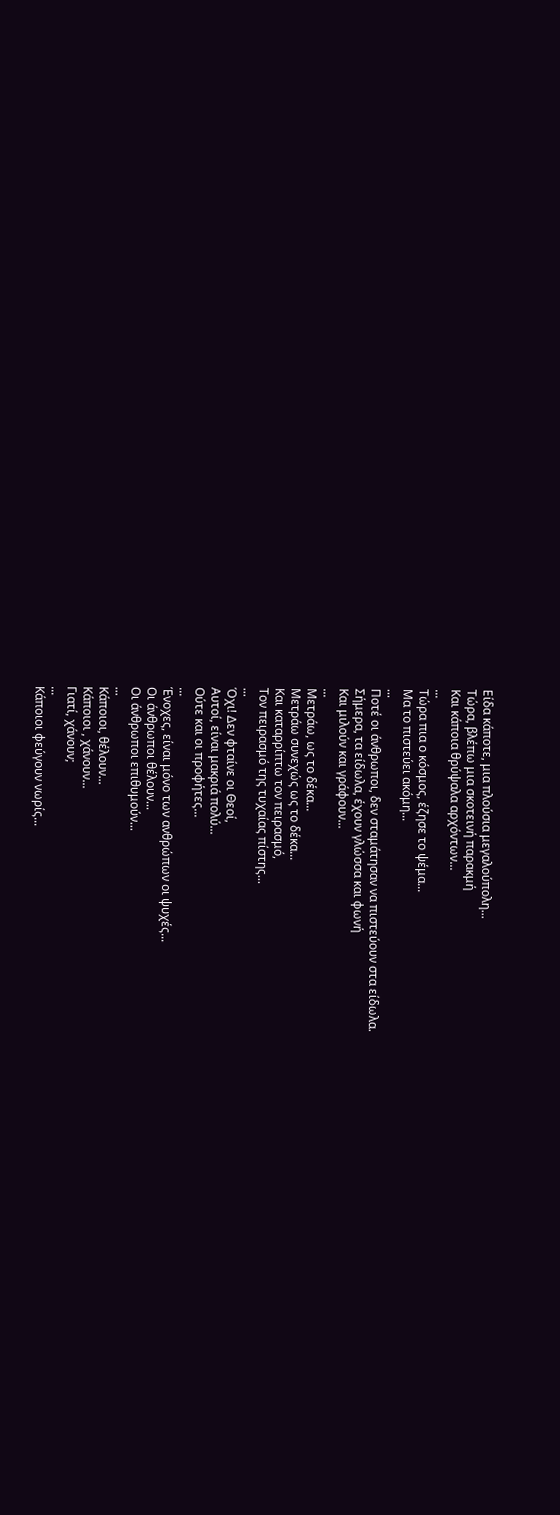Είδα κάποτε, μια πλούσια μεγαλούπολη...
Τώρα, βλέπω μια σκοτεινή παρακμή
Και κάποια θρύψαλα αρχόντων...
...
Τώρα πια ο κόσμος, έζησε το ψέμα...
Μα το πιστεύει ακόμη...
...
Ποτέ οι άνθρωποι, δεν σταμάτησαν να πιστεύουν στα είδωλα.
Σήμερα, τα είδωλα, έχουν γλώσσα και φωνή
Και μιλούν και γράφουν...
...
Μετράω, ως το δέκα...
Μετράω συνεχώς ως το δέκα...
Και καταρρίπτω τον πειρασμό,
Τον πειρασμό της τυχαίας πίστης...
...
Όχι! Δεν φταίνε οι Θεοί,
Αυτοί, είναι μακριά πολύ...
Ούτε και οι προφήτες...
...
Ένοχες, είναι μόνο των ανθρώπων οι ψυχές...
Οι άνθρωποι θέλουν...
Οι άνθρωποι επιθυμούν...
...
Κάποιοι, θέλουν...
Κάποιοι , χάνουν...
Γιατί, χάνουν;
...
Κάποιοι φεύγουν νωρίς...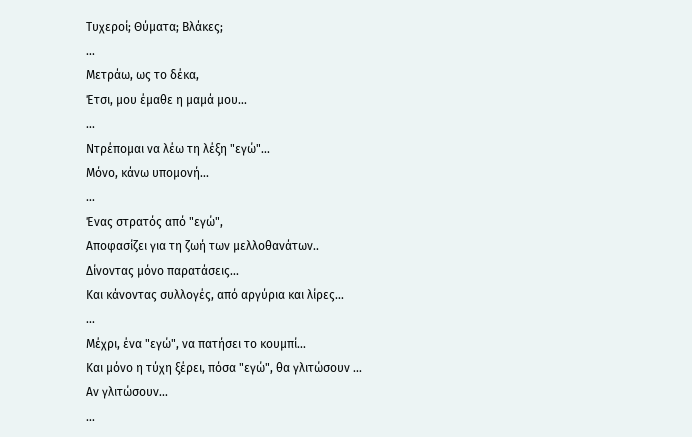Τυχεροί; Θύματα; Βλάκες;
...
Μετράω, ως το δέκα,
Έτσι, μου έμαθε η μαμά μου...
...
Ντρέπομαι να λέω τη λέξη "εγώ"...
Μόνο, κάνω υπομονή...
...
Ένας στρατός από "εγώ",
Αποφασίζει για τη ζωή των μελλοθανάτων..
Δίνοντας μόνο παρατάσεις...
Και κάνοντας συλλογές, από αργύρια και λίρες...
...
Μέχρι, ένα "εγώ", να πατήσει το κουμπί...
Και μόνο η τύχη ξέρει, πόσα "εγώ", θα γλιτώσουν ...
Αν γλιτώσουν...
...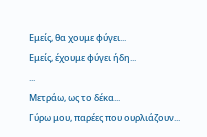Εμείς, θα χουμε φύγει...
Εμείς, έχουμε φύγει ήδη...
...
Μετράω, ως το δέκα...
Γύρω μου, παρέες που ουρλιάζουν...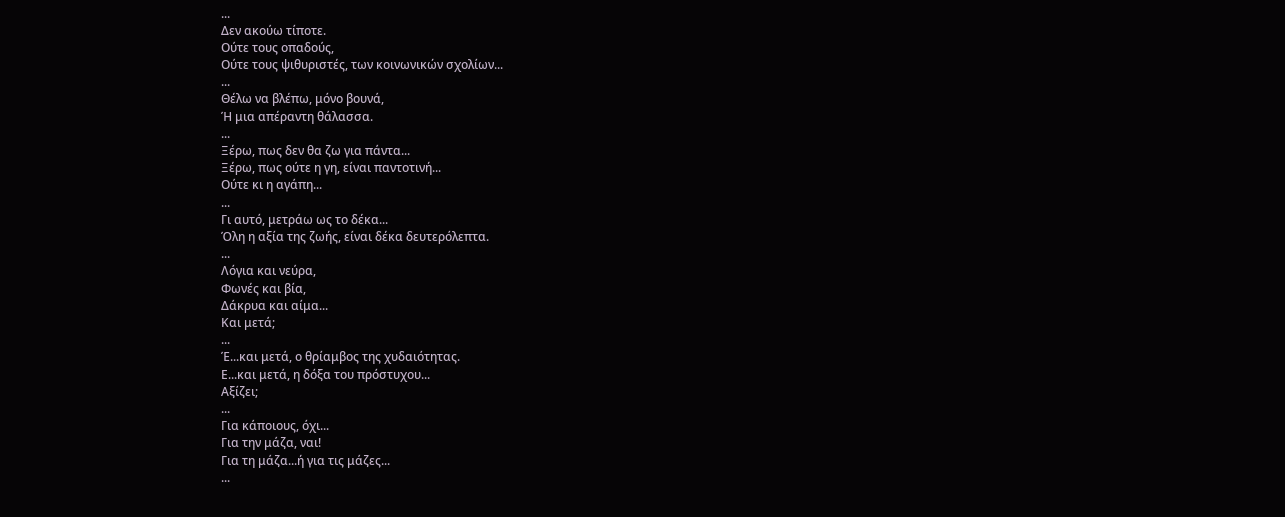...
Δεν ακούω τίποτε.
Ούτε τους οπαδούς,
Ούτε τους ψιθυριστές, των κοινωνικών σχολίων...
...
Θέλω να βλέπω, μόνο βουνά,
Ή μια απέραντη θάλασσα.
...
Ξέρω, πως δεν θα ζω για πάντα...
Ξέρω, πως ούτε η γη, είναι παντοτινή...
Ούτε κι η αγάπη...
...
Γι αυτό, μετράω ως το δέκα...
Όλη η αξία της ζωής, είναι δέκα δευτερόλεπτα.
...
Λόγια και νεύρα,
Φωνές και βία,
Δάκρυα και αίμα...
Και μετά;
...
Έ...και μετά, ο θρίαμβος της χυδαιότητας.
Ε...και μετά, η δόξα του πρόστυχου...
Αξίζει;
...
Για κάποιους, όχι...
Για την μάζα, ναι!
Για τη μάζα...ή για τις μάζες...
...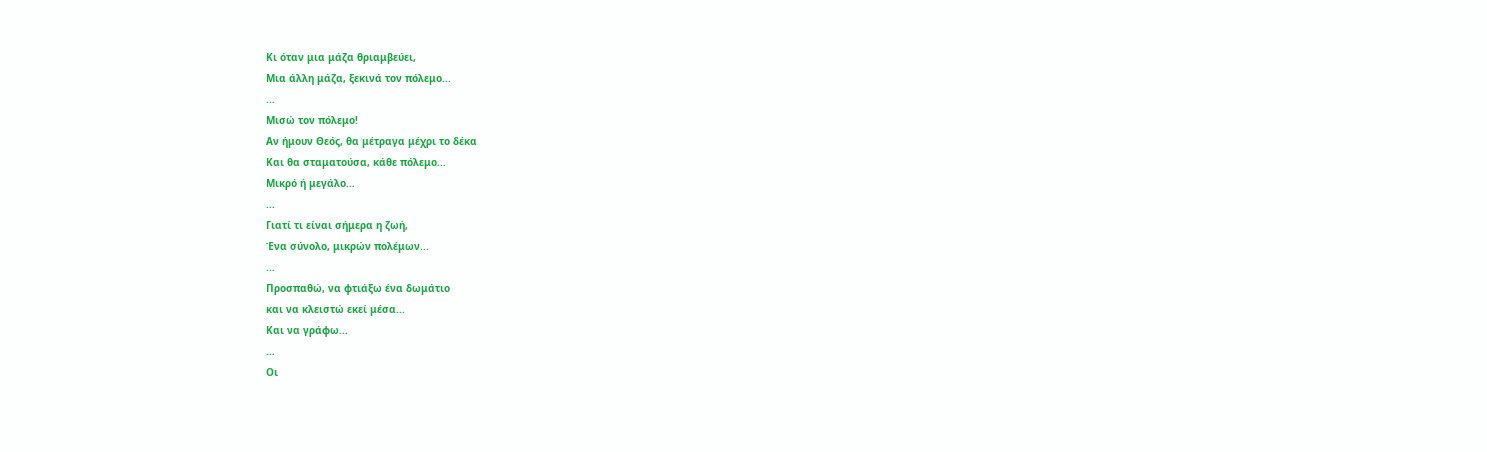Κι όταν μια μάζα θριαμβεύει,
Μια άλλη μάζα, ξεκινά τον πόλεμο...
...
Μισώ τον πόλεμο!
Αν ήμουν Θεός, θα μέτραγα μέχρι το δέκα
Και θα σταματούσα, κάθε πόλεμο...
Μικρό ή μεγάλο...
...
Γιατί τι είναι σήμερα η ζωή,
Ένα σύνολο, μικρών πολέμων...
...
Προσπαθώ, να φτιάξω ένα δωμάτιο
και να κλειστώ εκεί μέσα...
Και να γράφω...
...
Οι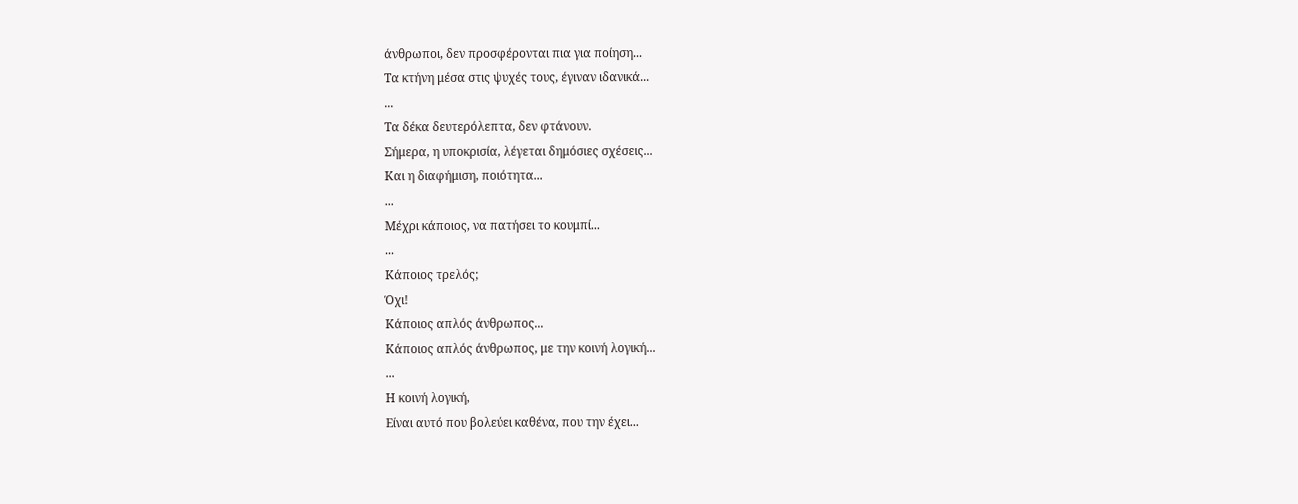άνθρωποι, δεν προσφέρονται πια για ποίηση...
Τα κτήνη μέσα στις ψυχές τους, έγιναν ιδανικά...
...
Τα δέκα δευτερόλεπτα, δεν φτάνουν.
Σήμερα, η υποκρισία, λέγεται δημόσιες σχέσεις...
Και η διαφήμιση, ποιότητα...
...
Μέχρι κάποιος, να πατήσει το κουμπί...
...
Κάποιος τρελός;
Όχι!
Κάποιος απλός άνθρωπος...
Κάποιος απλός άνθρωπος, με την κοινή λογική...
...
Η κοινή λογική,
Είναι αυτό που βολεύει καθένα, που την έχει...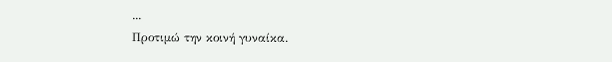...
Προτιμώ την κοινή γυναίκα.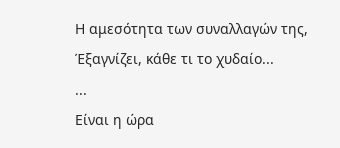Η αμεσότητα των συναλλαγών της,
Έξαγνίζει, κάθε τι το χυδαίο...
...
Είναι η ώρα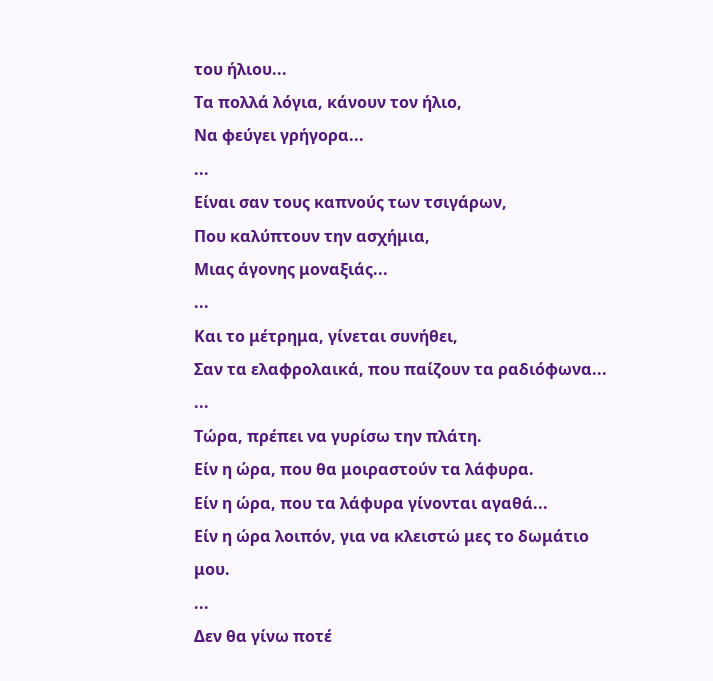του ήλιου...
Τα πολλά λόγια, κάνουν τον ήλιο,
Να φεύγει γρήγορα...
...
Είναι σαν τους καπνούς των τσιγάρων,
Που καλύπτουν την ασχήμια,
Μιας άγονης μοναξιάς...
...
Και το μέτρημα, γίνεται συνήθει,
Σαν τα ελαφρολαικά, που παίζουν τα ραδιόφωνα...
...
Τώρα, πρέπει να γυρίσω την πλάτη.
Είν η ώρα, που θα μοιραστούν τα λάφυρα.
Είν η ώρα, που τα λάφυρα γίνονται αγαθά...
Είν η ώρα λοιπόν, για να κλειστώ μες το δωμάτιο μου.
...
Δεν θα γίνω ποτέ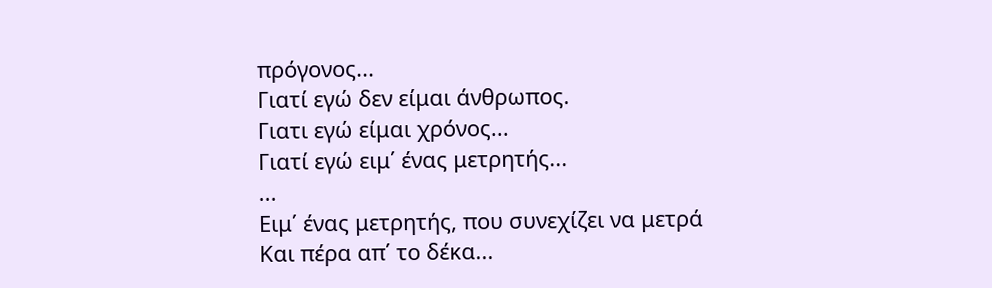πρόγονος...
Γιατί εγώ δεν είμαι άνθρωπος.
Γιατι εγώ είμαι χρόνος...
Γιατί εγώ ειμ΄ ένας μετρητής...
...
Ειμ΄ ένας μετρητής, που συνεχίζει να μετρά
Και πέρα απ΄ το δέκα...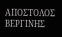ΑΠΟΣΤΟΛΟΣ ΒΕΡΓΙΝΗΣ